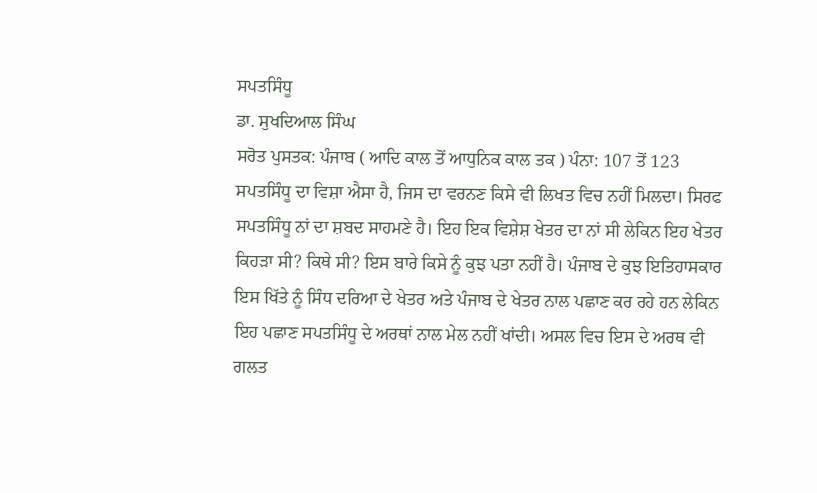ਸਪਤਸਿੰਧੂ
ਡਾ. ਸੁਖਦਿਆਲ ਸਿੰਘ
ਸਰੋਤ ਪੁਸਤਕ: ਪੰਜਾਬ ( ਆਦਿ ਕਾਲ ਤੋਂ ਆਧੁਨਿਕ ਕਾਲ ਤਕ ) ਪੰਨਾ: 107 ਤੋਂ 123
ਸਪਤਸਿੰਧੂ ਦਾ ਵਿਸ਼ਾ ਐਸਾ ਹੈ, ਜਿਸ ਦਾ ਵਰਨਣ ਕਿਸੇ ਵੀ ਲਿਖਤ ਵਿਚ ਨਹੀਂ ਮਿਲਦਾ। ਸਿਰਫ ਸਪਤਸਿੰਧੂ ਨਾਂ ਦਾ ਸ਼ਬਦ ਸਾਹਮਣੇ ਹੈ। ਇਹ ਇਕ ਵਿਸ਼ੇਸ਼ ਖੇਤਰ ਦਾ ਨਾਂ ਸੀ ਲੇਕਿਨ ਇਹ ਖੇਤਰ ਕਿਹੜਾ ਸੀ? ਕਿਥੇ ਸੀ? ਇਸ ਬਾਰੇ ਕਿਸੇ ਨੂੰ ਕੁਝ ਪਤਾ ਨਹੀਂ ਹੈ। ਪੰਜਾਬ ਦੇ ਕੁਝ ਇਤਿਹਾਸਕਾਰ ਇਸ ਖਿੱਤੇ ਨੂੰ ਸਿੰਧ ਦਰਿਆ ਦੇ ਖੇਤਰ ਅਤੇ ਪੰਜਾਬ ਦੇ ਖੇਤਰ ਨਾਲ ਪਛਾਣ ਕਰ ਰਹੇ ਹਨ ਲੇਕਿਨ ਇਹ ਪਛਾਣ ਸਪਤਸਿੰਧੂ ਦੇ ਅਰਥਾਂ ਨਾਲ ਮੇਲ ਨਹੀਂ ਖਾਂਦੀ। ਅਸਲ ਵਿਚ ਇਸ ਦੇ ਅਰਥ ਵੀ ਗਲਤ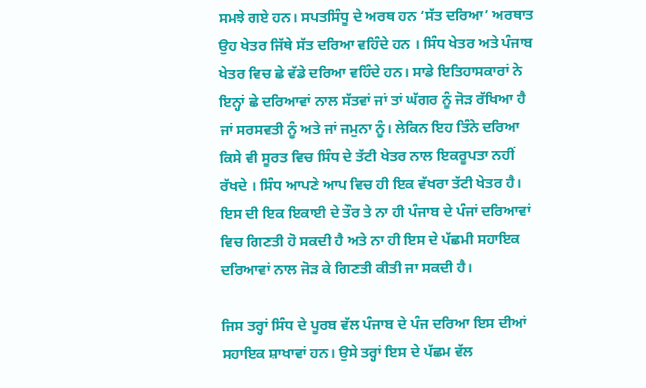ਸਮਝੇ ਗਏ ਹਨ। ਸਪਤਸਿੰਧੂ ਦੇ ਅਰਥ ਹਨ ‘ਸੱਤ ਦਰਿਆ’ ਅਰਥਾਤ ਉਹ ਖੇਤਰ ਜਿੱਥੇ ਸੱਤ ਦਰਿਆ ਵਹਿੰਦੇ ਹਨ । ਸਿੰਧ ਖੇਤਰ ਅਤੇ ਪੰਜਾਬ ਖੇਤਰ ਵਿਚ ਛੇ ਵੱਡੇ ਦਰਿਆ ਵਹਿੰਦੇ ਹਨ। ਸਾਡੇ ਇਤਿਹਾਸਕਾਰਾਂ ਨੇ ਇਨ੍ਹਾਂ ਛੇ ਦਰਿਆਵਾਂ ਨਾਲ ਸੱਤਵਾਂ ਜਾਂ ਤਾਂ ਘੱਗਰ ਨੂੰ ਜੋੜ ਰੱਖਿਆ ਹੈ ਜਾਂ ਸਰਸਵਤੀ ਨੂੰ ਅਤੇ ਜਾਂ ਜਮੁਨਾ ਨੂੰ। ਲੇਕਿਨ ਇਹ ਤਿੰਨੇ ਦਰਿਆ ਕਿਸੇ ਵੀ ਸੂਰਤ ਵਿਚ ਸਿੰਧ ਦੇ ਤੱਟੀ ਖੇਤਰ ਨਾਲ ਇਕਰੂਪਤਾ ਨਹੀਂ ਰੱਖਦੇ । ਸਿੰਧ ਆਪਣੇ ਆਪ ਵਿਚ ਹੀ ਇਕ ਵੱਖਰਾ ਤੱਟੀ ਖੇਤਰ ਹੈ। ਇਸ ਦੀ ਇਕ ਇਕਾਈ ਦੇ ਤੌਰ ਤੇ ਨਾ ਹੀ ਪੰਜਾਬ ਦੇ ਪੰਜਾਂ ਦਰਿਆਵਾਂ ਵਿਚ ਗਿਣਤੀ ਹੋ ਸਕਦੀ ਹੈ ਅਤੇ ਨਾ ਹੀ ਇਸ ਦੇ ਪੱਛਮੀ ਸਹਾਇਕ ਦਰਿਆਵਾਂ ਨਾਲ ਜੋੜ ਕੇ ਗਿਣਤੀ ਕੀਤੀ ਜਾ ਸਕਦੀ ਹੈ।

ਜਿਸ ਤਰ੍ਹਾਂ ਸਿੰਧ ਦੇ ਪੂਰਬ ਵੱਲ ਪੰਜਾਬ ਦੇ ਪੰਜ ਦਰਿਆ ਇਸ ਦੀਆਂ ਸਹਾਇਕ ਸ਼ਾਖਾਵਾਂ ਹਨ। ਉਸੇ ਤਰ੍ਹਾਂ ਇਸ ਦੇ ਪੱਛਮ ਵੱਲ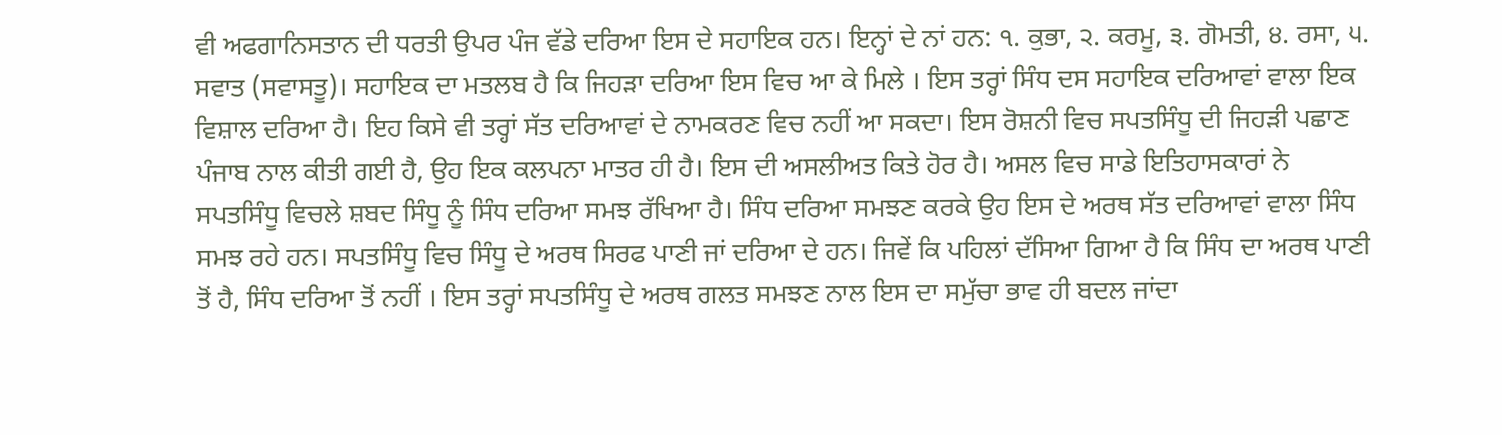ਵੀ ਅਫਗਾਨਿਸਤਾਨ ਦੀ ਧਰਤੀ ਉਪਰ ਪੰਜ ਵੱਡੇ ਦਰਿਆ ਇਸ ਦੇ ਸਹਾਇਕ ਹਨ। ਇਨ੍ਹਾਂ ਦੇ ਨਾਂ ਹਨ: ੧. ਕੁਭਾ, ੨. ਕਰਮੂ, ੩. ਗੋਮਤੀ, ੪. ਰਸਾ, ੫. ਸਵਾਤ (ਸਵਾਸਤੂ)। ਸਹਾਇਕ ਦਾ ਮਤਲਬ ਹੈ ਕਿ ਜਿਹੜਾ ਦਰਿਆ ਇਸ ਵਿਚ ਆ ਕੇ ਮਿਲੇ । ਇਸ ਤਰ੍ਹਾਂ ਸਿੰਧ ਦਸ ਸਹਾਇਕ ਦਰਿਆਵਾਂ ਵਾਲਾ ਇਕ ਵਿਸ਼ਾਲ ਦਰਿਆ ਹੈ। ਇਹ ਕਿਸੇ ਵੀ ਤਰ੍ਹਾਂ ਸੱਤ ਦਰਿਆਵਾਂ ਦੇ ਨਾਮਕਰਣ ਵਿਚ ਨਹੀਂ ਆ ਸਕਦਾ। ਇਸ ਰੋਸ਼ਨੀ ਵਿਚ ਸਪਤਸਿੰਧੂ ਦੀ ਜਿਹੜੀ ਪਛਾਣ ਪੰਜਾਬ ਨਾਲ ਕੀਤੀ ਗਈ ਹੈ, ਉਹ ਇਕ ਕਲਪਨਾ ਮਾਤਰ ਹੀ ਹੈ। ਇਸ ਦੀ ਅਸਲੀਅਤ ਕਿਤੇ ਹੋਰ ਹੈ। ਅਸਲ ਵਿਚ ਸਾਡੇ ਇਤਿਹਾਸਕਾਰਾਂ ਨੇ ਸਪਤਸਿੰਧੂ ਵਿਚਲੇ ਸ਼ਬਦ ਸਿੰਧੂ ਨੂੰ ਸਿੰਧ ਦਰਿਆ ਸਮਝ ਰੱਖਿਆ ਹੈ। ਸਿੰਧ ਦਰਿਆ ਸਮਝਣ ਕਰਕੇ ਉਹ ਇਸ ਦੇ ਅਰਥ ਸੱਤ ਦਰਿਆਵਾਂ ਵਾਲਾ ਸਿੰਧ ਸਮਝ ਰਹੇ ਹਨ। ਸਪਤਸਿੰਧੂ ਵਿਚ ਸਿੰਧੂ ਦੇ ਅਰਥ ਸਿਰਫ ਪਾਣੀ ਜਾਂ ਦਰਿਆ ਦੇ ਹਨ। ਜਿਵੇਂ ਕਿ ਪਹਿਲਾਂ ਦੱਸਿਆ ਗਿਆ ਹੈ ਕਿ ਸਿੰਧ ਦਾ ਅਰਥ ਪਾਣੀ ਤੋਂ ਹੈ, ਸਿੰਧ ਦਰਿਆ ਤੋਂ ਨਹੀਂ । ਇਸ ਤਰ੍ਹਾਂ ਸਪਤਸਿੰਧੂ ਦੇ ਅਰਥ ਗਲਤ ਸਮਝਣ ਨਾਲ ਇਸ ਦਾ ਸਮੁੱਚਾ ਭਾਵ ਹੀ ਬਦਲ ਜਾਂਦਾ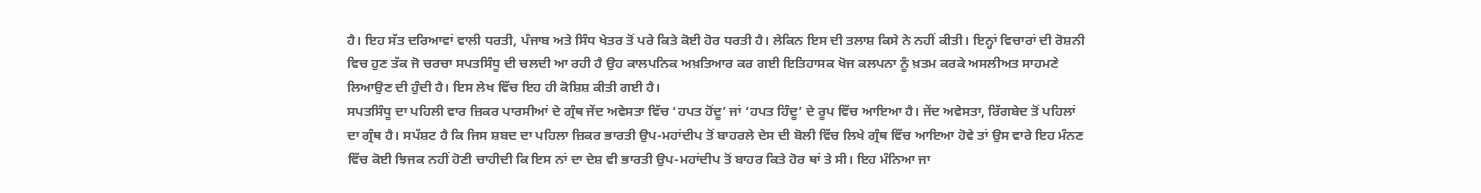ਹੈ। ਇਹ ਸੱਤ ਦਰਿਆਵਾਂ ਵਾਲੀ ਧਰਤੀ, ਪੰਜਾਬ ਅਤੇ ਸਿੰਧ ਖੇਤਰ ਤੋਂ ਪਰੇ ਕਿਤੇ ਕੋਈ ਹੋਰ ਧਰਤੀ ਹੈ। ਲੇਕਿਨ ਇਸ ਦੀ ਤਲਾਸ਼ ਕਿਸੇ ਨੇ ਨਹੀਂ ਕੀਤੀ। ਇਨ੍ਹਾਂ ਵਿਚਾਰਾਂ ਦੀ ਰੋਸ਼ਨੀ ਵਿਚ ਹੁਣ ਤੱਕ ਜੋ ਚਰਚਾ ਸਪਤਸਿੰਧੂ ਦੀ ਚਲਦੀ ਆ ਰਹੀ ਹੈ ਉਹ ਕਾਲਪਨਿਕ ਅਖ਼ਤਿਆਰ ਕਰ ਗਈ ਇਤਿਹਾਸਕ ਖੋਜ ਕਲਪਨਾ ਨੂੰ ਖ਼ਤਮ ਕਰਕੇ ਅਸਲੀਅਤ ਸਾਹਮਣੇ ਲਿਆਉਣ ਦੀ ਹੁੰਦੀ ਹੈ। ਇਸ ਲੇਖ ਵਿੱਚ ਇਹ ਹੀ ਕੋਸ਼ਿਸ਼ ਕੀਤੀ ਗਈ ਹੈ।
ਸਪਤਸਿੰਧੂ ਦਾ ਪਹਿਲੀ ਵਾਰ ਜ਼ਿਕਰ ਪਾਰਸੀਆਂ ਦੇ ਗ੍ਰੰਥ ਜੇਂਦ ਅਵੇਸਤਾ ਵਿੱਚ ‘ਹਪਤ ਹੋਂਦੂ’ ਜਾਂ ‘ਹਪਤ ਹਿੰਦੂ’ ਦੇ ਰੂਪ ਵਿੱਚ ਆਇਆ ਹੈ। ਜੇਂਦ ਅਵੇਸਤਾ, ਰਿੱਗਬੇਦ ਤੋਂ ਪਹਿਲਾਂ ਦਾ ਗ੍ਰੰਥ ਹੈ। ਸਪੱਸ਼ਟ ਹੈ ਕਿ ਜਿਸ ਸ਼ਬਦ ਦਾ ਪਹਿਲਾ ਜ਼ਿਕਰ ਭਾਰਤੀ ਉਪ-ਮਹਾਂਦੀਪ ਤੋਂ ਬਾਹਰਲੇ ਦੇਸ ਦੀ ਬੋਲੀ ਵਿੱਚ ਲਿਖੇ ਗ੍ਰੰਥ ਵਿੱਚ ਆਇਆ ਹੋਵੇ ਤਾਂ ਉਸ ਵਾਰੇ ਇਹ ਮੰਨਣ ਵਿੱਚ ਕੋਈ ਝਿਜਕ ਨਹੀਂ ਹੋਣੀ ਚਾਹੀਦੀ ਕਿ ਇਸ ਨਾਂ ਦਾ ਦੇਸ਼ ਵੀ ਭਾਰਤੀ ਉਪ-ਮਹਾਂਦੀਪ ਤੋਂ ਬਾਹਰ ਕਿਤੇ ਹੋਰ ਥਾਂ ਤੇ ਸੀ। ਇਹ ਮੰਨਿਆ ਜਾ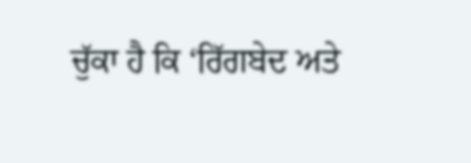ਚੁੱਕਾ ਹੈ ਕਿ ‘ਰਿੱਗਬੇਦ ਅਤੇ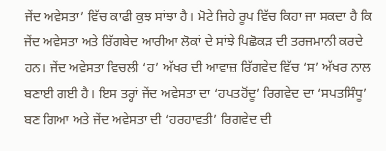ਜੇਂਦ ਅਵੇਸਤਾ’ ਵਿੱਚ ਕਾਫੀ ਕੁਝ ਸਾਂਝਾ ਹੈ। ਮੋਟੇ ਜਿਹੇ ਰੂਪ ਵਿੱਚ ਕਿਹਾ ਜਾ ਸਕਦਾ ਹੈ ਕਿ ਜੇਂਦ ਅਵੇਸਤਾ ਅਤੇ ਰਿੱਗਬੇਦ ਆਰੀਆ ਲੋਕਾਂ ਦੇ ਸਾਂਝੇ ਪਿਛੋਕੜ ਦੀ ਤਰਜਮਾਨੀ ਕਰਦੇ ਹਨ। ਜੇਂਦ ਅਵੇਸਤਾ ਵਿਚਲੀ ‘ਹ’ ਅੱਖਰ ਦੀ ਆਵਾਜ਼ ਰਿੱਗਵੇਦ ਵਿੱਚ ‘ਸ’ ਅੱਖਰ ਨਾਲ ਬਣਾਈ ਗਈ ਹੈ। ਇਸ ਤਰ੍ਹਾਂ ਜੇਂਦ ਅਵੇਸਤਾ ਦਾ ‘ਹਪਤਹੋਂਦੂ’ ਰਿਗਵੇਦ ਦਾ ‘ਸਪਤਸਿੰਧੂ’ ਬਣ ਗਿਆ ਅਤੇ ਜੇਂਦ ਅਵੇਸਤਾ ਦੀ ‘ਹਰਹਾਵਤੀ’ ਰਿਗਵੇਦ ਦੀ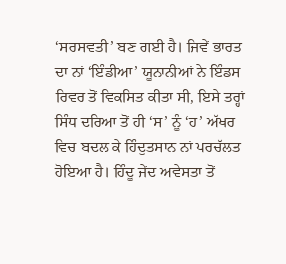‘ਸਰਸਵਤੀ’ ਬਣ ਗਈ ਹੈ। ਜਿਵੇਂ ਭਾਰਤ ਦਾ ਨਾਂ ‘ਇੰਡੀਆ’ ਯੂਨਾਨੀਆਂ ਨੇ ਇੰਡਸ ਰਿਵਰ ਤੋਂ ਵਿਕਸਿਤ ਕੀਤਾ ਸੀ, ਇਸੇ ਤਰ੍ਹਾਂ ਸਿੰਧ ਦਰਿਆ ਤੋਂ ਹੀ ‘ਸ’ ਨੂੰ ‘ਹ’ ਅੱਖਰ ਵਿਚ ਬਦਲ ਕੇ ਹਿੰਦੁਤਸਾਨ ਨਾਂ ਪਰਚੱਲਤ ਹੋਇਆ ਹੈ। ਹਿੰਦੂ ਜੇਂਦ ਅਵੇਸਤਾ ਤੋਂ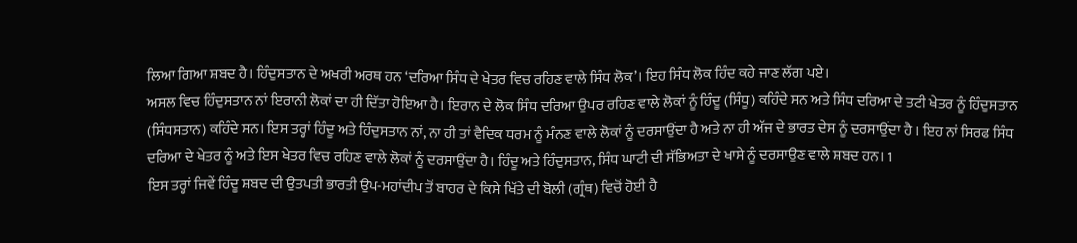ਲਿਆ ਗਿਆ ਸ਼ਬਦ ਹੈ। ਹਿੰਦੁਸਤਾਨ ਦੇ ਅਖਰੀ ਅਰਥ ਹਨ ‘ਦਰਿਆ ਸਿੰਧ ਦੇ ਖੇਤਰ ਵਿਚ ਰਹਿਣ ਵਾਲੇ ਸਿੰਧ ਲੋਕ’। ਇਹ ਸਿੰਧ ਲੋਕ ਹਿੰਦ ਕਹੇ ਜਾਣ ਲੱਗ ਪਏ।
ਅਸਲ ਵਿਚ ਹਿੰਦੁਸਤਾਨ ਨਾਂ ਇਰਾਨੀ ਲੋਕਾਂ ਦਾ ਹੀ ਦਿੱਤਾ ਹੋਇਆ ਹੈ। ਇਰਾਨ ਦੇ ਲੋਕ ਸਿੰਧ ਦਰਿਆ ਉਪਰ ਰਹਿਣ ਵਾਲੇ ਲੋਕਾਂ ਨੂੰ ਹਿੰਦੂ (ਸਿੰਧੂ) ਕਹਿੰਦੇ ਸਨ ਅਤੇ ਸਿੰਧ ਦਰਿਆ ਦੇ ਤਟੀ ਖੇਤਰ ਨੂੰ ਹਿੰਦੁਸਤਾਨ (ਸਿੰਧਸਤਾਨ) ਕਹਿੰਦੇ ਸਨ। ਇਸ ਤਰ੍ਹਾਂ ਹਿੰਦੂ ਅਤੇ ਹਿੰਦੁਸਤਾਨ ਨਾਂ, ਨਾ ਹੀ ਤਾਂ ਵੈਦਿਕ ਧਰਮ ਨੂੰ ਮੰਨਣ ਵਾਲੇ ਲੋਕਾਂ ਨੂੰ ਦਰਸਾਉਂਦਾ ਹੈ ਅਤੇ ਨਾ ਹੀ ਅੱਜ ਦੇ ਭਾਰਤ ਦੇਸ ਨੂੰ ਦਰਸਾਉਂਦਾ ਹੈ । ਇਹ ਨਾਂ ਸਿਰਫ ਸਿੰਧ ਦਰਿਆ ਦੇ ਖੇਤਰ ਨੂੰ ਅਤੇ ਇਸ ਖੇਤਰ ਵਿਚ ਰਹਿਣ ਵਾਲੇ ਲੋਕਾਂ ਨੂੰ ਦਰਸਾਉਂਦਾ ਹੈ। ਹਿੰਦੂ ਅਤੇ ਹਿੰਦੁਸਤਾਨ, ਸਿੰਧ ਘਾਟੀ ਦੀ ਸੱਭਿਅਤਾ ਦੇ ਖਾਸੇ ਨੂੰ ਦਰਸਾਉਣ ਵਾਲੇ ਸ਼ਬਦ ਹਨ। 1
ਇਸ ਤਰ੍ਹਾਂ ਜਿਵੇਂ ਹਿੰਦੂ ਸ਼ਬਦ ਦੀ ਉਤਪਤੀ ਭਾਰਤੀ ਉਪ-ਮਹਾਂਦੀਪ ਤੋਂ ਬਾਹਰ ਦੇ ਕਿਸੇ ਖਿੱਤੇ ਦੀ ਬੋਲੀ (ਗ੍ਰੰਥ) ਵਿਚੋਂ ਹੋਈ ਹੈ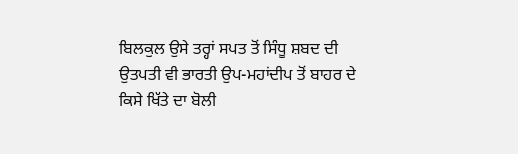ਬਿਲਕੁਲ ਉਸੇ ਤਰ੍ਹਾਂ ਸਪਤ ਤੋਂ ਸਿੰਧੂ ਸ਼ਬਦ ਦੀ ਉਤਪਤੀ ਵੀ ਭਾਰਤੀ ਉਪ-ਮਹਾਂਦੀਪ ਤੋਂ ਬਾਹਰ ਦੇ ਕਿਸੇ ਖਿੱਤੇ ਦਾ ਬੋਲੀ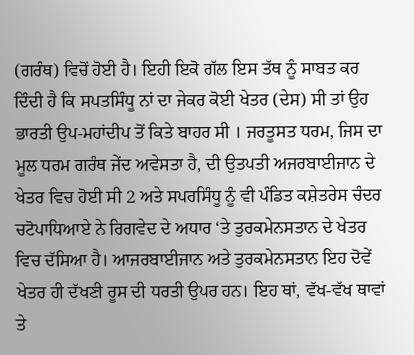(ਗਰੰਥ) ਵਿਚੋਂ ਹੋਈ ਹੈ। ਇਹੀ ਇਕੋ ਗੱਲ ਇਸ ਤੱਥ ਨੂੰ ਸਾਬਤ ਕਰ ਦਿੰਦੀ ਹੈ ਕਿ ਸਪਤਸਿੰਧੂ ਨਾਂ ਦਾ ਜੇਕਰ ਕੋਈ ਖੇਤਰ (ਦੇਸ) ਸੀ ਤਾਂ ਉਹ ਭਾਰਤੀ ਉਪ-ਮਹਾਂਦੀਪ ਤੋਂ ਕਿਤੇ ਬਾਹਰ ਸੀ । ਜਰਤੂਸਤ ਧਰਮ, ਜਿਸ ਦਾ ਮੂਲ ਧਰਮ ਗਰੰਥ ਜੇਂਦ ਅਵੇਸਤਾ ਹੈ, ਦੀ ਉਤਪਤੀ ਅਜਰਬਾਈਜਾਨ ਦੇ ਖੇਤਰ ਵਿਚ ਹੋਈ ਸੀ 2 ਅਤੇ ਸਪਰਸਿੰਧੂ ਨੂੰ ਵੀ ਪੰਡਿਤ ਕਸ਼ੇਤਰੇਸ ਚੰਦਰ ਚਟੋਪਾਧਿਆਏ ਨੇ ਰਿਗਵੇਦ ਦੇ ਅਧਾਰ ‘ਤੇ ਤੁਰਕਮੇਨਸਤਾਨ ਦੇ ਖੇਤਰ ਵਿਚ ਦੱਸਿਆ ਹੈ। ਆਜਰਬਾਈਜਾਨ ਅਤੇ ਤੁਰਕਮੇਨਸਤਾਨ ਇਹ ਦੋਵੇਂ ਖੇਤਰ ਹੀ ਦੱਖਣੀ ਰੂਸ ਦੀ ਧਰਤੀ ਉਪਰ ਹਨ। ਇਹ ਥਾਂ, ਵੱਖ-ਵੱਖ ਥਾਵਾਂ ਤੇ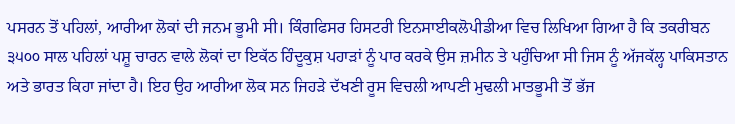ਪਸਰਨ ਤੋਂ ਪਹਿਲਾਂ, ਆਰੀਆ ਲੋਕਾਂ ਦੀ ਜਨਮ ਭੂਮੀ ਸੀ। ਕਿੰਗਫਿਸਰ ਹਿਸਟਰੀ ਇਨਸਾਈਕਲੋਪੀਡੀਆ ਵਿਚ ਲਿਖਿਆ ਗਿਆ ਹੈ ਕਿ ਤਕਰੀਬਨ ੩੫੦੦ ਸਾਲ ਪਹਿਲਾਂ ਪਸ਼ੂ ਚਾਰਨ ਵਾਲੇ ਲੋਕਾਂ ਦਾ ਇਕੱਠ ਹਿੰਦੂਕੁਸ਼ ਪਹਾੜਾਂ ਨੂੰ ਪਾਰ ਕਰਕੇ ਉਸ ਜ਼ਮੀਨ ਤੇ ਪਹੁੰਚਿਆ ਸੀ ਜਿਸ ਨੂੰ ਅੱਜਕੱਲ੍ਹ ਪਾਕਿਸਤਾਨ ਅਤੇ ਭਾਰਤ ਕਿਹਾ ਜਾਂਦਾ ਹੈ। ਇਹ ਉਹ ਆਰੀਆ ਲੋਕ ਸਨ ਜਿਹੜੇ ਦੱਖਣੀ ਰੂਸ ਵਿਚਲੀ ਆਪਣੀ ਮੁਢਲੀ ਮਾਤਭੂਮੀ ਤੋਂ ਭੱਜ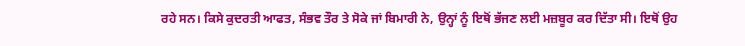ਰਹੇ ਸਨ। ਕਿਸੇ ਕੁਦਰਤੀ ਆਫਤ, ਸੰਭਵ ਤੌਰ ਤੇ ਸੋਕੇ ਜਾਂ ਬਿਮਾਰੀ ਨੇ, ਉਨ੍ਹਾਂ ਨੂੰ ਇਥੋਂ ਭੱਜਣ ਲਈ ਮਜ਼ਬੂਰ ਕਰ ਦਿੱਤਾ ਸੀ। ਇਥੋਂ ਉਹ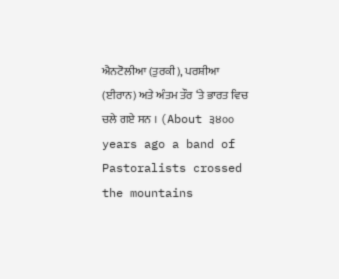ਐਨਟੋਲੀਆ (ਤੁਰਕੀ), ਪਰਸ਼ੀਆ (ਈਰਾਨ) ਅਤੇ ਅੰਤਮ ਤੌਰ ‘ਤੇ ਭਾਰਤ ਵਿਚ ਚਲੇ ਗਏ ਸਨ । (About ੩੪੦੦ years ago a band of Pastoralists crossed the mountains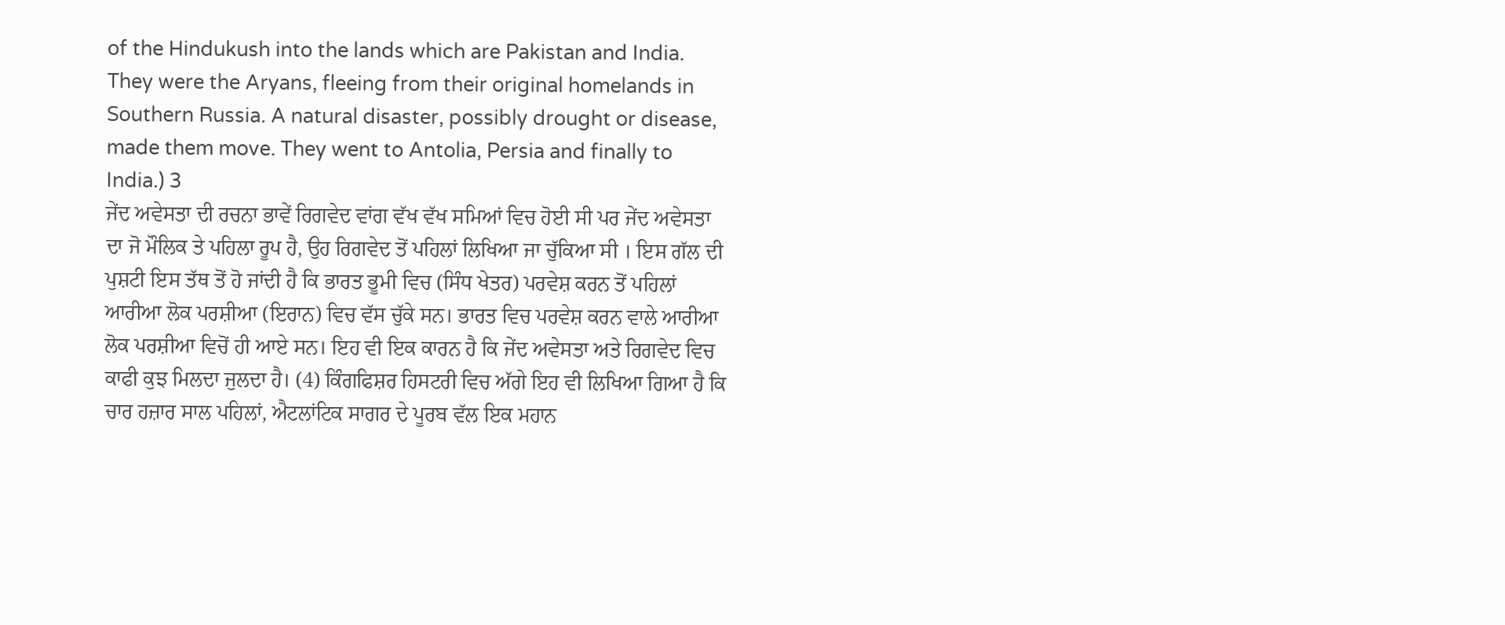of the Hindukush into the lands which are Pakistan and India. They were the Aryans, fleeing from their original homelands in Southern Russia. A natural disaster, possibly drought or disease, made them move. They went to Antolia, Persia and finally to India.) 3
ਜੇਂਦ ਅਵੇਸਤਾ ਦੀ ਰਚਨਾ ਭਾਵੇਂ ਰਿਗਵੇਦ ਵਾਂਗ ਵੱਖ ਵੱਖ ਸਮਿਆਂ ਵਿਚ ਹੋਈ ਸੀ ਪਰ ਜੇਂਦ ਅਵੇਸਤਾ ਦਾ ਜੋ ਮੌਲਿਕ ਤੇ ਪਹਿਲਾ ਰੂਪ ਹੈ, ਉਹ ਰਿਗਵੇਦ ਤੋਂ ਪਹਿਲਾਂ ਲਿਖਿਆ ਜਾ ਚੁੱਕਿਆ ਸੀ । ਇਸ ਗੱਲ ਦੀ ਪੁਸ਼ਟੀ ਇਸ ਤੱਥ ਤੋਂ ਹੋ ਜਾਂਦੀ ਹੈ ਕਿ ਭਾਰਤ ਭੂਮੀ ਵਿਚ (ਸਿੰਧ ਖੇਤਰ) ਪਰਵੇਸ਼ ਕਰਨ ਤੋਂ ਪਹਿਲਾਂ ਆਰੀਆ ਲੋਕ ਪਰਸ਼ੀਆ (ਇਰਾਨ) ਵਿਚ ਵੱਸ ਚੁੱਕੇ ਸਨ। ਭਾਰਤ ਵਿਚ ਪਰਵੇਸ਼ ਕਰਨ ਵਾਲੇ ਆਰੀਆ ਲੋਕ ਪਰਸ਼ੀਆ ਵਿਚੋਂ ਹੀ ਆਏ ਸਨ। ਇਹ ਵੀ ਇਕ ਕਾਰਨ ਹੈ ਕਿ ਜੇਂਦ ਅਵੇਸਤਾ ਅਤੇ ਰਿਗਵੇਦ ਵਿਚ ਕਾਫੀ ਕੁਝ ਮਿਲਦਾ ਜੁਲਦਾ ਹੈ। (4) ਕਿੰਗਫਿਸ਼ਰ ਹਿਸਟਰੀ ਵਿਚ ਅੱਗੇ ਇਹ ਵੀ ਲਿਖਿਆ ਗਿਆ ਹੈ ਕਿ ਚਾਰ ਹਜ਼ਾਰ ਸਾਲ ਪਹਿਲਾਂ, ਐਟਲਾਂਟਿਕ ਸਾਗਰ ਦੇ ਪੂਰਬ ਵੱਲ ਇਕ ਮਹਾਨ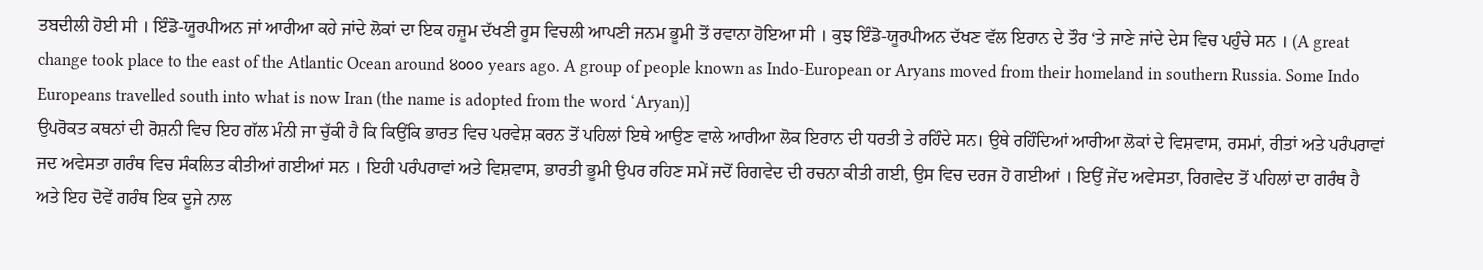ਤਬਦੀਲੀ ਹੋਈ ਸੀ । ਇੰਡੋ-ਯੂਰਪੀਅਨ ਜਾਂ ਆਰੀਆ ਕਹੇ ਜਾਂਦੇ ਲੋਕਾਂ ਦਾ ਇਕ ਹਜ਼ੂਮ ਦੱਖਣੀ ਰੂਸ ਵਿਚਲੀ ਆਪਣੀ ਜਨਮ ਭੂਮੀ ਤੋਂ ਰਵਾਨਾ ਹੋਇਆ ਸੀ । ਕੁਝ ਇੰਡੋ-ਯੂਰਪੀਅਨ ਦੱਖਣ ਵੱਲ ਇਰਾਨ ਦੇ ਤੌਰ ‘ਤੇ ਜਾਣੇ ਜਾਂਦੇ ਦੇਸ ਵਿਚ ਪਹੁੰਚੇ ਸਨ । (A great change took place to the east of the Atlantic Ocean around ੪੦੦੦ years ago. A group of people known as Indo-European or Aryans moved from their homeland in southern Russia. Some Indo Europeans travelled south into what is now Iran (the name is adopted from the word ‘Aryan)]
ਉਪਰੋਕਤ ਕਥਨਾਂ ਦੀ ਰੋਸ਼ਨੀ ਵਿਚ ਇਹ ਗੱਲ ਮੰਨੀ ਜਾ ਚੁੱਕੀ ਹੈ ਕਿ ਕਿਉਂਕਿ ਭਾਰਤ ਵਿਚ ਪਰਵੇਸ਼ ਕਰਨ ਤੋਂ ਪਹਿਲਾਂ ਇਥੇ ਆਉਣ ਵਾਲੇ ਆਰੀਆ ਲੋਕ ਇਰਾਨ ਦੀ ਧਰਤੀ ਤੇ ਰਹਿੰਦੇ ਸਨ। ਉਥੇ ਰਹਿੰਦਿਆਂ ਆਰੀਆ ਲੋਕਾਂ ਦੇ ਵਿਸ਼ਵਾਸ, ਰਸਮਾਂ, ਰੀਤਾਂ ਅਤੇ ਪਰੰਪਰਾਵਾਂ ਜਦ ਅਵੇਸਤਾ ਗਰੰਥ ਵਿਚ ਸੰਕਲਿਤ ਕੀਤੀਆਂ ਗਈਆਂ ਸਨ । ਇਹੀ ਪਰੰਪਰਾਵਾਂ ਅਤੇ ਵਿਸ਼ਵਾਸ, ਭਾਰਤੀ ਭੂਮੀ ਉਪਰ ਰਹਿਣ ਸਮੇਂ ਜਦੋਂ ਰਿਗਵੇਦ ਦੀ ਰਚਨਾ ਕੀਤੀ ਗਈ, ਉਸ ਵਿਚ ਦਰਜ ਹੋ ਗਈਆਂ । ਇਉਂ ਜੇਂਦ ਅਵੇਸਤਾ, ਰਿਗਵੇਦ ਤੋਂ ਪਹਿਲਾਂ ਦਾ ਗਰੰਥ ਹੈ ਅਤੇ ਇਹ ਦੋਵੇਂ ਗਰੰਥ ਇਕ ਦੂਜੇ ਨਾਲ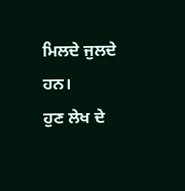ਮਿਲਦੇ ਜੁਲਦੇ ਹਨ।
ਹੁਣ ਲੇਖ ਦੇ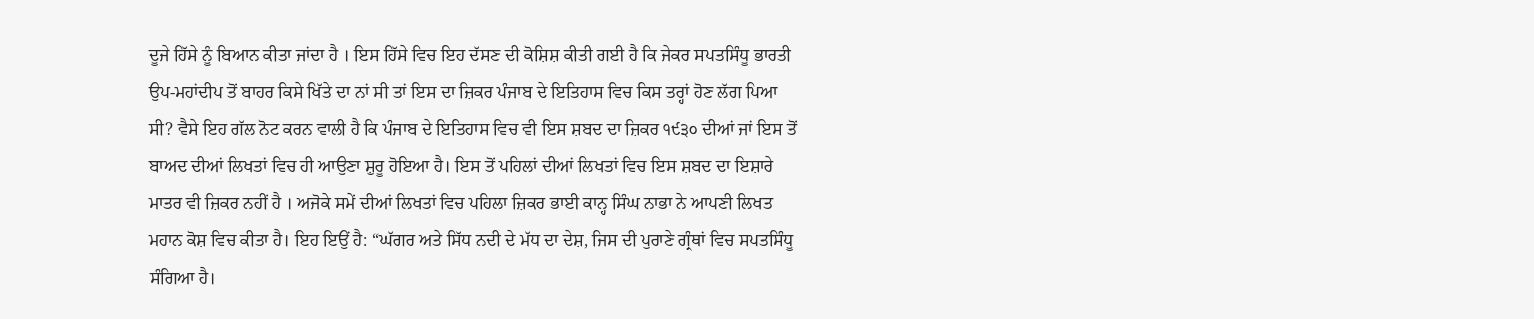ਦੂਜੇ ਹਿੱਸੇ ਨੂੰ ਬਿਆਨ ਕੀਤਾ ਜਾਂਦਾ ਹੈ । ਇਸ ਹਿੱਸੇ ਵਿਚ ਇਹ ਦੱਸਣ ਦੀ ਕੋਸ਼ਿਸ਼ ਕੀਤੀ ਗਈ ਹੈ ਕਿ ਜੇਕਰ ਸਪਤਸਿੰਧੂ ਭਾਰਤੀ ਉਪ-ਮਹਾਂਦੀਪ ਤੋਂ ਬਾਹਰ ਕਿਸੇ ਖਿੱਤੇ ਦਾ ਨਾਂ ਸੀ ਤਾਂ ਇਸ ਦਾ ਜ਼ਿਕਰ ਪੰਜਾਬ ਦੇ ਇਤਿਹਾਸ ਵਿਚ ਕਿਸ ਤਰ੍ਹਾਂ ਹੋਣ ਲੱਗ ਪਿਆ ਸੀ? ਵੈਸੇ ਇਹ ਗੱਲ ਨੋਟ ਕਰਨ ਵਾਲੀ ਹੈ ਕਿ ਪੰਜਾਬ ਦੇ ਇਤਿਹਾਸ ਵਿਚ ਵੀ ਇਸ ਸ਼ਬਦ ਦਾ ਜ਼ਿਕਰ ੧੯੩੦ ਦੀਆਂ ਜਾਂ ਇਸ ਤੋਂ ਬਾਅਦ ਦੀਆਂ ਲਿਖਤਾਂ ਵਿਚ ਹੀ ਆਉਣਾ ਸ਼ੁਰੂ ਹੋਇਆ ਹੈ। ਇਸ ਤੋਂ ਪਹਿਲਾਂ ਦੀਆਂ ਲਿਖਤਾਂ ਵਿਚ ਇਸ ਸ਼ਬਦ ਦਾ ਇਸ਼ਾਰੇ ਮਾਤਰ ਵੀ ਜ਼ਿਕਰ ਨਹੀਂ ਹੈ । ਅਜੋਕੇ ਸਮੇਂ ਦੀਆਂ ਲਿਖਤਾਂ ਵਿਚ ਪਹਿਲਾ ਜ਼ਿਕਰ ਭਾਈ ਕਾਨ੍ਹ ਸਿੰਘ ਨਾਭਾ ਨੇ ਆਪਣੀ ਲਿਖਤ ਮਹਾਨ ਕੋਸ਼ ਵਿਚ ਕੀਤਾ ਹੈ। ਇਹ ਇਉਂ ਹੈ: “ਘੱਗਰ ਅਤੇ ਸਿੱਧ ਨਦੀ ਦੇ ਮੱਧ ਦਾ ਦੇਸ਼, ਜਿਸ ਦੀ ਪੁਰਾਣੇ ਗ੍ਰੰਥਾਂ ਵਿਚ ਸਪਤਸਿੰਧੂ ਸੰਗਿਆ ਹੈ।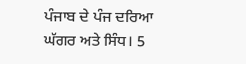ਪੰਜਾਬ ਦੇ ਪੰਜ ਦਰਿਆ ਘੱਗਰ ਅਤੇ ਸਿੰਧ। 5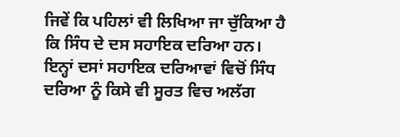ਜਿਵੇਂ ਕਿ ਪਹਿਲਾਂ ਵੀ ਲਿਖਿਆ ਜਾ ਚੁੱਕਿਆ ਹੈ ਕਿ ਸਿੰਧ ਦੇ ਦਸ ਸਹਾਇਕ ਦਰਿਆ ਹਨ। ਇਨ੍ਹਾਂ ਦਸਾਂ ਸਹਾਇਕ ਦਰਿਆਵਾਂ ਵਿਚੋਂ ਸਿੰਧ ਦਰਿਆ ਨੂੰ ਕਿਸੇ ਵੀ ਸੂਰਤ ਵਿਚ ਅਲੱਗ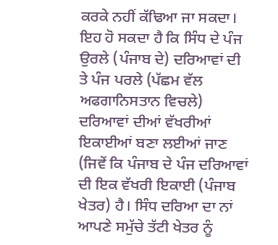ਕਰਕੇ ਨਹੀਂ ਕੱਢਿਆ ਜਾ ਸਕਦਾ। ਇਹ ਹੋ ਸਕਦਾ ਹੈ ਕਿ ਸਿੰਧ ਦੇ ਪੰਜ ਉਰਲੇ (ਪੰਜਾਬ ਦੇ) ਦਰਿਆਵਾਂ ਦੀ ਤੇ ਪੰਜ ਪਰਲੇ (ਪੱਛਮ ਵੱਲ ਅਫਗਾਨਿਸਤਾਨ ਵਿਚਲੇ) ਦਰਿਆਵਾਂ ਦੀਆਂ ਵੱਖਰੀਆਂ ਇਕਾਈਆਂ ਬਣਾ ਲਈਆਂ ਜਾਣ (ਜਿਵੇਂ ਕਿ ਪੰਜਾਬ ਦੇ ਪੰਜ ਦਰਿਆਵਾਂ ਦੀ ਇਕ ਵੱਖਰੀ ਇਕਾਈ (ਪੰਜਾਬ ਖੇਤਰ) ਹੈ। ਸਿੰਧ ਦਰਿਆ ਦਾ ਨਾਂ ਆਪਣੇ ਸਮੁੱਚੇ ਤੱਟੀ ਖੇਤਰ ਨੂੰ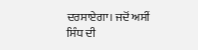ਦਰਸਾਏਗਾ। ਜਦੋਂ ਅਸੀਂ ਸਿੰਧ ਦੀ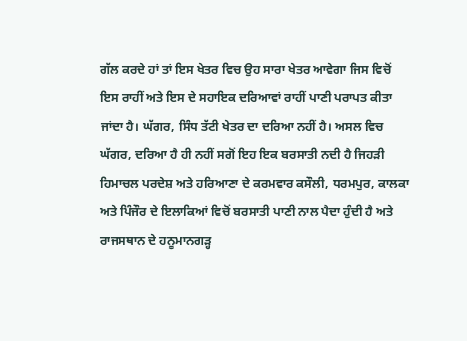ਗੱਲ ਕਰਦੇ ਹਾਂ ਤਾਂ ਇਸ ਖੇਤਰ ਵਿਚ ਉਹ ਸਾਰਾ ਖੇਤਰ ਆਵੇਗਾ ਜਿਸ ਵਿਚੋਂ ਇਸ ਰਾਹੀਂ ਅਤੇ ਇਸ ਦੇ ਸਹਾਇਕ ਦਰਿਆਵਾਂ ਰਾਹੀਂ ਪਾਣੀ ਪਰਾਪਤ ਕੀਤਾ ਜਾਂਦਾ ਹੈ। ਘੱਗਰ, ਸਿੰਧ ਤੱਟੀ ਖੇਤਰ ਦਾ ਦਰਿਆ ਨਹੀਂ ਹੈ। ਅਸਲ ਵਿਚ ਘੱਗਰ, ਦਰਿਆ ਹੈ ਹੀ ਨਹੀਂ ਸਗੋਂ ਇਹ ਇਕ ਬਰਸਾਤੀ ਨਦੀ ਹੈ ਜਿਹੜੀ ਹਿਮਾਚਲ ਪਰਦੇਸ਼ ਅਤੇ ਹਰਿਆਣਾ ਦੇ ਕਰਮਵਾਰ ਕਸੌਲੀ, ਧਰਮਪੁਰ, ਕਾਲਕਾ ਅਤੇ ਪਿੰਜੌਰ ਦੇ ਇਲਾਕਿਆਂ ਵਿਚੋਂ ਬਰਸਾਤੀ ਪਾਣੀ ਨਾਲ ਪੈਦਾ ਹੁੰਦੀ ਹੈ ਅਤੇ ਰਾਜਸਥਾਨ ਦੇ ਹਨੂਮਾਨਗੜ੍ਹ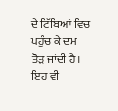ਦੇ ਟਿੱਬਿਆਂ ਵਿਚ ਪਹੁੰਚ ਕੇ ਦਮ ਤੋੜ ਜਾਂਦੀ ਹੈ। ਇਹ ਵੀ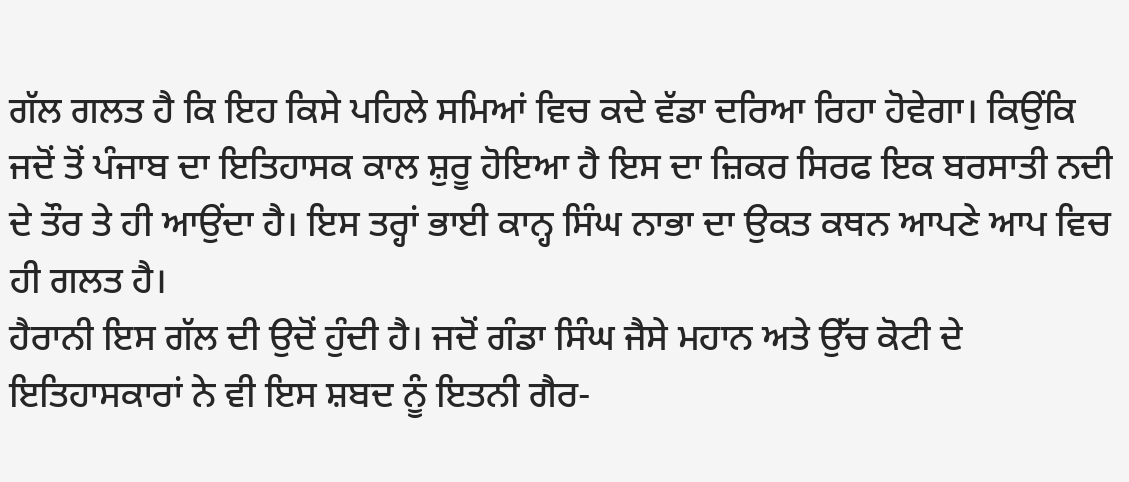ਗੱਲ ਗਲਤ ਹੈ ਕਿ ਇਹ ਕਿਸੇ ਪਹਿਲੇ ਸਮਿਆਂ ਵਿਚ ਕਦੇ ਵੱਡਾ ਦਰਿਆ ਰਿਹਾ ਹੋਵੇਗਾ। ਕਿਉਂਕਿ ਜਦੋਂ ਤੋਂ ਪੰਜਾਬ ਦਾ ਇਤਿਹਾਸਕ ਕਾਲ ਸ਼ੁਰੂ ਹੋਇਆ ਹੈ ਇਸ ਦਾ ਜ਼ਿਕਰ ਸਿਰਫ ਇਕ ਬਰਸਾਤੀ ਨਦੀ ਦੇ ਤੌਰ ਤੇ ਹੀ ਆਉਂਦਾ ਹੈ। ਇਸ ਤਰ੍ਹਾਂ ਭਾਈ ਕਾਨ੍ਹ ਸਿੰਘ ਨਾਭਾ ਦਾ ਉਕਤ ਕਥਨ ਆਪਣੇ ਆਪ ਵਿਚ ਹੀ ਗਲਤ ਹੈ।
ਹੈਰਾਨੀ ਇਸ ਗੱਲ ਦੀ ਉਦੋਂ ਹੁੰਦੀ ਹੈ। ਜਦੋਂ ਗੰਡਾ ਸਿੰਘ ਜੈਸੇ ਮਹਾਨ ਅਤੇ ਉੱਚ ਕੋਟੀ ਦੇ ਇਤਿਹਾਸਕਾਰਾਂ ਨੇ ਵੀ ਇਸ ਸ਼ਬਦ ਨੂੰ ਇਤਨੀ ਗੈਰ-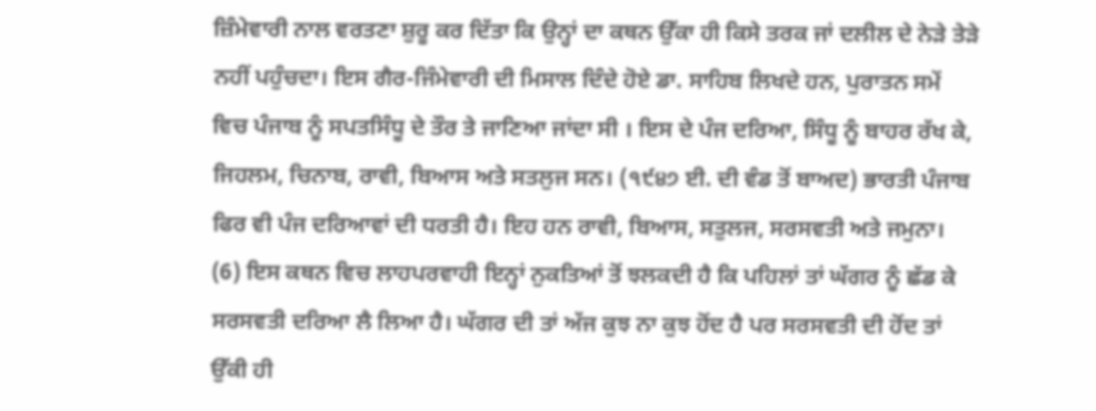ਜ਼ਿੰਮੇਵਾਰੀ ਨਾਲ ਵਰਤਣਾ ਸ਼ੁਰੂ ਕਰ ਦਿੱਤਾ ਕਿ ਉਨ੍ਹਾਂ ਦਾ ਕਥਨ ਉੱਕਾ ਹੀ ਕਿਸੇ ਤਰਕ ਜਾਂ ਦਲੀਲ ਦੇ ਨੇੜੇ ਤੇੜੇ ਨਹੀਂ ਪਹੁੰਚਦਾ। ਇਸ ਗੈਰ-ਜਿੰਮੇਵਾਰੀ ਦੀ ਮਿਸਾਲ ਦਿੰਦੇ ਹੋਏ ਡਾ. ਸਾਹਿਬ ਲਿਖਦੇ ਹਨ, ਪੁਰਾਤਨ ਸਮੇਂ ਵਿਚ ਪੰਜਾਬ ਨੂੰ ਸਪਤਸਿੰਧੂ ਦੇ ਤੌਰ ਤੇ ਜਾਣਿਆ ਜਾਂਦਾ ਸੀ । ਇਸ ਦੇ ਪੰਜ ਦਰਿਆ, ਸਿੰਧੂ ਨੂੰ ਬਾਹਰ ਰੱਖ ਕੇ, ਜਿਹਲਮ, ਚਿਨਾਬ, ਰਾਵੀ, ਬਿਆਸ ਅਤੇ ਸਤਲੁਜ ਸਨ। (੧੯੪੭ ਈ. ਦੀ ਵੰਡ ਤੋਂ ਬਾਅਦ) ਭਾਰਤੀ ਪੰਜਾਬ ਫਿਰ ਵੀ ਪੰਜ ਦਰਿਆਵਾਂ ਦੀ ਧਰਤੀ ਹੈ। ਇਹ ਹਨ ਰਾਵੀ, ਬਿਆਸ, ਸਤੁਲਜ, ਸਰਸਵਤੀ ਅਤੇ ਜਮੁਨਾ। (6) ਇਸ ਕਥਨ ਵਿਚ ਲਾਹਪਰਵਾਹੀ ਇਨ੍ਹਾਂ ਨੁਕਤਿਆਂ ਤੋਂ ਝਲਕਦੀ ਹੈ ਕਿ ਪਹਿਲਾਂ ਤਾਂ ਘੱਗਰ ਨੂੰ ਛੱਡ ਕੇ ਸਰਸਵਤੀ ਦਰਿਆ ਲੈ ਲਿਆ ਹੈ। ਘੱਗਰ ਦੀ ਤਾਂ ਅੱਜ ਕੁਝ ਨਾ ਕੁਝ ਹੋਂਦ ਹੈ ਪਰ ਸਰਸਵਤੀ ਦੀ ਹੋਂਦ ਤਾਂ ਉੱਕੀ ਹੀ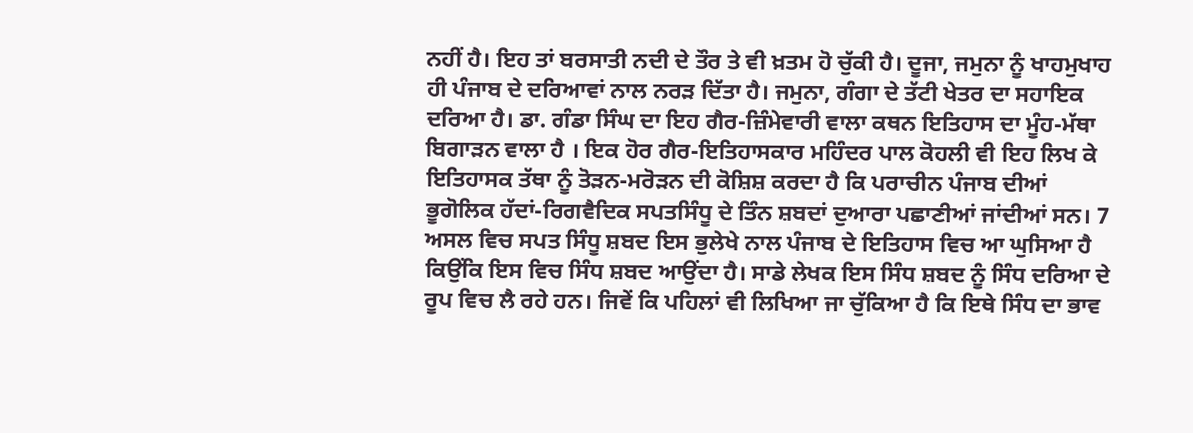ਨਹੀਂ ਹੈ। ਇਹ ਤਾਂ ਬਰਸਾਤੀ ਨਦੀ ਦੇ ਤੌਰ ਤੇ ਵੀ ਖ਼ਤਮ ਹੋ ਚੁੱਕੀ ਹੈ। ਦੂਜਾ, ਜਮੁਨਾ ਨੂੰ ਖਾਹਮੁਖਾਹ ਹੀ ਪੰਜਾਬ ਦੇ ਦਰਿਆਵਾਂ ਨਾਲ ਨਰੜ ਦਿੱਤਾ ਹੈ। ਜਮੁਨਾ, ਗੰਗਾ ਦੇ ਤੱਟੀ ਖੇਤਰ ਦਾ ਸਹਾਇਕ ਦਰਿਆ ਹੈ। ਡਾ. ਗੰਡਾ ਸਿੰਘ ਦਾ ਇਹ ਗੈਰ-ਜ਼ਿੰਮੇਵਾਰੀ ਵਾਲਾ ਕਥਨ ਇਤਿਹਾਸ ਦਾ ਮੂੰਹ-ਮੱਥਾ ਬਿਗਾੜਨ ਵਾਲਾ ਹੈ । ਇਕ ਹੋਰ ਗੈਰ-ਇਤਿਹਾਸਕਾਰ ਮਹਿੰਦਰ ਪਾਲ ਕੋਹਲੀ ਵੀ ਇਹ ਲਿਖ ਕੇ ਇਤਿਹਾਸਕ ਤੱਥਾ ਨੂੰ ਤੋੜਨ-ਮਰੋੜਨ ਦੀ ਕੋਸ਼ਿਸ਼ ਕਰਦਾ ਹੈ ਕਿ ਪਰਾਚੀਨ ਪੰਜਾਬ ਦੀਆਂ ਭੂਗੋਲਿਕ ਹੱਦਾਂ-ਰਿਗਵੈਦਿਕ ਸਪਤਸਿੰਧੂ ਦੇ ਤਿੰਨ ਸ਼ਬਦਾਂ ਦੁਆਰਾ ਪਛਾਣੀਆਂ ਜਾਂਦੀਆਂ ਸਨ। 7
ਅਸਲ ਵਿਚ ਸਪਤ ਸਿੰਧੂ ਸ਼ਬਦ ਇਸ ਭੁਲੇਖੇ ਨਾਲ ਪੰਜਾਬ ਦੇ ਇਤਿਹਾਸ ਵਿਚ ਆ ਘੁਸਿਆ ਹੈ ਕਿਉਂਕਿ ਇਸ ਵਿਚ ਸਿੰਧ ਸ਼ਬਦ ਆਉਂਦਾ ਹੈ। ਸਾਡੇ ਲੇਖਕ ਇਸ ਸਿੰਧ ਸ਼ਬਦ ਨੂੰ ਸਿੰਧ ਦਰਿਆ ਦੇ ਰੂਪ ਵਿਚ ਲੈ ਰਹੇ ਹਨ। ਜਿਵੇਂ ਕਿ ਪਹਿਲਾਂ ਵੀ ਲਿਖਿਆ ਜਾ ਚੁੱਕਿਆ ਹੈ ਕਿ ਇਥੇ ਸਿੰਧ ਦਾ ਭਾਵ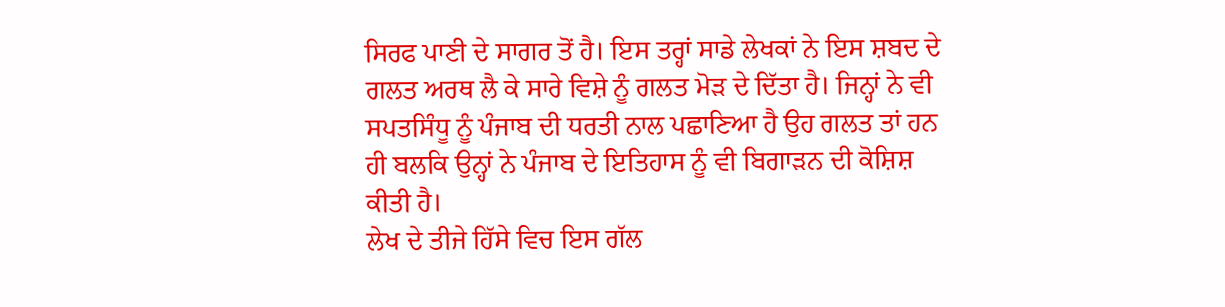ਸਿਰਫ ਪਾਣੀ ਦੇ ਸਾਗਰ ਤੋਂ ਹੈ। ਇਸ ਤਰ੍ਹਾਂ ਸਾਡੇ ਲੇਖਕਾਂ ਨੇ ਇਸ ਸ਼ਬਦ ਦੇ ਗਲਤ ਅਰਥ ਲੈ ਕੇ ਸਾਰੇ ਵਿਸ਼ੇ ਨੂੰ ਗਲਤ ਮੋੜ ਦੇ ਦਿੱਤਾ ਹੈ। ਜਿਨ੍ਹਾਂ ਨੇ ਵੀ ਸਪਤਸਿੰਧੂ ਨੂੰ ਪੰਜਾਬ ਦੀ ਧਰਤੀ ਨਾਲ ਪਛਾਣਿਆ ਹੈ ਉਹ ਗਲਤ ਤਾਂ ਹਨ ਹੀ ਬਲਕਿ ਉਨ੍ਹਾਂ ਨੇ ਪੰਜਾਬ ਦੇ ਇਤਿਹਾਸ ਨੂੰ ਵੀ ਬਿਗਾੜਨ ਦੀ ਕੋਸ਼ਿਸ਼ ਕੀਤੀ ਹੈ।
ਲੇਖ ਦੇ ਤੀਜੇ ਹਿੱਸੇ ਵਿਚ ਇਸ ਗੱਲ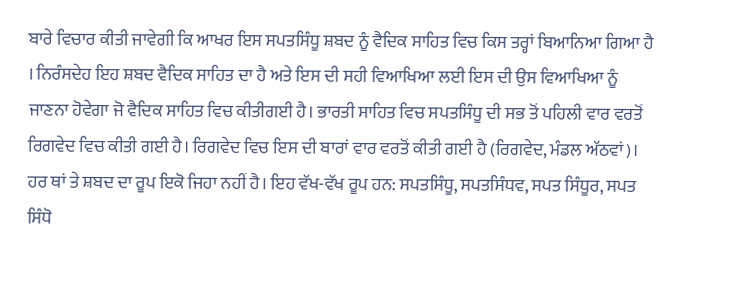ਬਾਰੇ ਵਿਚਾਰ ਕੀਤੀ ਜਾਵੇਗੀ ਕਿ ਆਖਰ ਇਸ ਸਪਤਸਿੰਧੂ ਸ਼ਬਦ ਨੂੰ ਵੈਦਿਕ ਸਾਹਿਤ ਵਿਚ ਕਿਸ ਤਰ੍ਹਾਂ ਬਿਆਨਿਆ ਗਿਆ ਹੈ । ਨਿਰੰਸਦੇਹ ਇਹ ਸ਼ਬਦ ਵੈਦਿਕ ਸਾਹਿਤ ਦਾ ਹੈ ਅਤੇ ਇਸ ਦੀ ਸਹੀ ਵਿਆਖਿਆ ਲਈ ਇਸ ਦੀ ਉਸ ਵਿਆਖਿਆ ਨੂੰ ਜਾਣਨਾ ਹੋਵੇਗਾ ਜੋ ਵੈਦਿਕ ਸਾਹਿਤ ਵਿਚ ਕੀਤੀਗਈ ਹੈ। ਭਾਰਤੀ ਸਾਹਿਤ ਵਿਚ ਸਪਤਸਿੰਧੂ ਦੀ ਸਭ ਤੋਂ ਪਹਿਲੀ ਵਾਰ ਵਰਤੋਂ ਰਿਗਵੇਦ ਵਿਚ ਕੀਤੀ ਗਈ ਹੈ। ਰਿਗਵੇਦ ਵਿਚ ਇਸ ਦੀ ਬਾਰਾਂ ਵਾਰ ਵਰਤੋਂ ਕੀਤੀ ਗਈ ਹੈ (ਰਿਗਵੇਦ, ਮੰਡਲ ਅੱਠਵਾਂ)। ਹਰ ਥਾਂ ਤੇ ਸ਼ਬਦ ਦਾ ਰੂਪ ਇਕੋ ਜਿਹਾ ਨਹੀਂ ਹੈ। ਇਹ ਵੱਖ-ਵੱਖ ਰੂਪ ਹਨ: ਸਪਤਸਿੰਧੂ, ਸਪਤਸਿੰਧਵ, ਸਪਤ ਸਿੰਧੂਰ, ਸਪਤ ਸਿੰਧੋ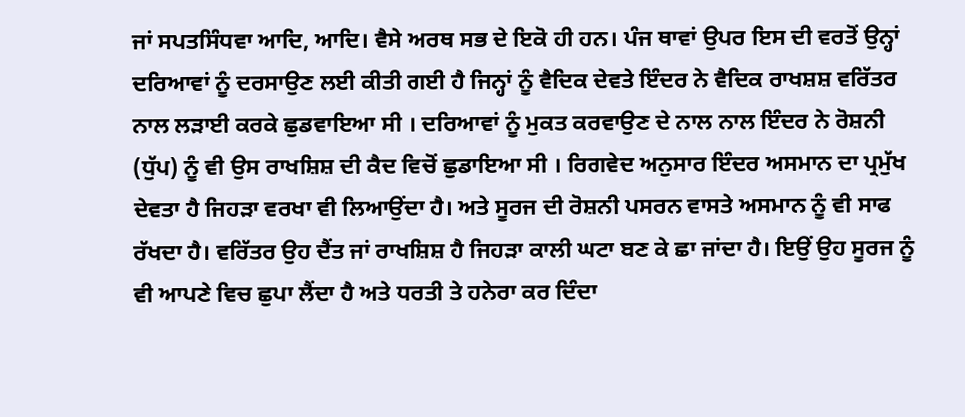ਜਾਂ ਸਪਤਸਿੰਧਵਾ ਆਦਿ, ਆਦਿ। ਵੈਸੇ ਅਰਥ ਸਭ ਦੇ ਇਕੋ ਹੀ ਹਨ। ਪੰਜ ਥਾਵਾਂ ਉਪਰ ਇਸ ਦੀ ਵਰਤੋਂ ਉਨ੍ਹਾਂ ਦਰਿਆਵਾਂ ਨੂੰ ਦਰਸਾਉਣ ਲਈ ਕੀਤੀ ਗਈ ਹੈ ਜਿਨ੍ਹਾਂ ਨੂੰ ਵੈਦਿਕ ਦੇਵਤੇ ਇੰਦਰ ਨੇ ਵੈਦਿਕ ਰਾਖਸ਼ਸ਼ ਵਰਿੱਤਰ ਨਾਲ ਲੜਾਈ ਕਰਕੇ ਛੁਡਵਾਇਆ ਸੀ । ਦਰਿਆਵਾਂ ਨੂੰ ਮੁਕਤ ਕਰਵਾਉਣ ਦੇ ਨਾਲ ਨਾਲ ਇੰਦਰ ਨੇ ਰੋਸ਼ਨੀ (ਧੁੱਪ) ਨੂੰ ਵੀ ਉਸ ਰਾਖਸ਼ਿਸ਼ ਦੀ ਕੈਦ ਵਿਚੋਂ ਛੁਡਾਇਆ ਸੀ । ਰਿਗਵੇਦ ਅਨੁਸਾਰ ਇੰਦਰ ਅਸਮਾਨ ਦਾ ਪ੍ਰਮੁੱਖ ਦੇਵਤਾ ਹੈ ਜਿਹੜਾ ਵਰਖਾ ਵੀ ਲਿਆਉਂਦਾ ਹੈ। ਅਤੇ ਸੂਰਜ ਦੀ ਰੋਸ਼ਨੀ ਪਸਰਨ ਵਾਸਤੇ ਅਸਮਾਨ ਨੂੰ ਵੀ ਸਾਫ ਰੱਖਦਾ ਹੈ। ਵਰਿੱਤਰ ਉਹ ਦੈਂਤ ਜਾਂ ਰਾਖਸ਼ਿਸ਼ ਹੈ ਜਿਹੜਾ ਕਾਲੀ ਘਟਾ ਬਣ ਕੇ ਛਾ ਜਾਂਦਾ ਹੈ। ਇਉਂ ਉਹ ਸੂਰਜ ਨੂੰ ਵੀ ਆਪਣੇ ਵਿਚ ਛੁਪਾ ਲੈਂਦਾ ਹੈ ਅਤੇ ਧਰਤੀ ਤੇ ਹਨੇਰਾ ਕਰ ਦਿੰਦਾ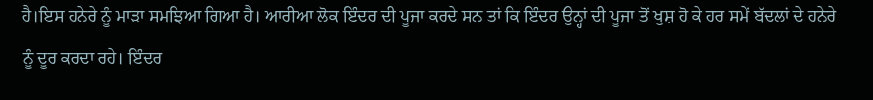ਹੈ।ਇਸ ਹਨੇਰੇ ਨੂੰ ਮਾੜਾ ਸਮਝਿਆ ਗਿਆ ਹੈ। ਆਰੀਆ ਲੋਕ ਇੰਦਰ ਦੀ ਪੂਜਾ ਕਰਦੇ ਸਨ ਤਾਂ ਕਿ ਇੰਦਰ ਉਨ੍ਹਾਂ ਦੀ ਪੂਜਾ ਤੋਂ ਖੁਸ਼ ਹੋ ਕੇ ਹਰ ਸਮੇਂ ਬੱਦਲਾਂ ਦੇ ਹਨੇਰੇ ਨੂੰ ਦੂਰ ਕਰਦਾ ਰਹੇ। ਇੰਦਰ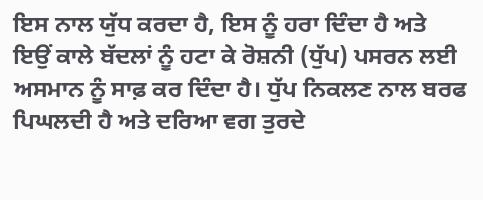ਇਸ ਨਾਲ ਯੁੱਧ ਕਰਦਾ ਹੈ, ਇਸ ਨੂੰ ਹਰਾ ਦਿੰਦਾ ਹੈ ਅਤੇ ਇਉਂ ਕਾਲੇ ਬੱਦਲਾਂ ਨੂੰ ਹਟਾ ਕੇ ਰੋਸ਼ਨੀ (ਧੁੱਪ) ਪਸਰਨ ਲਈ ਅਸਮਾਨ ਨੂੰ ਸਾਫ਼ ਕਰ ਦਿੰਦਾ ਹੈ। ਧੁੱਪ ਨਿਕਲਣ ਨਾਲ ਬਰਫ ਪਿਘਲਦੀ ਹੈ ਅਤੇ ਦਰਿਆ ਵਗ ਤੁਰਦੇ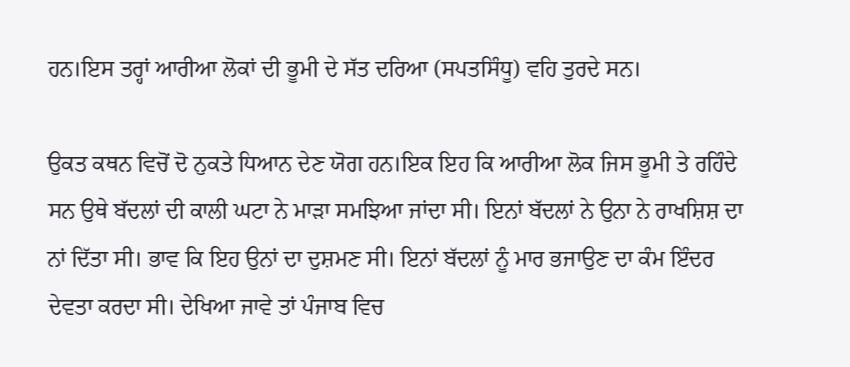ਹਨ।ਇਸ ਤਰ੍ਹਾਂ ਆਰੀਆ ਲੋਕਾਂ ਦੀ ਭੂਮੀ ਦੇ ਸੱਤ ਦਰਿਆ (ਸਪਤਸਿੰਧੂ) ਵਹਿ ਤੁਰਦੇ ਸਨ।

ਉਕਤ ਕਥਨ ਵਿਚੋਂ ਦੋ ਨੁਕਤੇ ਧਿਆਨ ਦੇਣ ਯੋਗ ਹਨ।ਇਕ ਇਹ ਕਿ ਆਰੀਆ ਲੋਕ ਜਿਸ ਭੂਮੀ ਤੇ ਰਹਿੰਦੇ ਸਨ ਉਥੇ ਬੱਦਲਾਂ ਦੀ ਕਾਲੀ ਘਟਾ ਨੇ ਮਾੜਾ ਸਮਝਿਆ ਜਾਂਦਾ ਸੀ। ਇਨਾਂ ਬੱਦਲਾਂ ਨੇ ਉਨਾ ਨੇ ਰਾਖਸ਼ਿਸ਼ ਦਾ ਨਾਂ ਦਿੱਤਾ ਸੀ। ਭਾਵ ਕਿ ਇਹ ਉਨਾਂ ਦਾ ਦੁਸ਼ਮਣ ਸੀ। ਇਨਾਂ ਬੱਦਲਾਂ ਨੂੰ ਮਾਰ ਭਜਾਉਣ ਦਾ ਕੰਮ ਇੰਦਰ ਦੇਵਤਾ ਕਰਦਾ ਸੀ। ਦੇਖਿਆ ਜਾਵੇ ਤਾਂ ਪੰਜਾਬ ਵਿਚ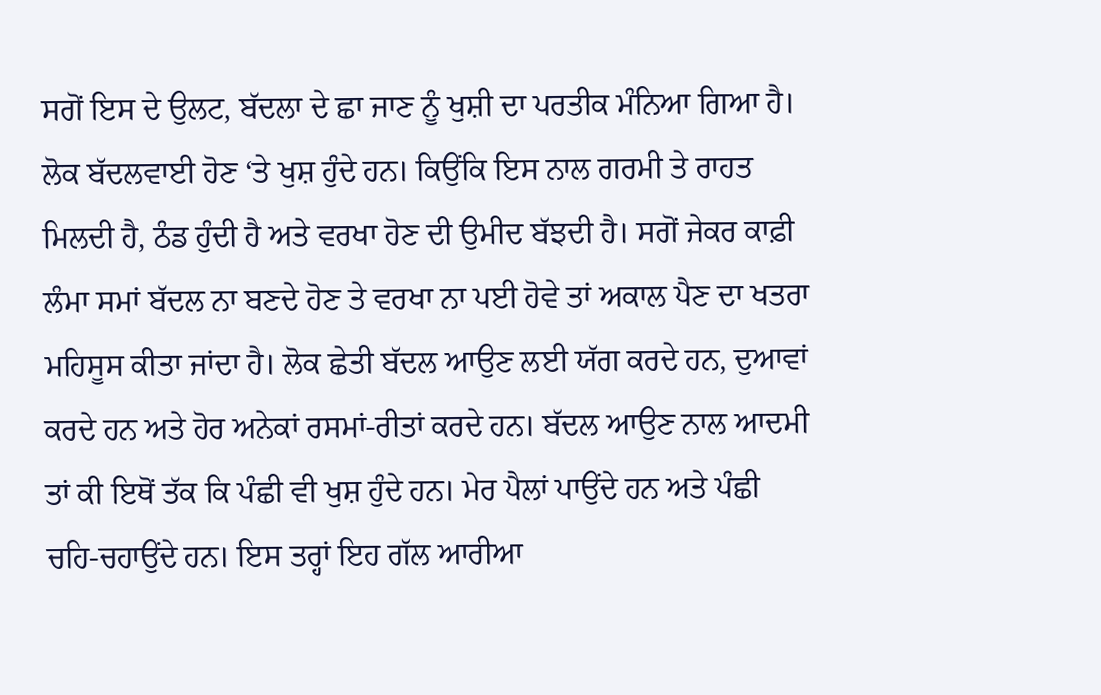ਸਗੋਂ ਇਸ ਦੇ ਉਲਟ, ਬੱਦਲਾ ਦੇ ਛਾ ਜਾਣ ਨੂੰ ਖੁਸ਼ੀ ਦਾ ਪਰਤੀਕ ਮੰਨਿਆ ਗਿਆ ਹੈ। ਲੋਕ ਬੱਦਲਵਾਈ ਹੋਣ ‘ਤੇ ਖੁਸ਼ ਹੁੰਦੇ ਹਨ। ਕਿਉਂਕਿ ਇਸ ਨਾਲ ਗਰਮੀ ਤੇ ਰਾਹਤ ਮਿਲਦੀ ਹੈ, ਠੰਡ ਹੁੰਦੀ ਹੈ ਅਤੇ ਵਰਖਾ ਹੋਣ ਦੀ ਉਮੀਦ ਬੱਝਦੀ ਹੈ। ਸਗੋਂ ਜੇਕਰ ਕਾਫ਼ੀ ਲੰਮਾ ਸਮਾਂ ਬੱਦਲ ਨਾ ਬਣਦੇ ਹੋਣ ਤੇ ਵਰਖਾ ਨਾ ਪਈ ਹੋਵੇ ਤਾਂ ਅਕਾਲ ਪੈਣ ਦਾ ਖਤਰਾ ਮਹਿਸੂਸ ਕੀਤਾ ਜਾਂਦਾ ਹੈ। ਲੋਕ ਛੇਤੀ ਬੱਦਲ ਆਉਣ ਲਈ ਯੱਗ ਕਰਦੇ ਹਨ, ਦੁਆਵਾਂ ਕਰਦੇ ਹਨ ਅਤੇ ਹੋਰ ਅਨੇਕਾਂ ਰਸਮਾਂ-ਰੀਤਾਂ ਕਰਦੇ ਹਨ। ਬੱਦਲ ਆਉਣ ਨਾਲ ਆਦਮੀ ਤਾਂ ਕੀ ਇਥੋਂ ਤੱਕ ਕਿ ਪੰਛੀ ਵੀ ਖੁਸ਼ ਹੁੰਦੇ ਹਨ। ਮੇਰ ਪੈਲਾਂ ਪਾਉਂਦੇ ਹਨ ਅਤੇ ਪੰਛੀ ਚਹਿ-ਚਹਾਉਂਦੇ ਹਨ। ਇਸ ਤਰ੍ਹਾਂ ਇਹ ਗੱਲ ਆਰੀਆ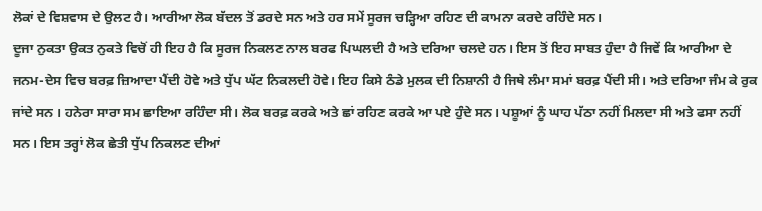ਲੋਕਾਂ ਦੇ ਵਿਸ਼ਵਾਸ ਦੇ ਉਲਟ ਹੈ। ਆਰੀਆ ਲੋਕ ਬੱਦਲ ਤੋਂ ਡਰਦੇ ਸਨ ਅਤੇ ਹਰ ਸਮੇਂ ਸੂਰਜ ਚੜ੍ਹਿਆ ਰਹਿਣ ਦੀ ਕਾਮਨਾ ਕਰਦੇ ਰਹਿੰਦੇ ਸਨ।
ਦੂਜਾ ਨੁਕਤਾ ਉਕਤ ਨੁਕਤੇ ਵਿਚੋਂ ਹੀ ਇਹ ਹੈ ਕਿ ਸੂਰਜ ਨਿਕਲਣ ਨਾਲ ਬਰਫ ਪਿਘਲਦੀ ਹੈ ਅਤੇ ਦਰਿਆ ਚਲਦੇ ਹਨ। ਇਸ ਤੋਂ ਇਹ ਸਾਬਤ ਹੁੰਦਾ ਹੈ ਜਿਵੇਂ ਕਿ ਆਰੀਆ ਦੇ ਜਨਮ-ਦੇਸ ਵਿਚ ਬਰਫ਼ ਜ਼ਿਆਦਾ ਪੈਂਦੀ ਹੋਵੇ ਅਤੇ ਧੁੱਪ ਘੱਟ ਨਿਕਲਦੀ ਹੋਵੇ। ਇਹ ਕਿਸੇ ਠੰਡੇ ਮੁਲਕ ਦੀ ਨਿਸ਼ਾਨੀ ਹੈ ਜਿਥੇ ਲੰਮਾ ਸਮਾਂ ਬਰਫ਼ ਪੈਂਦੀ ਸੀ। ਅਤੇ ਦਰਿਆ ਜੰਮ ਕੇ ਰੁਕ ਜਾਂਦੇ ਸਨ । ਹਨੇਰਾ ਸਾਰਾ ਸਮ ਛਾਇਆ ਰਹਿੰਦਾ ਸੀ। ਲੋਕ ਬਰਫ਼ ਕਰਕੇ ਅਤੇ ਛਾਂ ਰਹਿਣ ਕਰਕੇ ਆ ਪਏ ਹੁੰਦੇ ਸਨ। ਪਸ਼ੂਆਂ ਨੂੰ ਘਾਹ ਪੱਠਾ ਨਹੀਂ ਮਿਲਦਾ ਸੀ ਅਤੇ ਫਸਾ ਨਹੀਂ ਸਨ। ਇਸ ਤਰ੍ਹਾਂ ਲੋਕ ਛੇਤੀ ਧੁੱਪ ਨਿਕਲਣ ਦੀਆਂ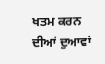ਖਤਮ ਕਰਨ ਦੀਆਂ ਦੁਆਵਾਂ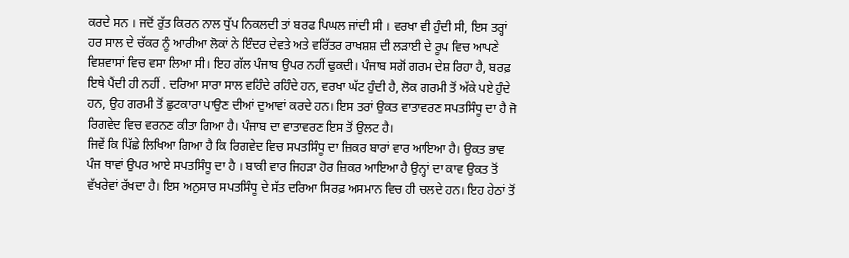ਕਰਦੇ ਸਨ । ਜਦੋਂ ਰੁੱਤ ਕਿਰਨ ਨਾਲ ਧੁੱਪ ਨਿਕਲਦੀ ਤਾਂ ਬਰਫ ਪਿਘਲ ਜਾਂਦੀ ਸੀ । ਵਰਖਾ ਵੀ ਹੁੰਦੀ ਸੀ, ਇਸ ਤਰ੍ਹਾਂ ਹਰ ਸਾਲ ਦੇ ਚੱਕਰ ਨੂੰ ਆਰੀਆ ਲੋਕਾਂ ਨੇ ਇੰਦਰ ਦੇਵਤੇ ਅਤੇ ਵਰਿੱਤਰ ਰਾਖਸ਼ਸ਼ ਦੀ ਲੜਾਈ ਦੇ ਰੂਪ ਵਿਚ ਆਪਣੇ ਵਿਸ਼ਵਾਸਾਂ ਵਿਚ ਵਸਾ ਲਿਆ ਸੀ। ਇਹ ਗੱਲ ਪੰਜਾਬ ਉਪਰ ਨਹੀਂ ਢੁਕਦੀ। ਪੰਜਾਬ ਸਗੋਂ ਗਰਮ ਦੇਸ਼ ਰਿਹਾ ਹੈ, ਬਰਫ਼ ਇਥੇ ਪੈਂਦੀ ਹੀ ਨਹੀਂ . ਦਰਿਆ ਸਾਰਾ ਸਾਲ ਵਹਿੰਦੇ ਰਹਿੰਦੇ ਹਨ, ਵਰਖਾ ਘੱਟ ਹੁੰਦੀ ਹੈ, ਲੋਕ ਗਰਮੀ ਤੋਂ ਅੱਕੇ ਪਏ ਹੁੰਦੇ ਹਨ, ਉਹ ਗਰਮੀ ਤੋਂ ਛੁਟਕਾਰਾ ਪਾਉਣ ਦੀਆਂ ਦੁਆਵਾਂ ਕਰਦੇ ਹਨ। ਇਸ ਤਰਾਂ ਉਕਤ ਵਾਤਾਵਰਣ ਸਪਤਸਿੰਧੂ ਦਾ ਹੈ ਜੋ ਰਿਗਵੇਦ ਵਿਚ ਵਰਨਣ ਕੀਤਾ ਗਿਆ ਹੈ। ਪੰਜਾਬ ਦਾ ਵਾਤਾਵਰਣ ਇਸ ਤੋਂ ਉਲਟ ਹੈ।
ਜਿਵੇਂ ਕਿ ਪਿੱਛੇ ਲਿਖਿਆ ਗਿਆ ਹੈ ਕਿ ਰਿਗਵੇਦ ਵਿਚ ਸਪਤਸਿੰਧੂ ਦਾ ਜ਼ਿਕਰ ਬਾਰਾਂ ਵਾਰ ਆਇਆ ਹੈ। ਉਕਤ ਭਾਵ ਪੰਜ ਥਾਵਾਂ ਉਪਰ ਆਏ ਸਪਤਸਿੰਧੂ ਦਾ ਹੈ । ਬਾਕੀ ਵਾਰ ਜਿਹੜਾ ਹੋਰ ਜ਼ਿਕਰ ਆਇਆ ਹੈ ਉਨ੍ਹਾਂ ਦਾ ਕਾਵ ਉਕਤ ਤੋਂ ਵੱਖਰੇਵਾਂ ਰੱਖਦਾ ਹੈ। ਇਸ ਅਨੁਸਾਰ ਸਪਤਸਿੰਧੂ ਦੇ ਸੱਤ ਦਰਿਆ ਸਿਰਫ਼ ਅਸਮਾਨ ਵਿਚ ਹੀ ਚਲਦੇ ਹਨ। ਇਹ ਹੇਠਾਂ ਤੋਂ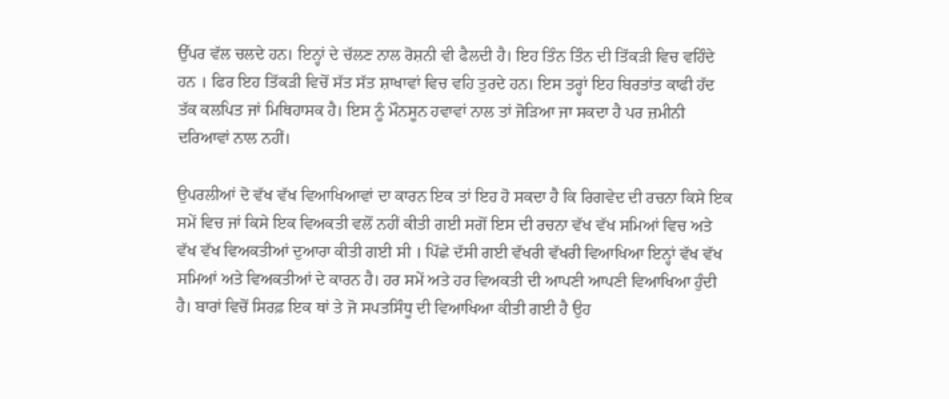ਉੱਪਰ ਵੱਲ ਚਲਦੇ ਹਨ। ਇਨ੍ਹਾਂ ਦੇ ਚੱਲਣ ਨਾਲ ਰੋਸ਼ਨੀ ਵੀ ਫੈਲਦੀ ਹੈ। ਇਹ ਤਿੰਨ ਤਿੰਨ ਦੀ ਤਿੱਕੜੀ ਵਿਚ ਵਹਿੰਦੇ ਹਨ । ਫਿਰ ਇਹ ਤਿੱਕੜੀ ਵਿਚੋਂ ਸੱਤ ਸੱਤ ਸ਼ਾਖਾਵਾਂ ਵਿਚ ਵਹਿ ਤੁਰਦੇ ਹਨ। ਇਸ ਤਰ੍ਹਾਂ ਇਹ ਬਿਰਤਾਂਤ ਕਾਫੀ ਹੱਦ ਤੱਕ ਕਲਪਿਤ ਜਾਂ ਮਿਥਿਹਾਸਕ ਹੈ। ਇਸ ਨੂੰ ਮੌਨਸੂਨ ਹਵਾਵਾਂ ਨਾਲ ਤਾਂ ਜੋੜਿਆ ਜਾ ਸਕਦਾ ਹੈ ਪਰ ਜ਼ਮੀਨੀ ਦਰਿਆਵਾਂ ਨਾਲ ਨਹੀਂ।

ਉਪਰਲੀਆਂ ਦੋ ਵੱਖ ਵੱਖ ਵਿਆਖਿਆਵਾਂ ਦਾ ਕਾਰਨ ਇਕ ਤਾਂ ਇਹ ਹੋ ਸਕਦਾ ਹੈ ਕਿ ਰਿਗਵੇਦ ਦੀ ਰਚਨਾ ਕਿਸੇ ਇਕ ਸਮੇਂ ਵਿਚ ਜਾਂ ਕਿਸੇ ਇਕ ਵਿਅਕਤੀ ਵਲੋਂ ਨਹੀਂ ਕੀਤੀ ਗਈ ਸਗੋਂ ਇਸ ਦੀ ਰਚਨਾ ਵੱਖ ਵੱਖ ਸਮਿਆਂ ਵਿਚ ਅਤੇ ਵੱਖ ਵੱਖ ਵਿਅਕਤੀਆਂ ਦੁਆਰਾ ਕੀਤੀ ਗਈ ਸੀ । ਪਿੱਛੇ ਦੱਸੀ ਗਈ ਵੱਖਰੀ ਵੱਖਰੀ ਵਿਆਖਿਆ ਇਨ੍ਹਾਂ ਵੱਖ ਵੱਖ ਸਮਿਆਂ ਅਤੇ ਵਿਅਕਤੀਆਂ ਦੇ ਕਾਰਨ ਹੈ। ਹਰ ਸਮੇਂ ਅਤੇ ਹਰ ਵਿਅਕਤੀ ਦੀ ਆਪਣੀ ਆਪਣੀ ਵਿਆਖਿਆ ਹੁੰਦੀ ਹੈ। ਬਾਰਾਂ ਵਿਚੋਂ ਸਿਰਫ਼ ਇਕ ਥਾਂ ਤੇ ਜੋ ਸਪਤਸਿੰਧੂ ਦੀ ਵਿਆਖਿਆ ਕੀਤੀ ਗਈ ਹੈ ਉਹ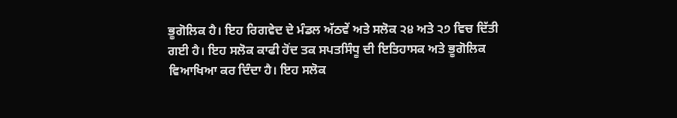ਭੂਗੋਲਿਕ ਹੈ। ਇਹ ਰਿਗਵੇਦ ਦੇ ਮੰਡਲ ਅੱਠਵੇਂ ਅਤੇ ਸਲੋਕ ੨੪ ਅਤੇ ੨੭ ਵਿਚ ਦਿੱਤੀ ਗਈ ਹੈ। ਇਹ ਸਲੋਕ ਕਾਫੀ ਹੋਂਦ ਤਕ ਸਪਤਸਿੰਧੂ ਦੀ ਇਤਿਹਾਸਕ ਅਤੇ ਭੂਗੋਲਿਕ ਵਿਆਖਿਆ ਕਰ ਦਿੰਦਾ ਹੈ। ਇਹ ਸਲੋਕ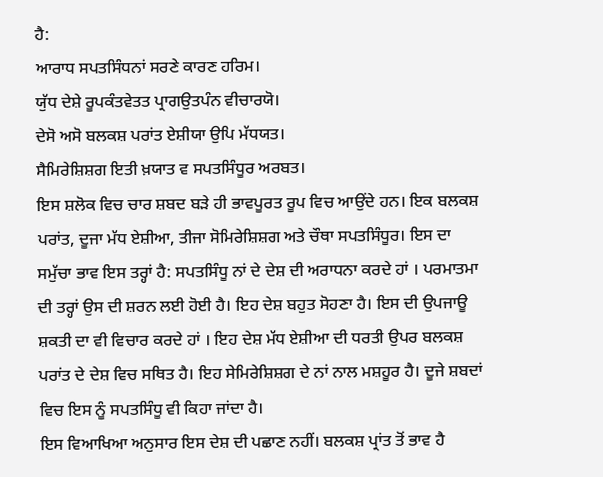ਹੈ:
ਆਰਾਧ ਸਪਤਸਿੰਧਨਾਂ ਸਰਣੇ ਕਾਰਣ ਹਰਿਮ।
ਯੁੱਧ ਦੇਸ਼ੇ ਰੂਪਕੰਤਵੇਤਤ ਪ੍ਰਾਗਉਤਪੰਨ ਵੀਚਾਰਯੋ।
ਦੇਸੋ ਅਸੋ ਬਲਕਸ਼ ਪਰਾਂਤ ਏਸ਼ੀਯਾ ਉਪਿ ਮੱਧਯਤ।
ਸੈਮਿਰੇਸ਼ਿਸ਼ਗ ਇਤੀ ਖ਼ਯਾਤ ਵ ਸਪਤਸਿੰਧੂਰ ਅਰਬਤ।
ਇਸ ਸ਼ਲੋਕ ਵਿਚ ਚਾਰ ਸ਼ਬਦ ਬੜੇ ਹੀ ਭਾਵਪੂਰਤ ਰੂਪ ਵਿਚ ਆਉਂਦੇ ਹਨ। ਇਕ ਬਲਕਸ਼ ਪਰਾਂਤ, ਦੂਜਾ ਮੱਧ ਏਸ਼ੀਆ, ਤੀਜਾ ਸੋਮਿਰੇਸ਼ਿਸ਼ਗ ਅਤੇ ਚੌਥਾ ਸਪਤਸਿੰਧੂਰ। ਇਸ ਦਾ ਸਮੁੱਚਾ ਭਾਵ ਇਸ ਤਰ੍ਹਾਂ ਹੈ: ਸਪਤਸਿੰਧੂ ਨਾਂ ਦੇ ਦੇਸ਼ ਦੀ ਅਰਾਧਨਾ ਕਰਦੇ ਹਾਂ । ਪਰਮਾਤਮਾ ਦੀ ਤਰ੍ਹਾਂ ਉਸ ਦੀ ਸ਼ਰਨ ਲਈ ਹੋਈ ਹੈ। ਇਹ ਦੇਸ਼ ਬਹੁਤ ਸੋਹਣਾ ਹੈ। ਇਸ ਦੀ ਉਪਜਾਊ ਸ਼ਕਤੀ ਦਾ ਵੀ ਵਿਚਾਰ ਕਰਦੇ ਹਾਂ । ਇਹ ਦੇਸ਼ ਮੱਧ ਏਸ਼ੀਆ ਦੀ ਧਰਤੀ ਉਪਰ ਬਲਕਸ਼ ਪਰਾਂਤ ਦੇ ਦੇਸ਼ ਵਿਚ ਸਥਿਤ ਹੈ। ਇਹ ਸੇਮਿਰੇਸ਼ਿਸ਼ਗ ਦੇ ਨਾਂ ਨਾਲ ਮਸ਼ਹੂਰ ਹੈ। ਦੂਜੇ ਸ਼ਬਦਾਂ ਵਿਚ ਇਸ ਨੂੰ ਸਪਤਸਿੰਧੂ ਵੀ ਕਿਹਾ ਜਾਂਦਾ ਹੈ।
ਇਸ ਵਿਆਖਿਆ ਅਨੁਸਾਰ ਇਸ ਦੇਸ਼ ਦੀ ਪਛਾਣ ਨਹੀਂ। ਬਲਕਸ਼ ਪ੍ਰਾਂਤ ਤੋਂ ਭਾਵ ਹੈ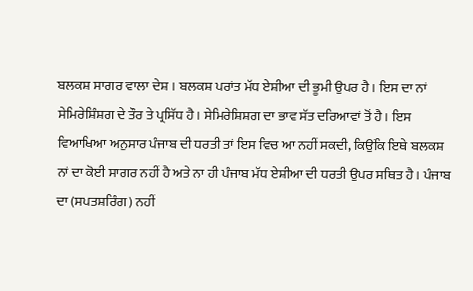ਬਲਕਸ਼ ਸਾਗਰ ਵਾਲਾ ਦੇਸ਼ । ਬਲਕਸ਼ ਪਰਾਂਤ ਮੱਧ ਏਸ਼ੀਆ ਦੀ ਭੂਮੀ ਉਪਰ ਹੈ। ਇਸ ਦਾ ਨਾਂ ਸੇਮਿਰੇਸ਼ਿੰਸ਼ਗ ਦੇ ਤੌਰ ਤੇ ਪ੍ਰਸਿੱਧ ਹੈ। ਸੇਮਿਰੇਸ਼ਿਸ਼ਗ ਦਾ ਭਾਵ ਸੱਤ ਦਰਿਆਵਾਂ ਤੋਂ ਹੈ। ਇਸ ਵਿਆਖਿਆ ਅਨੁਸਾਰ ਪੰਜਾਬ ਦੀ ਧਰਤੀ ਤਾਂ ਇਸ ਵਿਚ ਆ ਨਹੀਂ ਸਕਦੀ, ਕਿਉਂਕਿ ਇਥੇ ਬਲਕਸ਼ ਨਾਂ ਦਾ ਕੋਈ ਸਾਗਰ ਨਹੀਂ ਹੈ ਅਤੇ ਨਾ ਹੀ ਪੰਜਾਬ ਮੱਧ ਏਸ਼ੀਆ ਦੀ ਧਰਤੀ ਉਪਰ ਸਥਿਤ ਹੈ। ਪੰਜਾਬ ਦਾ (ਸਪਤਸ਼ਰਿੰਗ) ਨਹੀਂ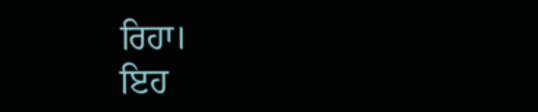ਰਿਹਾ।
ਇਹ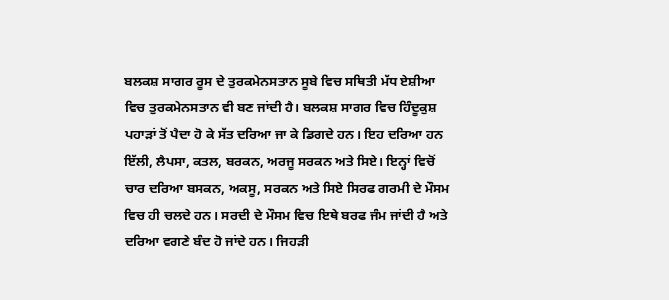ਬਲਕਸ਼ ਸਾਗਰ ਰੂਸ ਦੇ ਤੁਰਕਮੇਨਸਤਾਨ ਸੂਬੇ ਵਿਚ ਸਥਿਤੀ ਮੱਧ ਏਸ਼ੀਆ ਵਿਚ ਤੁਰਕਮੇਨਸਤਾਨ ਵੀ ਬਣ ਜਾਂਦੀ ਹੈ। ਬਲਕਸ਼ ਸਾਗਰ ਵਿਚ ਹਿੰਦੂਕੁਸ਼ ਪਹਾੜਾਂ ਤੋਂ ਪੈਦਾ ਹੋ ਕੇ ਸੱਤ ਦਰਿਆ ਜਾ ਕੇ ਡਿਗਦੇ ਹਨ। ਇਹ ਦਰਿਆ ਹਨ ਇੱਲੀ, ਲੈਪਸਾ, ਕਤਲ, ਬਰਕਨ, ਅਰਜੂ ਸਰਕਨ ਅਤੇ ਸਿਏ। ਇਨ੍ਹਾਂ ਵਿਚੋਂ ਚਾਰ ਦਰਿਆ ਬਸਕਨ, ਅਕਸੂ, ਸਰਕਨ ਅਤੇ ਸਿਏ ਸਿਰਫ ਗਰਮੀ ਦੇ ਮੌਸਮ ਵਿਚ ਹੀ ਚਲਦੇ ਹਨ। ਸਰਦੀ ਦੇ ਮੌਸਮ ਵਿਚ ਇਥੇ ਬਰਫ ਜੰਮ ਜਾਂਦੀ ਹੈ ਅਤੇ ਦਰਿਆ ਵਗਣੇ ਬੰਦ ਹੋ ਜਾਂਦੇ ਹਨ। ਜਿਹੜੀ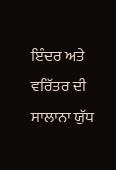ਇੰਦਰ ਅਤੇ ਵਰਿੱਤਰ ਦੀ ਸਾਲਾਨਾ ਯੁੱਧ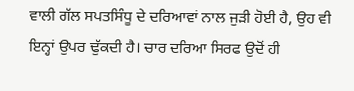ਵਾਲੀ ਗੱਲ ਸਪਤਸਿੰਧੂ ਦੇ ਦਰਿਆਵਾਂ ਨਾਲ ਜੁੜੀ ਹੋਈ ਹੈ, ਉਹ ਵੀ ਇਨ੍ਹਾਂ ਉਪਰ ਢੁੱਕਦੀ ਹੈ। ਚਾਰ ਦਰਿਆ ਸਿਰਫ ਉਦੋਂ ਹੀ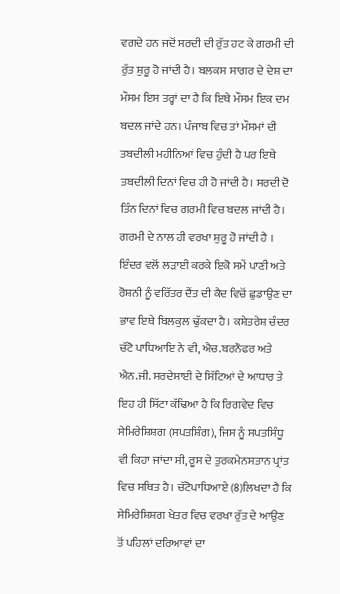ਵਗਦੇ ਹਨ ਜਦੋਂ ਸਰਦੀ ਦੀ ਰੁੱਤ ਹਟ ਕੇ ਗਰਮੀ ਦੀ ਰੁੱਤ ਸ਼ੁਰੂ ਹੋ ਜਾਂਦੀ ਹੈ। ਬਲਕਸ ਸਾਗਰ ਦੇ ਦੇਸ਼ ਦਾ ਮੌਸਮ ਇਸ ਤਰ੍ਹਾਂ ਦਾ ਹੈ ਕਿ ਇਥੇ ਮੌਸਮ ਇਕ ਦਮ ਬਦਲ ਜਾਂਦੇ ਹਨ। ਪੰਜਾਬ ਵਿਚ ਤਾਂ ਮੌਸਮਾਂ ਦੀ ਤਬਦੀਲੀ ਮਹੀਨਿਆਂ ਵਿਚ ਹੁੰਦੀ ਹੈ ਪਰ ਇਥੇ ਤਬਦੀਲੀ ਦਿਨਾਂ ਵਿਚ ਹੀ ਹੋ ਜਾਂਦੀ ਹੈ। ਸਰਦੀ ਦੋ ਤਿੰਨ ਦਿਨਾਂ ਵਿਚ ਗਰਮੀ ਵਿਚ ਬਦਲ ਜਾਂਦੀ ਹੈ। ਗਰਮੀ ਦੇ ਨਾਲ ਹੀ ਵਰਖਾ ਸ਼ੁਰੂ ਹੋ ਜਾਂਦੀ ਹੈ । ਇੰਦਰ ਵਲੋਂ ਲੜਾਈ ਕਰਕੇ ਇਕੋ ਸਮੇਂ ਪਾਣੀ ਅਤੇ ਰੋਸ਼ਨੀ ਨੂੰ ਵਰਿੱਤਰ ਦੈਂਤ ਦੀ ਕੈਦ ਵਿਚੋਂ ਛੁਡਾਉਣ ਦਾ ਭਾਵ ਇਥੇ ਬਿਲਕੁਲ ਢੁੱਕਦਾ ਹੈ। ਕਸ਼ੇਤਰੇਸ਼ ਚੰਦਰ ਚੱਟੋ ਪਾਧਿਆਇ ਨੇ ਵੀ, ਐਚ.ਬਰਨੌਫਰ ਅਤੇ ਐਨ.ਜੀ. ਸਰਦੇਸਾਈ ਦੇ ਸਿੱਟਿਆਂ ਦੇ ਆਧਾਰ ਤੇ ਇਹ ਹੀ ਸਿੱਟਾ ਕੱਢਿਆ ਹੈ ਕਿ ਰਿਗਵੇਦ ਵਿਚ ਸੇਮਿਰੇਸ਼ਿਸ਼ਗ (ਸਪਤਸ਼ਿੰਗ), ਜਿਸ ਨੂੰ ਸਪਤਸਿੰਧੂ ਵੀ ਕਿਹਾ ਜਾਂਦਾ ਸੀ, ਰੂਸ ਦੇ ਤੁਰਕਮੇਨਸਤਾਨ ਪ੍ਰਾਂਤ ਵਿਚ ਸਥਿਤ ਹੈ। ਚੱਟੋਪਾਧਿਆਏ (8)ਲਿਖਦਾ ਹੈ ਕਿ ਸੇਮਿਰੇਸ਼ਿਸ਼ਗ ਖੇਤਰ ਵਿਚ ਵਰਖਾ ਰੁੱਤ ਦੇ ਆਉਣ ਤੋਂ ਪਹਿਲਾਂ ਦਰਿਆਵਾਂ ਦਾ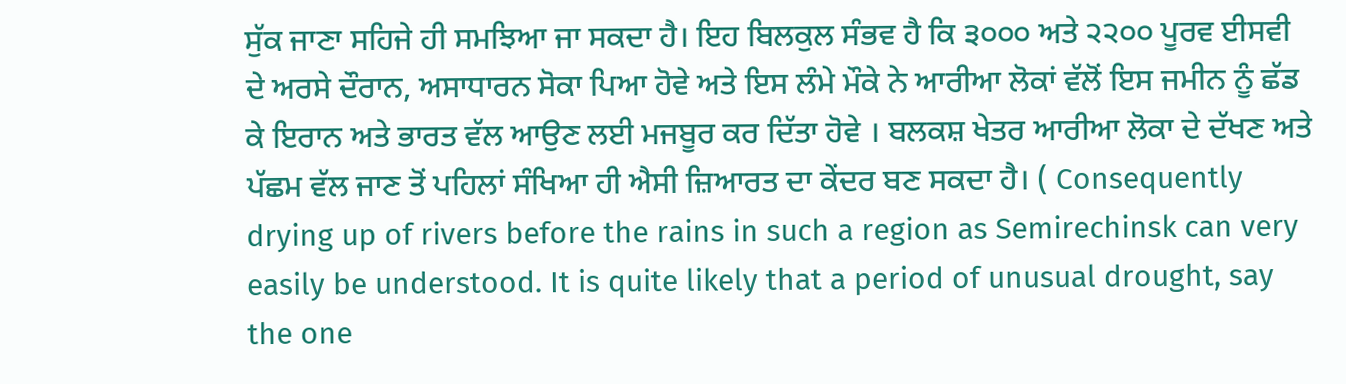ਸੁੱਕ ਜਾਣਾ ਸਹਿਜੇ ਹੀ ਸਮਝਿਆ ਜਾ ਸਕਦਾ ਹੈ। ਇਹ ਬਿਲਕੁਲ ਸੰਭਵ ਹੈ ਕਿ ੩੦੦੦ ਅਤੇ ੨੨੦੦ ਪੂਰਵ ਈਸਵੀ ਦੇ ਅਰਸੇ ਦੌਰਾਨ, ਅਸਾਧਾਰਨ ਸੋਕਾ ਪਿਆ ਹੋਵੇ ਅਤੇ ਇਸ ਲੰਮੇ ਮੌਕੇ ਨੇ ਆਰੀਆ ਲੋਕਾਂ ਵੱਲੋਂ ਇਸ ਜਮੀਨ ਨੂੰ ਛੱਡ ਕੇ ਇਰਾਨ ਅਤੇ ਭਾਰਤ ਵੱਲ ਆਉਣ ਲਈ ਮਜਬੂਰ ਕਰ ਦਿੱਤਾ ਹੋਵੇ । ਬਲਕਸ਼ ਖੇਤਰ ਆਰੀਆ ਲੋਕਾ ਦੇ ਦੱਖਣ ਅਤੇ ਪੱਛਮ ਵੱਲ ਜਾਣ ਤੋਂ ਪਹਿਲਾਂ ਸੰਖਿਆ ਹੀ ਐਸੀ ਜ਼ਿਆਰਤ ਦਾ ਕੇਂਦਰ ਬਣ ਸਕਦਾ ਹੈ। ( Consequently drying up of rivers before the rains in such a region as Semirechinsk can very easily be understood. It is quite likely that a period of unusual drought, say the one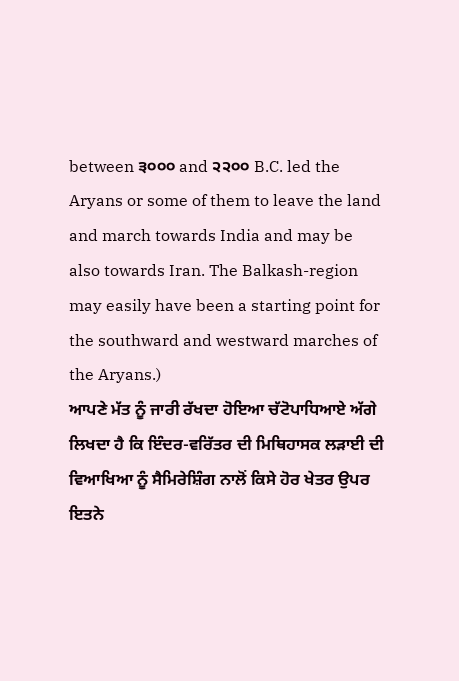between ੩੦੦੦ and ੨੨੦੦ B.C. led the Aryans or some of them to leave the land and march towards India and may be also towards Iran. The Balkash-region may easily have been a starting point for the southward and westward marches of the Aryans.)
ਆਪਣੇ ਮੱਤ ਨੂੰ ਜਾਰੀ ਰੱਖਦਾ ਹੋਇਆ ਚੱਟੋਪਾਧਿਆਏ ਅੱਗੇ ਲਿਖਦਾ ਹੈ ਕਿ ਇੰਦਰ-ਵਰਿੱਤਰ ਦੀ ਮਿਥਿਹਾਸਕ ਲੜਾਈ ਦੀ ਵਿਆਖਿਆ ਨੂੰ ਸੈਮਿਰੇਸ਼ਿੰਗ ਨਾਲੋਂ ਕਿਸੇ ਹੋਰ ਖੇਤਰ ਉਪਰ ਇਤਨੇ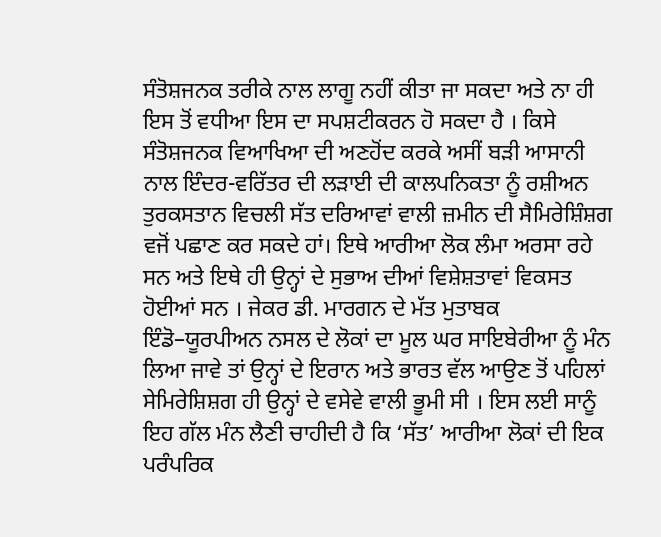ਸੰਤੋਸ਼ਜਨਕ ਤਰੀਕੇ ਨਾਲ ਲਾਗੂ ਨਹੀਂ ਕੀਤਾ ਜਾ ਸਕਦਾ ਅਤੇ ਨਾ ਹੀ ਇਸ ਤੋਂ ਵਧੀਆ ਇਸ ਦਾ ਸਪਸ਼ਟੀਕਰਨ ਹੋ ਸਕਦਾ ਹੈ । ਕਿਸੇ ਸੰਤੋਸ਼ਜਨਕ ਵਿਆਖਿਆ ਦੀ ਅਣਹੋਂਦ ਕਰਕੇ ਅਸੀਂ ਬੜੀ ਆਸਾਨੀ ਨਾਲ ਇੰਦਰ-ਵਰਿੱਤਰ ਦੀ ਲੜਾਈ ਦੀ ਕਾਲਪਨਿਕਤਾ ਨੂੰ ਰਸ਼ੀਅਨ ਤੁਰਕਸਤਾਨ ਵਿਚਲੀ ਸੱਤ ਦਰਿਆਵਾਂ ਵਾਲੀ ਜ਼ਮੀਨ ਦੀ ਸੈਮਿਰੇਸ਼ਿੰਸ਼ਗ ਵਜੋਂ ਪਛਾਣ ਕਰ ਸਕਦੇ ਹਾਂ। ਇਥੇ ਆਰੀਆ ਲੋਕ ਲੰਮਾ ਅਰਸਾ ਰਹੇ ਸਨ ਅਤੇ ਇਥੇ ਹੀ ਉਨ੍ਹਾਂ ਦੇ ਸੁਭਾਅ ਦੀਆਂ ਵਿਸ਼ੇਸ਼ਤਾਵਾਂ ਵਿਕਸਤ ਹੋਈਆਂ ਸਨ । ਜੇਕਰ ਡੀ. ਮਾਰਗਨ ਦੇ ਮੱਤ ਮੁਤਾਬਕ ਇੰਡੋ–ਯੂਰਪੀਅਨ ਨਸਲ ਦੇ ਲੋਕਾਂ ਦਾ ਮੂਲ ਘਰ ਸਾਇਬੇਰੀਆ ਨੂੰ ਮੰਨ ਲਿਆ ਜਾਵੇ ਤਾਂ ਉਨ੍ਹਾਂ ਦੇ ਇਰਾਨ ਅਤੇ ਭਾਰਤ ਵੱਲ ਆਉਣ ਤੋਂ ਪਹਿਲਾਂ ਸੇਮਿਰੇਸ਼ਿਸ਼ਗ ਹੀ ਉਨ੍ਹਾਂ ਦੇ ਵਸੇਵੇ ਵਾਲੀ ਭੂਮੀ ਸੀ । ਇਸ ਲਈ ਸਾਨੂੰ ਇਹ ਗੱਲ ਮੰਨ ਲੈਣੀ ਚਾਹੀਦੀ ਹੈ ਕਿ ‘ਸੱਤ’ ਆਰੀਆ ਲੋਕਾਂ ਦੀ ਇਕ ਪਰੰਪਰਿਕ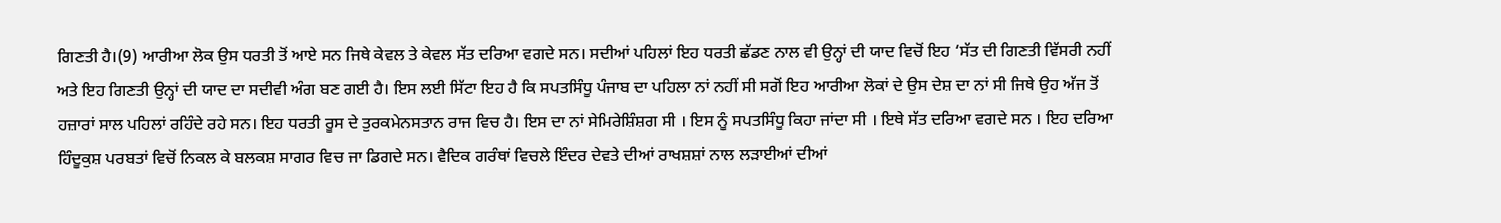ਗਿਣਤੀ ਹੈ।(9) ਆਰੀਆ ਲੋਕ ਉਸ ਧਰਤੀ ਤੋਂ ਆਏ ਸਨ ਜਿਥੇ ਕੇਵਲ ਤੇ ਕੇਵਲ ਸੱਤ ਦਰਿਆ ਵਗਦੇ ਸਨ। ਸਦੀਆਂ ਪਹਿਲਾਂ ਇਹ ਧਰਤੀ ਛੱਡਣ ਨਾਲ ਵੀ ਉਨ੍ਹਾਂ ਦੀ ਯਾਦ ਵਿਚੋਂ ਇਹ ‘ਸੱਤ ਦੀ ਗਿਣਤੀ ਵਿੱਸਰੀ ਨਹੀਂ ਅਤੇ ਇਹ ਗਿਣਤੀ ਉਨ੍ਹਾਂ ਦੀ ਯਾਦ ਦਾ ਸਦੀਵੀ ਅੰਗ ਬਣ ਗਈ ਹੈ। ਇਸ ਲਈ ਸਿੱਟਾ ਇਹ ਹੈ ਕਿ ਸਪਤਸਿੰਧੂ ਪੰਜਾਬ ਦਾ ਪਹਿਲਾ ਨਾਂ ਨਹੀਂ ਸੀ ਸਗੋਂ ਇਹ ਆਰੀਆ ਲੋਕਾਂ ਦੇ ਉਸ ਦੇਸ਼ ਦਾ ਨਾਂ ਸੀ ਜਿਥੇ ਉਹ ਅੱਜ ਤੋਂ ਹਜ਼ਾਰਾਂ ਸਾਲ ਪਹਿਲਾਂ ਰਹਿੰਦੇ ਰਹੇ ਸਨ। ਇਹ ਧਰਤੀ ਰੂਸ ਦੇ ਤੁਰਕਮੇਨਸਤਾਨ ਰਾਜ ਵਿਚ ਹੈ। ਇਸ ਦਾ ਨਾਂ ਸੇਮਿਰੇਸ਼ਿੰਸ਼ਗ ਸੀ । ਇਸ ਨੂੰ ਸਪਤਸਿੰਧੂ ਕਿਹਾ ਜਾਂਦਾ ਸੀ । ਇਥੇ ਸੱਤ ਦਰਿਆ ਵਗਦੇ ਸਨ । ਇਹ ਦਰਿਆ ਹਿੰਦੂਕੁਸ਼ ਪਰਬਤਾਂ ਵਿਚੋਂ ਨਿਕਲ ਕੇ ਬਲਕਸ਼ ਸਾਗਰ ਵਿਚ ਜਾ ਡਿਗਦੇ ਸਨ। ਵੈਦਿਕ ਗਰੰਥਾਂ ਵਿਚਲੇ ਇੰਦਰ ਦੇਵਤੇ ਦੀਆਂ ਰਾਖਸ਼ਸ਼ਾਂ ਨਾਲ ਲੜਾਈਆਂ ਦੀਆਂ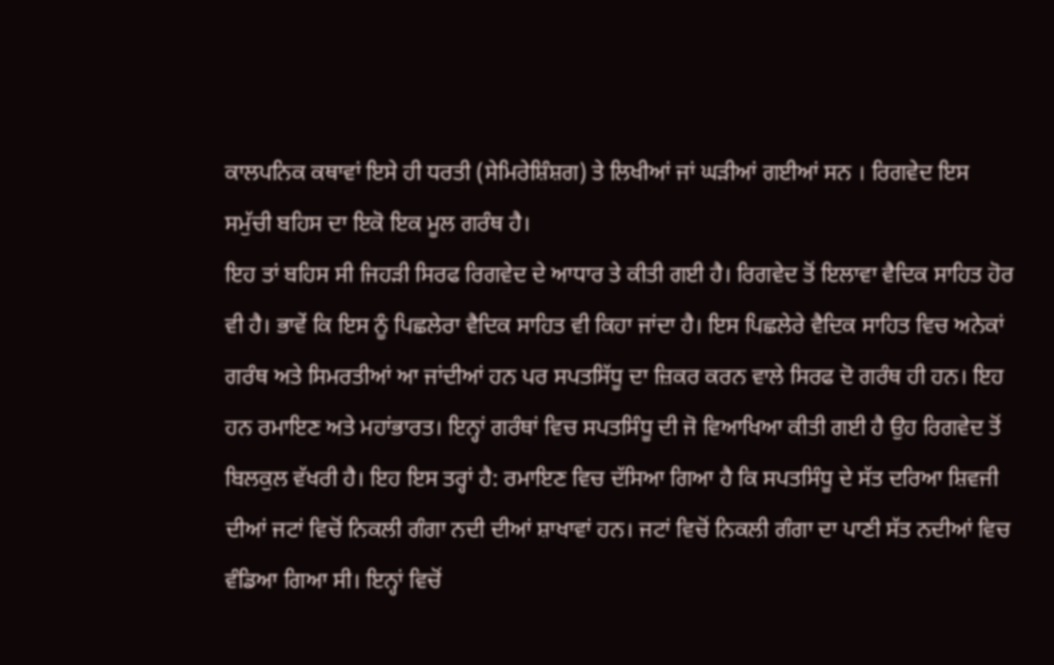ਕਾਲਪਨਿਕ ਕਥਾਵਾਂ ਇਸੇ ਹੀ ਧਰਤੀ (ਸੇਮਿਰੇਸ਼ਿੰਸ਼ਗ) ਤੇ ਲਿਖੀਆਂ ਜਾਂ ਘੜੀਆਂ ਗਈਆਂ ਸਨ । ਰਿਗਵੇਦ ਇਸ ਸਮੁੱਚੀ ਬਹਿਸ ਦਾ ਇਕੋ ਇਕ ਮੂਲ ਗਰੰਥ ਹੈ।
ਇਹ ਤਾਂ ਬਹਿਸ ਸੀ ਜਿਹੜੀ ਸਿਰਫ ਰਿਗਵੇਦ ਦੇ ਆਧਾਰ ਤੇ ਕੀਤੀ ਗਈ ਹੈ। ਰਿਗਵੇਦ ਤੋਂ ਇਲਾਵਾ ਵੈਦਿਕ ਸਾਹਿਤ ਹੋਰ ਵੀ ਹੈ। ਭਾਵੇਂ ਕਿ ਇਸ ਨੂੰ ਪਿਛਲੇਰਾ ਵੈਦਿਕ ਸਾਹਿਤ ਵੀ ਕਿਹਾ ਜਾਂਦਾ ਹੈ। ਇਸ ਪਿਛਲੇਰੇ ਵੈਦਿਕ ਸਾਹਿਤ ਵਿਚ ਅਨੇਕਾਂ ਗਰੰਥ ਅਤੇ ਸਿਮਰਤੀਆਂ ਆ ਜਾਂਦੀਆਂ ਹਨ ਪਰ ਸਪਤਸਿੱਧੂ ਦਾ ਜ਼ਿਕਰ ਕਰਨ ਵਾਲੇ ਸਿਰਫ ਦੋ ਗਰੰਥ ਹੀ ਹਨ। ਇਹ ਹਨ ਰਮਾਇਣ ਅਤੇ ਮਹਾਂਭਾਰਤ। ਇਨ੍ਹਾਂ ਗਰੰਥਾਂ ਵਿਚ ਸਪਤਸਿੰਧੂ ਦੀ ਜੋ ਵਿਆਖਿਆ ਕੀਤੀ ਗਈ ਹੈ ਉਹ ਰਿਗਵੇਦ ਤੋਂ ਬਿਲਕੁਲ ਵੱਖਰੀ ਹੈ। ਇਹ ਇਸ ਤਰ੍ਹਾਂ ਹੈ: ਰਮਾਇਣ ਵਿਚ ਦੱਸਿਆ ਗਿਆ ਹੈ ਕਿ ਸਪਤਸਿੰਧੂ ਦੇ ਸੱਤ ਦਰਿਆ ਸ਼ਿਵਜੀ ਦੀਆਂ ਜਟਾਂ ਵਿਚੋਂ ਨਿਕਲੀ ਗੰਗਾ ਨਦੀ ਦੀਆਂ ਸ਼ਾਖਾਵਾਂ ਹਨ। ਜਟਾਂ ਵਿਚੋਂ ਨਿਕਲੀ ਗੰਗਾ ਦਾ ਪਾਣੀ ਸੱਤ ਨਦੀਆਂ ਵਿਚ ਵੰਡਿਆ ਗਿਆ ਸੀ। ਇਨ੍ਹਾਂ ਵਿਚੋਂ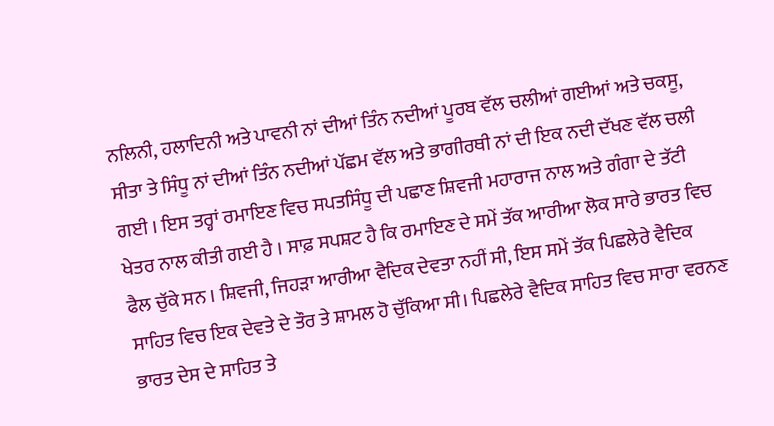ਨਲਿਨੀ, ਹਲਾਦਿਨੀ ਅਤੇ ਪਾਵਨੀ ਨਾਂ ਦੀਆਂ ਤਿੰਨ ਨਦੀਆਂ ਪੂਰਬ ਵੱਲ ਚਲੀਆਂ ਗਈਆਂ ਅਤੇ ਚਕਸੂ, ਸੀਤਾ ਤੇ ਸਿੰਧੂ ਨਾਂ ਦੀਆਂ ਤਿੰਨ ਨਦੀਆਂ ਪੱਛਮ ਵੱਲ ਅਤੇ ਭਾਗੀਰਥੀ ਨਾਂ ਦੀ ਇਕ ਨਦੀ ਦੱਖਣ ਵੱਲ ਚਲੀ ਗਈ । ਇਸ ਤਰ੍ਹਾਂ ਰਮਾਇਣ ਵਿਚ ਸਪਤਸਿੰਧੂ ਦੀ ਪਛਾਣ ਸ਼ਿਵਜੀ ਮਹਾਰਾਜ ਨਾਲ ਅਤੇ ਗੰਗਾ ਦੇ ਤੱਟੀ ਖੇਤਰ ਨਾਲ ਕੀਤੀ ਗਈ ਹੈ । ਸਾਫ਼ ਸਪਸ਼ਟ ਹੈ ਕਿ ਰਮਾਇਣ ਦੇ ਸਮੇਂ ਤੱਕ ਆਰੀਆ ਲੋਕ ਸਾਰੇ ਭਾਰਤ ਵਿਚ ਫੈਲ ਚੁੱਕੇ ਸਨ । ਸ਼ਿਵਜੀ, ਜਿਹੜਾ ਆਰੀਆ ਵੈਦਿਕ ਦੇਵਤਾ ਨਹੀਂ ਸੀ, ਇਸ ਸਮੇਂ ਤੱਕ ਪਿਛਲੇਰੇ ਵੈਦਿਕ ਸਾਹਿਤ ਵਿਚ ਇਕ ਦੇਵਤੇ ਦੇ ਤੌਰ ਤੇ ਸ਼ਾਮਲ ਹੋ ਚੁੱਕਿਆ ਸੀ। ਪਿਛਲੇਰੇ ਵੈਦਿਕ ਸਾਹਿਤ ਵਿਚ ਸਾਰਾ ਵਰਨਣ ਭਾਰਤ ਦੇਸ ਦੇ ਸਾਹਿਤ ਤੇ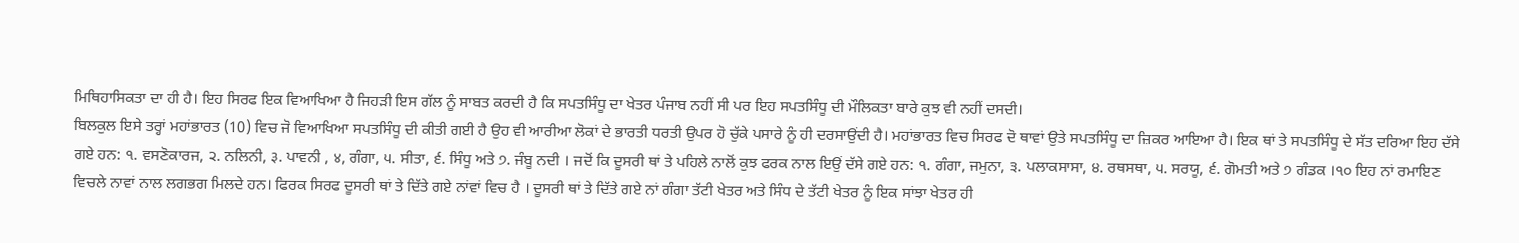ਮਿਥਿਹਾਸਿਕਤਾ ਦਾ ਹੀ ਹੈ। ਇਹ ਸਿਰਫ ਇਕ ਵਿਆਖਿਆ ਹੈ ਜਿਹੜੀ ਇਸ ਗੱਲ ਨੂੰ ਸਾਬਤ ਕਰਦੀ ਹੈ ਕਿ ਸਪਤਸਿੰਧੂ ਦਾ ਖੇਤਰ ਪੰਜਾਬ ਨਹੀਂ ਸੀ ਪਰ ਇਹ ਸਪਤਸਿੰਧੂ ਦੀ ਮੌਲਿਕਤਾ ਬਾਰੇ ਕੁਝ ਵੀ ਨਹੀਂ ਦਸਦੀ।
ਬਿਲਕੁਲ ਇਸੇ ਤਰ੍ਹਾਂ ਮਹਾਂਭਾਰਤ (10) ਵਿਚ ਜੋ ਵਿਆਖਿਆ ਸਪਤਸਿੰਧੂ ਦੀ ਕੀਤੀ ਗਈ ਹੈ ਉਹ ਵੀ ਆਰੀਆ ਲੋਕਾਂ ਦੇ ਭਾਰਤੀ ਧਰਤੀ ਉਪਰ ਹੋ ਚੁੱਕੇ ਪਸਾਰੇ ਨੂੰ ਹੀ ਦਰਸਾਉਂਦੀ ਹੈ। ਮਹਾਂਭਾਰਤ ਵਿਚ ਸਿਰਫ ਦੋ ਥਾਵਾਂ ਉਤੇ ਸਪਤਸਿੰਧੂ ਦਾ ਜ਼ਿਕਰ ਆਇਆ ਹੈ। ਇਕ ਥਾਂ ਤੇ ਸਪਤਸਿੰਧੂ ਦੇ ਸੱਤ ਦਰਿਆ ਇਹ ਦੱਸੇ ਗਏ ਹਨ: ੧. ਵਸਣੋਕਾਰਜ, ੨. ਨਲਿਨੀ, ३. ਪਾਵਨੀ , ४, ਗੰਗਾ, ੫. ਸੀਤਾ, ੬. ਸਿੰਧੂ ਅਤੇ ੭. ਜੰਬੂ ਨਦੀ । ਜਦੋਂ ਕਿ ਦੂਸਰੀ ਥਾਂ ਤੇ ਪਹਿਲੇ ਨਾਲੋਂ ਕੁਝ ਫਰਕ ਨਾਲ ਇਉਂ ਦੱਸੇ ਗਏ ਹਨ: ੧. ਗੰਗਾ, ਜਮੁਨਾ, ੩. ਪਲਾਕਸਾਸਾ, ੪. ਰਥਸਥਾ, ੫. ਸਰਯੂ, ੬. ਗੋਮਤੀ ਅਤੇ ੭ ਗੰਡਕ ।੧੦ ਇਹ ਨਾਂ ਰਮਾਇਣ ਵਿਚਲੇ ਨਾਵਾਂ ਨਾਲ ਲਗਭਗ ਮਿਲਦੇ ਹਨ। ਫਿਰਕ ਸਿਰਫ ਦੂਸਰੀ ਥਾਂ ਤੇ ਦਿੱਤੇ ਗਏ ਨਾਂਵਾਂ ਵਿਚ ਹੈ । ਦੂਸਰੀ ਥਾਂ ਤੇ ਦਿੱਤੇ ਗਏ ਨਾਂ ਗੰਗਾ ਤੱਟੀ ਖੇਤਰ ਅਤੇ ਸਿੰਧ ਦੇ ਤੱਟੀ ਖੇਤਰ ਨੂੰ ਇਕ ਸਾਂਝਾ ਖੇਤਰ ਹੀ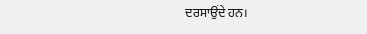ਦਰਸਾਉਂਦੇ ਹਨ।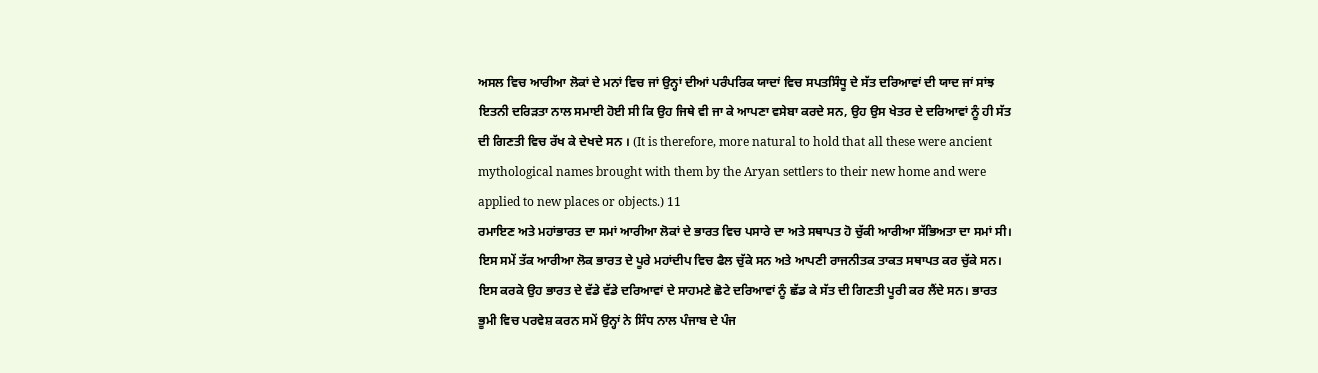ਅਸਲ ਵਿਚ ਆਰੀਆ ਲੋਕਾਂ ਦੇ ਮਨਾਂ ਵਿਚ ਜਾਂ ਉਨ੍ਹਾਂ ਦੀਆਂ ਪਰੰਪਰਿਕ ਯਾਦਾਂ ਵਿਚ ਸਪਤਸਿੰਧੂ ਦੇ ਸੱਤ ਦਰਿਆਵਾਂ ਦੀ ਯਾਦ ਜਾਂ ਸਾਂਝ ਇਤਨੀ ਦਰਿੜਤਾ ਨਾਲ ਸਮਾਈ ਹੋਈ ਸੀ ਕਿ ਉਹ ਜਿਥੇ ਵੀ ਜਾ ਕੇ ਆਪਣਾ ਵਸੇਬਾ ਕਰਦੇ ਸਨ, ਉਹ ਉਸ ਖੇਤਰ ਦੇ ਦਰਿਆਵਾਂ ਨੂੰ ਹੀ ਸੱਤ ਦੀ ਗਿਣਤੀ ਵਿਚ ਰੱਖ ਕੇ ਦੇਖਦੇ ਸਨ । (It is therefore, more natural to hold that all these were ancient mythological names brought with them by the Aryan settlers to their new home and were applied to new places or objects.) 11
ਰਮਾਇਣ ਅਤੇ ਮਹਾਂਭਾਰਤ ਦਾ ਸਮਾਂ ਆਰੀਆ ਲੋਕਾਂ ਦੇ ਭਾਰਤ ਵਿਚ ਪਸਾਰੇ ਦਾ ਅਤੇ ਸਥਾਪਤ ਹੋ ਚੁੱਕੀ ਆਰੀਆ ਸੱਭਿਅਤਾ ਦਾ ਸਮਾਂ ਸੀ। ਇਸ ਸਮੇਂ ਤੱਕ ਆਰੀਆ ਲੋਕ ਭਾਰਤ ਦੇ ਪੂਰੇ ਮਹਾਂਦੀਪ ਵਿਚ ਫੈਲ ਚੁੱਕੇ ਸਨ ਅਤੇ ਆਪਣੀ ਰਾਜਨੀਤਕ ਤਾਕਤ ਸਥਾਪਤ ਕਰ ਚੁੱਕੇ ਸਨ। ਇਸ ਕਰਕੇ ਉਹ ਭਾਰਤ ਦੇ ਵੱਡੇ ਵੱਡੇ ਦਰਿਆਵਾਂ ਦੇ ਸਾਹਮਣੇ ਛੋਟੇ ਦਰਿਆਵਾਂ ਨੂੰ ਛੱਡ ਕੇ ਸੱਤ ਦੀ ਗਿਣਤੀ ਪੂਰੀ ਕਰ ਲੈਂਦੇ ਸਨ। ਭਾਰਤ ਭੂਮੀ ਵਿਚ ਪਰਵੇਸ਼ ਕਰਨ ਸਮੇਂ ਉਨ੍ਹਾਂ ਨੇ ਸਿੰਧ ਨਾਲ ਪੰਜਾਬ ਦੇ ਪੰਜ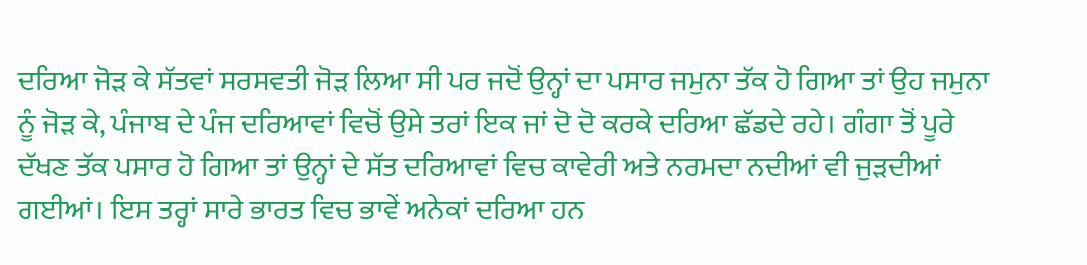ਦਰਿਆ ਜੋੜ ਕੇ ਸੱਤਵਾਂ ਸਰਸਵਤੀ ਜੋੜ ਲਿਆ ਸੀ ਪਰ ਜਦੋਂ ਉਨ੍ਹਾਂ ਦਾ ਪਸਾਰ ਜਮੁਨਾ ਤੱਕ ਹੋ ਗਿਆ ਤਾਂ ਉਹ ਜਮੁਨਾ ਨੂੰ ਜੋੜ ਕੇ, ਪੰਜਾਬ ਦੇ ਪੰਜ ਦਰਿਆਵਾਂ ਵਿਚੋਂ ਉਸੇ ਤਰਾਂ ਇਕ ਜਾਂ ਦੋ ਦੋ ਕਰਕੇ ਦਰਿਆ ਛੱਡਦੇ ਰਹੇ। ਗੰਗਾ ਤੋਂ ਪੂਰੇ ਦੱਖਣ ਤੱਕ ਪਸਾਰ ਹੋ ਗਿਆ ਤਾਂ ਉਨ੍ਹਾਂ ਦੇ ਸੱਤ ਦਰਿਆਵਾਂ ਵਿਚ ਕਾਵੇਰੀ ਅਤੇ ਨਰਮਦਾ ਨਦੀਆਂ ਵੀ ਜੁੜਦੀਆਂ ਗਈਆਂ। ਇਸ ਤਰ੍ਹਾਂ ਸਾਰੇ ਭਾਰਤ ਵਿਚ ਭਾਵੇਂ ਅਨੇਕਾਂ ਦਰਿਆ ਹਨ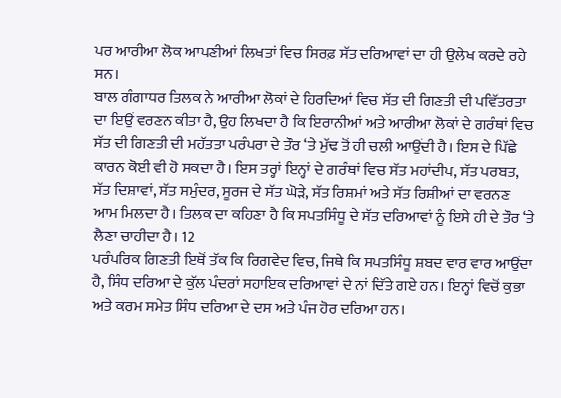ਪਰ ਆਰੀਆ ਲੋਕ ਆਪਣੀਆਂ ਲਿਖਤਾਂ ਵਿਚ ਸਿਰਫ਼ ਸੱਤ ਦਰਿਆਵਾਂ ਦਾ ਹੀ ਉਲੇਖ ਕਰਦੇ ਰਹੇ ਸਨ।
ਬਾਲ ਗੰਗਾਧਰ ਤਿਲਕ ਨੇ ਆਰੀਆ ਲੋਕਾਂ ਦੇ ਹਿਰਦਿਆਂ ਵਿਚ ਸੱਤ ਦੀ ਗਿਣਤੀ ਦੀ ਪਵਿੱਤਰਤਾ ਦਾ ਇਉਂ ਵਰਣਨ ਕੀਤਾ ਹੈ, ਉਹ ਲਿਖਦਾ ਹੈ ਕਿ ਇਰਾਨੀਆਂ ਅਤੇ ਆਰੀਆ ਲੋਕਾਂ ਦੇ ਗਰੰਥਾਂ ਵਿਚ ਸੱਤ ਦੀ ਗਿਣਤੀ ਦੀ ਮਹੱਤਤਾ ਪਰੰਪਰਾ ਦੇ ਤੌਰ ‘ਤੇ ਮੁੱਢ ਤੋਂ ਹੀ ਚਲੀ ਆਉਂਦੀ ਹੈ। ਇਸ ਦੇ ਪਿੱਛੇ ਕਾਰਨ ਕੋਈ ਵੀ ਹੋ ਸਕਦਾ ਹੈ। ਇਸ ਤਰ੍ਹਾਂ ਇਨ੍ਹਾਂ ਦੇ ਗਰੰਥਾਂ ਵਿਚ ਸੱਤ ਮਹਾਂਦੀਪ, ਸੱਤ ਪਰਬਤ, ਸੱਤ ਦਿਸ਼ਾਵਾਂ, ਸੱਤ ਸਮੁੰਦਰ, ਸੂਰਜ ਦੇ ਸੱਤ ਘੋੜੇ, ਸੱਤ ਰਿਸ਼ਮਾਂ ਅਤੇ ਸੱਤ ਰਿਸ਼ੀਆਂ ਦਾ ਵਰਨਣ ਆਮ ਮਿਲਦਾ ਹੈ। ਤਿਲਕ ਦਾ ਕਹਿਣਾ ਹੈ ਕਿ ਸਪਤਸਿੰਧੂ ਦੇ ਸੱਤ ਦਰਿਆਵਾਂ ਨੂੰ ਇਸੇ ਹੀ ਦੇ ਤੌਰ ‘ਤੇ ਲੈਣਾ ਚਾਹੀਦਾ ਹੈ। 12
ਪਰੰਪਰਿਕ ਗਿਣਤੀ ਇਥੋਂ ਤੱਕ ਕਿ ਰਿਗਵੇਦ ਵਿਚ, ਜਿਥੇ ਕਿ ਸਪਤਸਿੰਧੂ ਸ਼ਬਦ ਵਾਰ ਵਾਰ ਆਉਂਦਾ ਹੈ, ਸਿੰਧ ਦਰਿਆ ਦੇ ਕੁੱਲ ਪੰਦਰਾਂ ਸਹਾਇਕ ਦਰਿਆਵਾਂ ਦੇ ਨਾਂ ਦਿੱਤੇ ਗਏ ਹਨ। ਇਨ੍ਹਾਂ ਵਿਚੋਂ ਕੁਭਾ ਅਤੇ ਕਰਮ ਸਮੇਤ ਸਿੰਧ ਦਰਿਆ ਦੇ ਦਸ ਅਤੇ ਪੰਜ ਹੋਰ ਦਰਿਆ ਹਨ।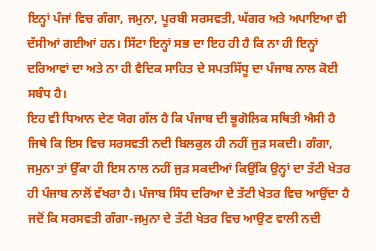ਇਨ੍ਹਾਂ ਪੰਜਾਂ ਵਿਚ ਗੰਗਾ, ਜਮੁਨਾ, ਪੂਰਬੀ ਸਰਸਵਤੀ, ਘੱਗਰ ਅਤੇ ਅਪਾਇਆ ਵੀ ਦੱਸੀਆਂ ਗਈਆਂ ਹਨ। ਸਿੱਟਾ ਇਨ੍ਹਾਂ ਸਭ ਦਾ ਇਹ ਹੀ ਹੈ ਕਿ ਨਾ ਹੀ ਇਨ੍ਹਾਂ ਦਰਿਆਵਾਂ ਦਾ ਅਤੇ ਨਾ ਹੀ ਵੈਦਿਕ ਸਾਹਿਤ ਦੇ ਸਪਤਸਿੱਧੂ ਦਾ ਪੰਜਾਬ ਨਾਲ ਕੋਈ ਸਬੰਧ ਹੈ।
ਇਹ ਵੀ ਧਿਆਨ ਦੇਣ ਯੋਗ ਗੱਲ ਹੈ ਕਿ ਪੰਜਾਬ ਦੀ ਭੂਗੋਲਿਕ ਸਥਿਤੀ ਐਸੀ ਹੈ ਜਿਥੇ ਕਿ ਇਸ ਵਿਚ ਸਰਸਵਤੀ ਨਦੀ ਬਿਲਕੁਲ ਹੀ ਨਹੀਂ ਜੁੜ ਸਕਦੀ। ਗੰਗਾ, ਜਮੁਨਾ ਤਾਂ ਉੱਕਾ ਹੀ ਇਸ ਨਾਲ ਨਹੀਂ ਜੁੜ ਸਕਦੀਆਂ ਕਿਉਂਕਿ ਉਨ੍ਹਾਂ ਦਾ ਤੱਟੀ ਖੇਤਰ ਹੀ ਪੰਜਾਬ ਨਾਲੋਂ ਵੱਖਰਾ ਹੈ। ਪੰਜਾਬ ਸਿੰਧ ਦਰਿਆ ਦੇ ਤੱਟੀ ਖੇਤਰ ਵਿਚ ਆਉਂਦਾ ਹੈ ਜਦੋਂ ਕਿ ਸਰਸਵਤੀ ਗੰਗਾ-ਜਮੁਨਾ ਦੇ ਤੱਟੀ ਖੇਤਰ ਵਿਚ ਆਉਣ ਵਾਲੀ ਨਦੀ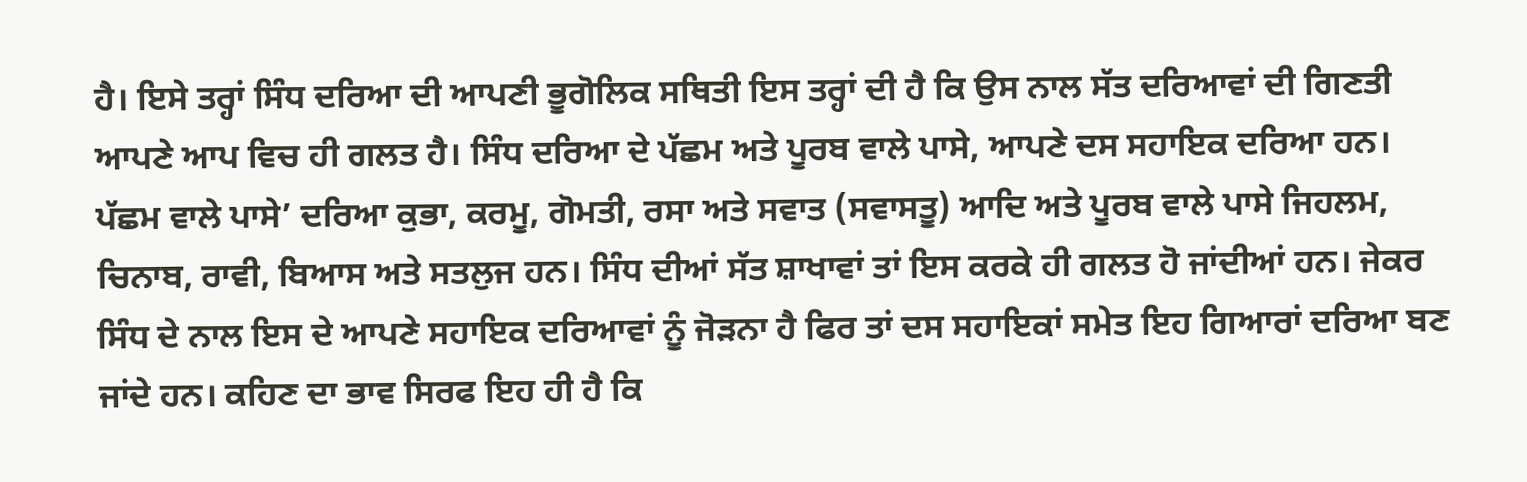ਹੈ। ਇਸੇ ਤਰ੍ਹਾਂ ਸਿੰਧ ਦਰਿਆ ਦੀ ਆਪਣੀ ਭੂਗੋਲਿਕ ਸਥਿਤੀ ਇਸ ਤਰ੍ਹਾਂ ਦੀ ਹੈ ਕਿ ਉਸ ਨਾਲ ਸੱਤ ਦਰਿਆਵਾਂ ਦੀ ਗਿਣਤੀ ਆਪਣੇ ਆਪ ਵਿਚ ਹੀ ਗਲਤ ਹੈ। ਸਿੰਧ ਦਰਿਆ ਦੇ ਪੱਛਮ ਅਤੇ ਪੂਰਬ ਵਾਲੇ ਪਾਸੇ, ਆਪਣੇ ਦਸ ਸਹਾਇਕ ਦਰਿਆ ਹਨ। ਪੱਛਮ ਵਾਲੇ ਪਾਸੇ’ ਦਰਿਆ ਕੁਭਾ, ਕਰਮੂ, ਗੋਮਤੀ, ਰਸਾ ਅਤੇ ਸਵਾਤ (ਸਵਾਸਤੂ) ਆਦਿ ਅਤੇ ਪੂਰਬ ਵਾਲੇ ਪਾਸੇ ਜਿਹਲਮ, ਚਿਨਾਬ, ਰਾਵੀ, ਬਿਆਸ ਅਤੇ ਸਤਲੁਜ ਹਨ। ਸਿੰਧ ਦੀਆਂ ਸੱਤ ਸ਼ਾਖਾਵਾਂ ਤਾਂ ਇਸ ਕਰਕੇ ਹੀ ਗਲਤ ਹੋ ਜਾਂਦੀਆਂ ਹਨ। ਜੇਕਰ ਸਿੰਧ ਦੇ ਨਾਲ ਇਸ ਦੇ ਆਪਣੇ ਸਹਾਇਕ ਦਰਿਆਵਾਂ ਨੂੰ ਜੋੜਨਾ ਹੈ ਫਿਰ ਤਾਂ ਦਸ ਸਹਾਇਕਾਂ ਸਮੇਤ ਇਹ ਗਿਆਰਾਂ ਦਰਿਆ ਬਣ ਜਾਂਦੇ ਹਨ। ਕਹਿਣ ਦਾ ਭਾਵ ਸਿਰਫ ਇਹ ਹੀ ਹੈ ਕਿ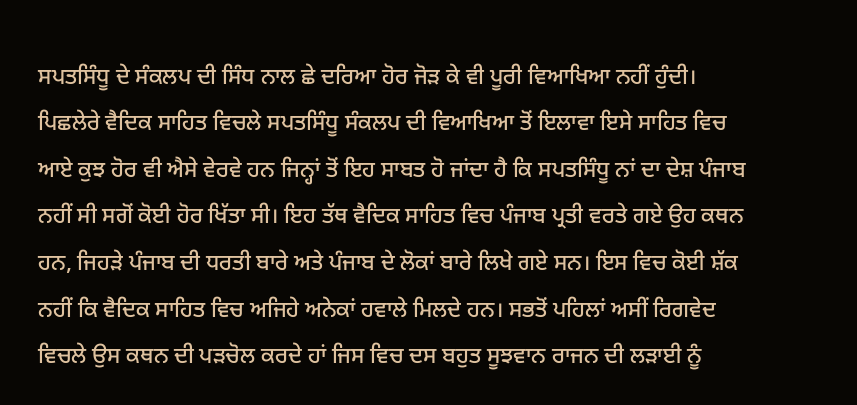ਸਪਤਸਿੰਧੂ ਦੇ ਸੰਕਲਪ ਦੀ ਸਿੰਧ ਨਾਲ ਛੇ ਦਰਿਆ ਹੋਰ ਜੋੜ ਕੇ ਵੀ ਪੂਰੀ ਵਿਆਖਿਆ ਨਹੀਂ ਹੁੰਦੀ।
ਪਿਛਲੇਰੇ ਵੈਦਿਕ ਸਾਹਿਤ ਵਿਚਲੇ ਸਪਤਸਿੰਧੂ ਸੰਕਲਪ ਦੀ ਵਿਆਖਿਆ ਤੋਂ ਇਲਾਵਾ ਇਸੇ ਸਾਹਿਤ ਵਿਚ ਆਏ ਕੁਝ ਹੋਰ ਵੀ ਐਸੇ ਵੇਰਵੇ ਹਨ ਜਿਨ੍ਹਾਂ ਤੋਂ ਇਹ ਸਾਬਤ ਹੋ ਜਾਂਦਾ ਹੈ ਕਿ ਸਪਤਸਿੰਧੂ ਨਾਂ ਦਾ ਦੇਸ਼ ਪੰਜਾਬ ਨਹੀਂ ਸੀ ਸਗੋਂ ਕੋਈ ਹੋਰ ਖਿੱਤਾ ਸੀ। ਇਹ ਤੱਥ ਵੈਦਿਕ ਸਾਹਿਤ ਵਿਚ ਪੰਜਾਬ ਪ੍ਰਤੀ ਵਰਤੇ ਗਏ ਉਹ ਕਥਨ ਹਨ, ਜਿਹੜੇ ਪੰਜਾਬ ਦੀ ਧਰਤੀ ਬਾਰੇ ਅਤੇ ਪੰਜਾਬ ਦੇ ਲੋਕਾਂ ਬਾਰੇ ਲਿਖੇ ਗਏ ਸਨ। ਇਸ ਵਿਚ ਕੋਈ ਸ਼ੱਕ ਨਹੀਂ ਕਿ ਵੈਦਿਕ ਸਾਹਿਤ ਵਿਚ ਅਜਿਹੇ ਅਨੇਕਾਂ ਹਵਾਲੇ ਮਿਲਦੇ ਹਨ। ਸਭਤੋਂ ਪਹਿਲਾਂ ਅਸੀਂ ਰਿਗਵੇਦ ਵਿਚਲੇ ਉਸ ਕਥਨ ਦੀ ਪੜਚੋਲ ਕਰਦੇ ਹਾਂ ਜਿਸ ਵਿਚ ਦਸ ਬਹੁਤ ਸੂਝਵਾਨ ਰਾਜਨ ਦੀ ਲੜਾਈ ਨੂੰ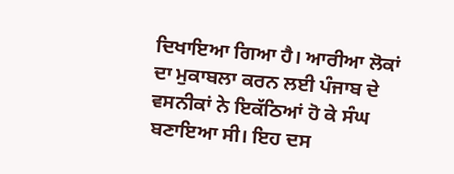ਦਿਖਾਇਆ ਗਿਆ ਹੈ। ਆਰੀਆ ਲੋਕਾਂ ਦਾ ਮੁਕਾਬਲਾ ਕਰਨ ਲਈ ਪੰਜਾਬ ਦੇ ਵਸਨੀਕਾਂ ਨੇ ਇਕੱਠਿਆਂ ਹੋ ਕੇ ਸੰਘ ਬਣਾਇਆ ਸੀ। ਇਹ ਦਸ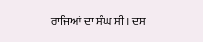ਰਾਜਿਆਂ ਦਾ ਸੰਘ ਸੀ। ਦਸ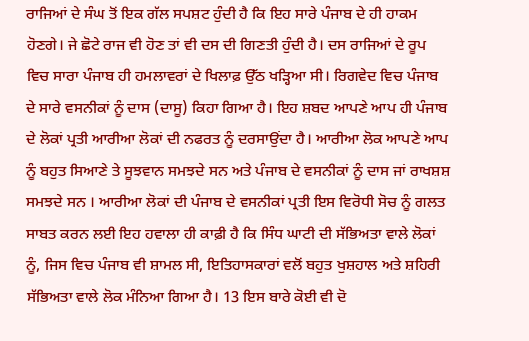ਰਾਜਿਆਂ ਦੇ ਸੰਘ ਤੋਂ ਇਕ ਗੱਲ ਸਪਸ਼ਟ ਹੁੰਦੀ ਹੈ ਕਿ ਇਹ ਸਾਰੇ ਪੰਜਾਬ ਦੇ ਹੀ ਹਾਕਮ ਹੋਣਗੇ। ਜੇ ਛੋਟੇ ਰਾਜ ਵੀ ਹੋਣ ਤਾਂ ਵੀ ਦਸ ਦੀ ਗਿਣਤੀ ਹੁੰਦੀ ਹੈ। ਦਸ ਰਾਜਿਆਂ ਦੇ ਰੂਪ ਵਿਚ ਸਾਰਾ ਪੰਜਾਬ ਹੀ ਹਮਲਾਵਰਾਂ ਦੇ ਖਿਲਾਫ਼ ਉੱਠ ਖੜ੍ਹਿਆ ਸੀ। ਰਿਗਵੇਦ ਵਿਚ ਪੰਜਾਬ ਦੇ ਸਾਰੇ ਵਸਨੀਕਾਂ ਨੂੰ ਦਾਸ (ਦਾਸੂ) ਕਿਹਾ ਗਿਆ ਹੈ। ਇਹ ਸ਼ਬਦ ਆਪਣੇ ਆਪ ਹੀ ਪੰਜਾਬ ਦੇ ਲੋਕਾਂ ਪ੍ਰਤੀ ਆਰੀਆ ਲੋਕਾਂ ਦੀ ਨਫਰਤ ਨੂੰ ਦਰਸਾਉਂਦਾ ਹੈ। ਆਰੀਆ ਲੋਕ ਆਪਣੇ ਆਪ ਨੂੰ ਬਹੁਤ ਸਿਆਣੇ ਤੇ ਸੂਝਵਾਨ ਸਮਝਦੇ ਸਨ ਅਤੇ ਪੰਜਾਬ ਦੇ ਵਸਨੀਕਾਂ ਨੂੰ ਦਾਸ ਜਾਂ ਰਾਖਸ਼ਸ਼ ਸਮਝਦੇ ਸਨ । ਆਰੀਆ ਲੋਕਾਂ ਦੀ ਪੰਜਾਬ ਦੇ ਵਸਨੀਕਾਂ ਪ੍ਰਤੀ ਇਸ ਵਿਰੋਧੀ ਸੋਚ ਨੂੰ ਗਲਤ ਸਾਬਤ ਕਰਨ ਲਈ ਇਹ ਹਵਾਲਾ ਹੀ ਕਾਫ਼ੀ ਹੈ ਕਿ ਸਿੰਧ ਘਾਟੀ ਦੀ ਸੱਭਿਅਤਾ ਵਾਲੇ ਲੋਕਾਂ ਨੂੰ, ਜਿਸ ਵਿਚ ਪੰਜਾਬ ਵੀ ਸ਼ਾਮਲ ਸੀ, ਇਤਿਹਾਸਕਾਰਾਂ ਵਲੋਂ ਬਹੁਤ ਖੁਸ਼ਹਾਲ ਅਤੇ ਸ਼ਹਿਰੀ ਸੱਭਿਅਤਾ ਵਾਲੇ ਲੋਕ ਮੰਨਿਆ ਗਿਆ ਹੈ। 13 ਇਸ ਬਾਰੇ ਕੋਈ ਵੀ ਦੋ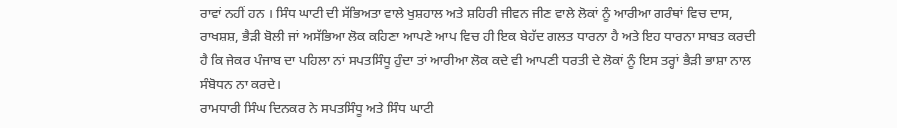ਰਾਵਾਂ ਨਹੀਂ ਹਨ । ਸਿੰਧ ਘਾਟੀ ਦੀ ਸੱਭਿਅਤਾ ਵਾਲੇ ਖੁਸ਼ਹਾਲ ਅਤੇ ਸ਼ਹਿਰੀ ਜੀਵਨ ਜੀਣ ਵਾਲੇ ਲੋਕਾਂ ਨੂੰ ਆਰੀਆ ਗਰੰਥਾਂ ਵਿਚ ਦਾਸ, ਰਾਖਸ਼ਸ਼, ਭੈੜੀ ਬੋਲੀ ਜਾਂ ਅਸੱਭਿਆ ਲੋਕ ਕਹਿਣਾ ਆਪਣੇ ਆਪ ਵਿਚ ਹੀ ਇਕ ਬੇਹੱਦ ਗਲਤ ਧਾਰਨਾ ਹੈ ਅਤੇ ਇਹ ਧਾਰਨਾ ਸਾਬਤ ਕਰਦੀ ਹੈ ਕਿ ਜੇਕਰ ਪੰਜਾਬ ਦਾ ਪਹਿਲਾ ਨਾਂ ਸਪਤਸਿੰਧੂ ਹੁੰਦਾ ਤਾਂ ਆਰੀਆ ਲੋਕ ਕਦੇ ਵੀ ਆਪਣੀ ਧਰਤੀ ਦੇ ਲੋਕਾਂ ਨੂੰ ਇਸ ਤਰ੍ਹਾਂ ਭੈੜੀ ਭਾਸ਼ਾ ਨਾਲ ਸੰਬੋਧਨ ਨਾ ਕਰਦੇ।
ਰਾਮਧਾਰੀ ਸਿੰਘ ਦਿਨਕਰ ਨੇ ਸਪਤਸਿੰਧੂ ਅਤੇ ਸਿੰਧ ਘਾਟੀ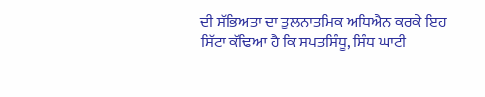ਦੀ ਸੱਭਿਅਤਾ ਦਾ ਤੁਲਨਾਤਮਿਕ ਅਧਿਐਨ ਕਰਕੇ ਇਹ ਸਿੱਟਾ ਕੱਢਿਆ ਹੈ ਕਿ ਸਪਤਸਿੰਧੂ, ਸਿੰਧ ਘਾਟੀ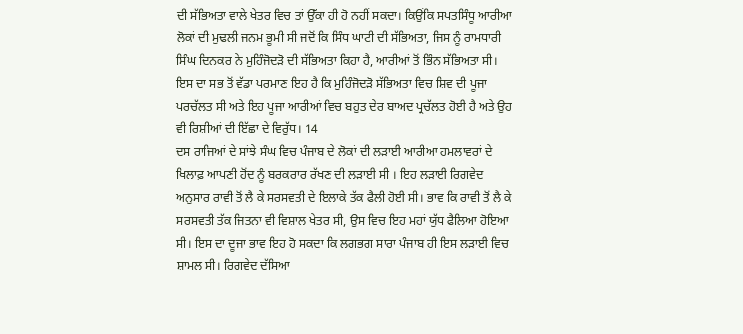ਦੀ ਸੱਭਿਅਤਾ ਵਾਲੇ ਖੇਤਰ ਵਿਚ ਤਾਂ ਉੱਕਾ ਹੀ ਹੋ ਨਹੀਂ ਸਕਦਾ। ਕਿਉਂਕਿ ਸਪਤਸਿੰਧੂ ਆਰੀਆ ਲੋਕਾਂ ਦੀ ਮੁਢਲੀ ਜਨਮ ਭੂਮੀ ਸੀ ਜਦੋਂ ਕਿ ਸਿੰਧ ਘਾਟੀ ਦੀ ਸੱਭਿਅਤਾ, ਜਿਸ ਨੂੰ ਰਾਮਧਾਰੀ ਸਿੰਘ ਦਿਨਕਰ ਨੇ ਮੁਹਿੰਜੋਦੜੋ ਦੀ ਸੱਭਿਅਤਾ ਕਿਹਾ ਹੈ, ਆਰੀਆਂ ਤੋਂ ਭਿੰਨ ਸੱਭਿਅਤਾ ਸੀ। ਇਸ ਦਾ ਸਭ ਤੋਂ ਵੱਡਾ ਪਰਮਾਣ ਇਹ ਹੈ ਕਿ ਮੁਹਿੰਜੋਦੜੋ ਸੱਭਿਅਤਾ ਵਿਚ ਸ਼ਿਵ ਦੀ ਪੂਜਾ ਪਰਚੱਲਤ ਸੀ ਅਤੇ ਇਹ ਪੂਜਾ ਆਰੀਆਂ ਵਿਚ ਬਹੁਤ ਦੇਰ ਬਾਅਦ ਪ੍ਰਚੱਲਤ ਹੋਈ ਹੈ ਅਤੇ ਉਹ ਵੀ ਰਿਸ਼ੀਆਂ ਦੀ ਇੱਛਾ ਦੇ ਵਿਰੁੱਧ। 14
ਦਸ ਰਾਜਿਆਂ ਦੇ ਸਾਂਝੇ ਸੰਘ ਵਿਚ ਪੰਜਾਬ ਦੇ ਲੋਕਾਂ ਦੀ ਲੜਾਈ ਆਰੀਆ ਹਮਲਾਵਰਾਂ ਦੇ ਖਿਲਾਫ਼ ਆਪਣੀ ਹੋਂਦ ਨੂੰ ਬਰਕਰਾਰ ਰੱਖਣ ਦੀ ਲੜਾਈ ਸੀ । ਇਹ ਲੜਾਈ ਰਿਗਵੇਦ ਅਨੁਸਾਰ ਰਾਵੀ ਤੋਂ ਲੈ ਕੇ ਸਰਸਵਤੀ ਦੇ ਇਲਾਕੇ ਤੱਕ ਫੈਲੀ ਹੋਈ ਸੀ। ਭਾਵ ਕਿ ਰਾਵੀ ਤੋਂ ਲੈ ਕੇ ਸਰਸਵਤੀ ਤੱਕ ਜਿਤਨਾ ਵੀ ਵਿਸ਼ਾਲ ਖੇਤਰ ਸੀ, ਉਸ ਵਿਚ ਇਹ ਮਹਾਂ ਯੁੱਧ ਫੈਲਿਆ ਹੋਇਆ ਸੀ। ਇਸ ਦਾ ਦੂਜਾ ਭਾਵ ਇਹ ਹੋ ਸਕਦਾ ਕਿ ਲਗਭਗ ਸਾਰਾ ਪੰਜਾਬ ਹੀ ਇਸ ਲੜਾਈ ਵਿਚ ਸ਼ਾਮਲ ਸੀ। ਰਿਗਵੇਦ ਦੱਸਿਆ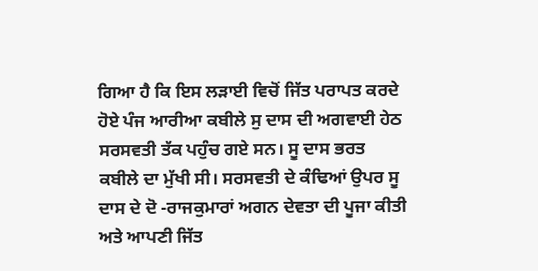ਗਿਆ ਹੈ ਕਿ ਇਸ ਲੜਾਈ ਵਿਚੋਂ ਜਿੱਤ ਪਰਾਪਤ ਕਰਦੇ ਹੋਏ ਪੰਜ ਆਰੀਆ ਕਬੀਲੇ ਸੁ ਦਾਸ ਦੀ ਅਗਵਾਈ ਹੇਠ ਸਰਸਵਤੀ ਤੱਕ ਪਹੁੰਚ ਗਏ ਸਨ। ਸੂ ਦਾਸ ਭਰਤ ਕਬੀਲੇ ਦਾ ਮੁੱਖੀ ਸੀ। ਸਰਸਵਤੀ ਦੇ ਕੰਢਿਆਂ ਉਪਰ ਸੂ ਦਾਸ ਦੇ ਦੋ -ਰਾਜਕੁਮਾਰਾਂ ਅਗਨ ਦੇਵਤਾ ਦੀ ਪੂਜਾ ਕੀਤੀ ਅਤੇ ਆਪਣੀ ਜਿੱਤ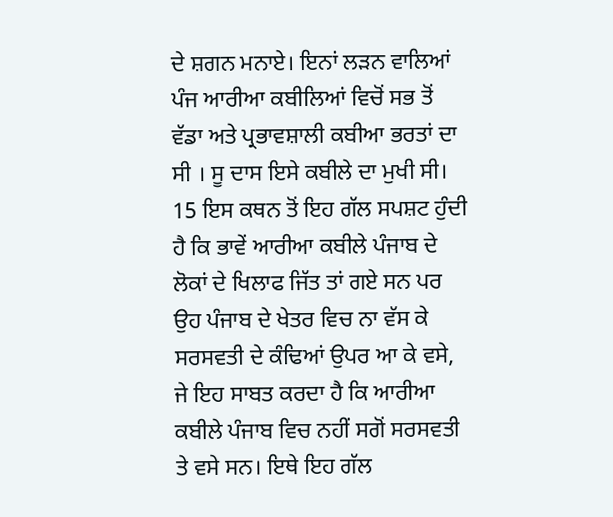ਦੇ ਸ਼ਗਨ ਮਨਾਏ। ਇਨਾਂ ਲੜਨ ਵਾਲਿਆਂ ਪੰਜ ਆਰੀਆ ਕਬੀਲਿਆਂ ਵਿਚੋਂ ਸਭ ਤੋਂ ਵੱਡਾ ਅਤੇ ਪ੍ਰਭਾਵਸ਼ਾਲੀ ਕਬੀਆ ਭਰਤਾਂ ਦਾ ਸੀ । ਸੂ ਦਾਸ ਇਸੇ ਕਬੀਲੇ ਦਾ ਮੁਖੀ ਸੀ। 15 ਇਸ ਕਥਨ ਤੋਂ ਇਹ ਗੱਲ ਸਪਸ਼ਟ ਹੁੰਦੀ ਹੈ ਕਿ ਭਾਵੇਂ ਆਰੀਆ ਕਬੀਲੇ ਪੰਜਾਬ ਦੇ ਲੋਕਾਂ ਦੇ ਖਿਲਾਫ ਜਿੱਤ ਤਾਂ ਗਏ ਸਨ ਪਰ ਉਹ ਪੰਜਾਬ ਦੇ ਖੇਤਰ ਵਿਚ ਨਾ ਵੱਸ ਕੇ ਸਰਸਵਤੀ ਦੇ ਕੰਢਿਆਂ ਉਪਰ ਆ ਕੇ ਵਸੇ, ਜੇ ਇਹ ਸਾਬਤ ਕਰਦਾ ਹੈ ਕਿ ਆਰੀਆ ਕਬੀਲੇ ਪੰਜਾਬ ਵਿਚ ਨਹੀਂ ਸਗੋਂ ਸਰਸਵਤੀ ਤੇ ਵਸੇ ਸਨ। ਇਥੇ ਇਹ ਗੱਲ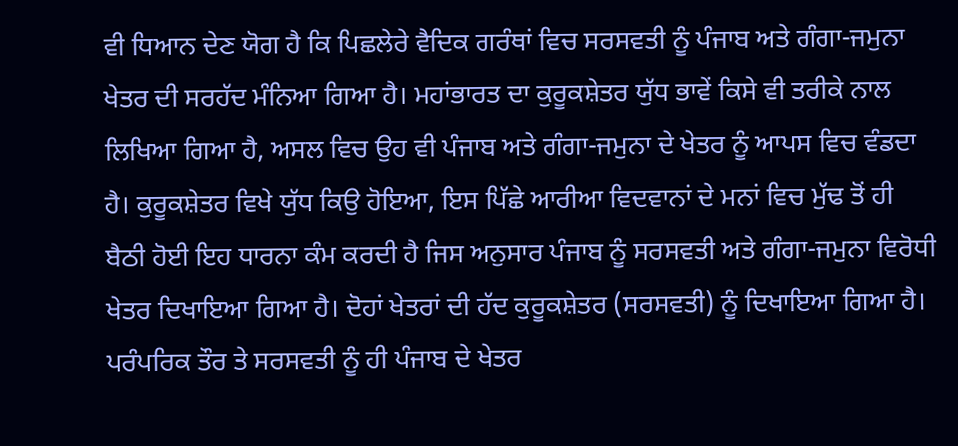ਵੀ ਧਿਆਨ ਦੇਣ ਯੋਗ ਹੈ ਕਿ ਪਿਛਲੇਰੇ ਵੈਦਿਕ ਗਰੰਥਾਂ ਵਿਚ ਸਰਸਵਤੀ ਨੂੰ ਪੰਜਾਬ ਅਤੇ ਗੰਗਾ-ਜਮੁਨਾ ਖੇਤਰ ਦੀ ਸਰਹੱਦ ਮੰਨਿਆ ਗਿਆ ਹੈ। ਮਹਾਂਭਾਰਤ ਦਾ ਕੁਰੂਕਸ਼ੇਤਰ ਯੁੱਧ ਭਾਵੇਂ ਕਿਸੇ ਵੀ ਤਰੀਕੇ ਨਾਲ ਲਿਖਿਆ ਗਿਆ ਹੈ, ਅਸਲ ਵਿਚ ਉਹ ਵੀ ਪੰਜਾਬ ਅਤੇ ਗੰਗਾ-ਜਮੁਨਾ ਦੇ ਖੇਤਰ ਨੂੰ ਆਪਸ ਵਿਚ ਵੰਡਦਾ ਹੈ। ਕੁਰੂਕਸ਼ੇਤਰ ਵਿਖੇ ਯੁੱਧ ਕਿਉ ਹੋਇਆ, ਇਸ ਪਿੱਛੇ ਆਰੀਆ ਵਿਦਵਾਨਾਂ ਦੇ ਮਨਾਂ ਵਿਚ ਮੁੱਢ ਤੋਂ ਹੀ ਬੈਠੀ ਹੋਈ ਇਹ ਧਾਰਨਾ ਕੰਮ ਕਰਦੀ ਹੈ ਜਿਸ ਅਨੁਸਾਰ ਪੰਜਾਬ ਨੂੰ ਸਰਸਵਤੀ ਅਤੇ ਗੰਗਾ-ਜਮੁਨਾ ਵਿਰੋਧੀ ਖੇਤਰ ਦਿਖਾਇਆ ਗਿਆ ਹੈ। ਦੋਹਾਂ ਖੇਤਰਾਂ ਦੀ ਹੱਦ ਕੁਰੂਕਸ਼ੇਤਰ (ਸਰਸਵਤੀ) ਨੂੰ ਦਿਖਾਇਆ ਗਿਆ ਹੈ। ਪਰੰਪਰਿਕ ਤੌਰ ਤੇ ਸਰਸਵਤੀ ਨੂੰ ਹੀ ਪੰਜਾਬ ਦੇ ਖੇਤਰ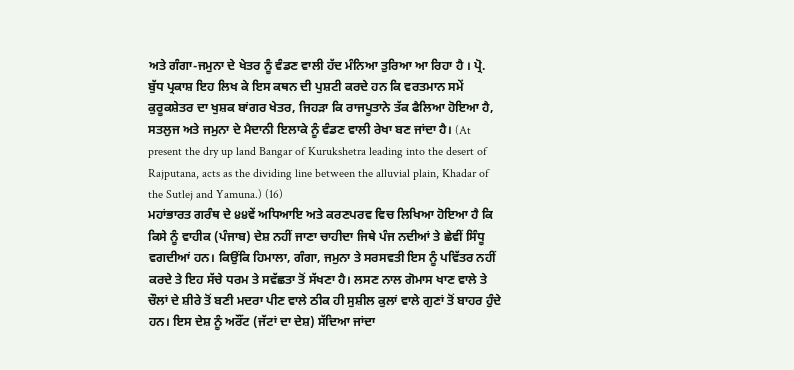ਅਤੇ ਗੰਗਾ-ਜਮੁਨਾ ਦੇ ਖੇਤਰ ਨੂੰ ਵੰਡਣ ਵਾਲੀ ਹੱਦ ਮੰਨਿਆ ਤੁਰਿਆ ਆ ਰਿਹਾ ਹੈ । ਪ੍ਰੋ. ਬੁੱਧ ਪ੍ਰਕਾਸ਼ ਇਹ ਲਿਖ ਕੇ ਇਸ ਕਥਨ ਦੀ ਪੁਸ਼ਟੀ ਕਰਦੇ ਹਨ ਕਿ ਵਰਤਮਾਨ ਸਮੇਂ ਕੁਰੂਕਸ਼ੇਤਰ ਦਾ ਖੁਸ਼ਕ ਬਾਂਗਰ ਖੇਤਰ, ਜਿਹੜਾ ਕਿ ਰਾਜਪੂਤਾਨੇ ਤੱਕ ਫੈਲਿਆ ਹੋਇਆ ਹੈ, ਸਤਲੁਜ ਅਤੇ ਜਮੁਨਾ ਦੇ ਮੈਦਾਨੀ ਇਲਾਕੇ ਨੂੰ ਵੰਡਣ ਵਾਲੀ ਰੇਖਾ ਬਣ ਜਾਂਦਾ ਹੈ। (At present the dry up land Bangar of Kurukshetra leading into the desert of Rajputana, acts as the dividing line between the alluvial plain, Khadar of the Sutlej and Yamuna.) (16)
ਮਹਾਂਭਾਰਤ ਗਰੰਥ ਦੇ ੪੪ਵੇਂ ਅਧਿਆਇ ਅਤੇ ਕਰਣਪਰਵ ਵਿਚ ਲਿਖਿਆ ਹੋਇਆ ਹੈ ਕਿ ਕਿਸੇ ਨੂੰ ਵਾਹੀਕ (ਪੰਜਾਬ) ਦੇਸ਼ ਨਹੀਂ ਜਾਣਾ ਚਾਹੀਦਾ ਜਿਥੇ ਪੰਜ ਨਦੀਆਂ ਤੇ ਛੇਵੀਂ ਸਿੰਧੂ ਵਗਦੀਆਂ ਹਨ। ਕਿਉਂਕਿ ਹਿਮਾਲਾ, ਗੰਗਾ, ਜਮੁਨਾ ਤੇ ਸਰਸਵਤੀ ਇਸ ਨੂੰ ਪਵਿੱਤਰ ਨਹੀਂ ਕਰਦੇ ਤੇ ਇਹ ਸੱਚੇ ਧਰਮ ਤੇ ਸਵੱਛਤਾ ਤੋਂ ਸੱਖਣਾ ਹੈ। ਲਸਣ ਨਾਲ ਗੋਮਾਸ ਖਾਣ ਵਾਲੇ ਤੇ ਚੌਲਾਂ ਦੇ ਸ਼ੀਰੇ ਤੋਂ ਬਣੀ ਮਦਰਾ ਪੀਣ ਵਾਲੇ ਠੀਕ ਹੀ ਸੁਸ਼ੀਲ ਕੁਲਾਂ ਵਾਲੇ ਗੁਣਾਂ ਤੋਂ ਬਾਹਰ ਹੁੰਦੇ ਹਨ। ਇਸ ਦੇਸ਼ ਨੂੰ ਅਰੌਂਟ (ਜੱਟਾਂ ਦਾ ਦੇਸ਼) ਸੱਦਿਆ ਜਾਂਦਾ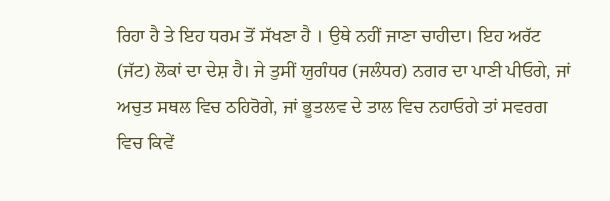ਰਿਹਾ ਹੈ ਤੇ ਇਹ ਧਰਮ ਤੋਂ ਸੱਖਣਾ ਹੈ । ਉਥੇ ਨਹੀਂ ਜਾਣਾ ਚਾਹੀਦਾ। ਇਹ ਅਰੱਟ (ਜੱਟ) ਲੋਕਾਂ ਦਾ ਦੇਸ਼ ਹੈ। ਜੇ ਤੁਸੀਂ ਯੁਗੰਧਰ (ਜਲੰਧਰ) ਨਗਰ ਦਾ ਪਾਣੀ ਪੀਓਗੇ, ਜਾਂ ਅਚੁਤ ਸਥਲ ਵਿਚ ਠਹਿਰੋਗੇ, ਜਾਂ ਭੂਤਲਵ ਦੇ ਤਾਲ ਵਿਚ ਨਹਾਓਗੇ ਤਾਂ ਸਵਰਗ ਵਿਚ ਕਿਵੇਂ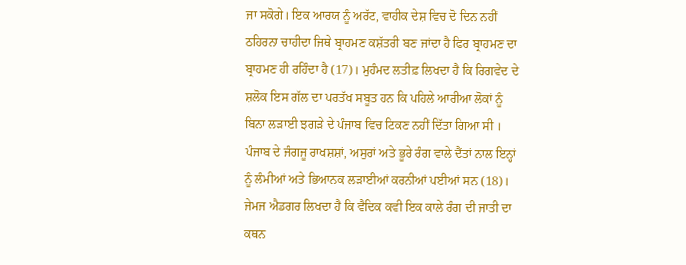ਜਾ ਸਕੋਗੇ। ਇਕ ਆਰਯ ਨੂੰ ਅਰੱਟ, ਵਾਹੀਕ ਦੇਸ਼ ਵਿਚ ਦੋ ਦਿਨ ਨਹੀਂ ਠਹਿਰਨਾ ਚਾਹੀਦਾ ਜਿਥੇ ਬ੍ਰਾਹਮਣ ਕਸ਼ੱਤਰੀ ਬਣ ਜਾਂਦਾ ਹੈ ਫਿਰ ਬ੍ਰਾਹਮਣ ਦਾ ਬ੍ਰਾਹਮਣ ਹੀ ਰਹਿੰਦਾ ਹੈ (17)। ਮੁਹੰਮਦ ਲਤੀਫ਼ ਲਿਖਦਾ ਹੈ ਕਿ ਰਿਗਵੇਦ ਦੇ ਸ਼ਲੋਕ ਇਸ ਗੱਲ ਦਾ ਪਰਤੱਖ ਸਬੂਤ ਹਨ ਕਿ ਪਹਿਲੇ ਆਰੀਆ ਲੋਕਾਂ ਨੂੰ ਬਿਨਾ ਲੜਾਈ ਝਗੜੇ ਦੇ ਪੰਜਾਬ ਵਿਚ ਟਿਕਣ ਨਹੀਂ ਦਿੱਤਾ ਗਿਆ ਸੀ । ਪੰਜਾਬ ਦੇ ਜੰਗਜੂ ਰਾਖਸ਼ਸ਼ਾਂ, ਅਸੁਰਾਂ ਅਤੇ ਭੂਰੇ ਰੰਗ ਵਾਲੇ ਦੈਂਤਾਂ ਨਾਲ ਇਨ੍ਹਾਂ ਨੂੰ ਲੰਮੀਆਂ ਅਤੇ ਭਿਆਨਕ ਲੜਾਈਆਂ ਕਰਨੀਆਂ ਪਈਆਂ ਸਨ (18)। ਜੇਮਜ ਐਡਗਰ ਲਿਖਦਾ ਹੈ ਕਿ ਵੈਦਿਕ ਕਵੀ ਇਕ ਕਾਲੇ ਰੰਗ ਦੀ ਜਾਤੀ ਦਾ ਕਥਨ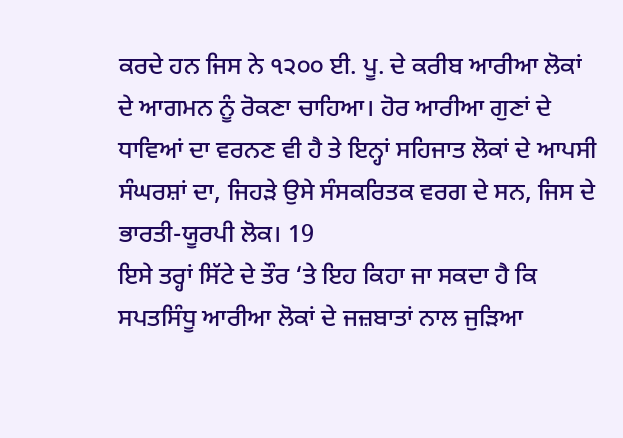ਕਰਦੇ ਹਨ ਜਿਸ ਨੇ ੧੨੦੦ ਈ. ਪੂ. ਦੇ ਕਰੀਬ ਆਰੀਆ ਲੋਕਾਂ ਦੇ ਆਗਮਨ ਨੂੰ ਰੋਕਣਾ ਚਾਹਿਆ। ਹੋਰ ਆਰੀਆ ਗੁਣਾਂ ਦੇ ਧਾਵਿਆਂ ਦਾ ਵਰਨਣ ਵੀ ਹੈ ਤੇ ਇਨ੍ਹਾਂ ਸਹਿਜਾਤ ਲੋਕਾਂ ਦੇ ਆਪਸੀ ਸੰਘਰਸ਼ਾਂ ਦਾ, ਜਿਹੜੇ ਉਸੇ ਸੰਸਕਰਿਤਕ ਵਰਗ ਦੇ ਸਨ, ਜਿਸ ਦੇ ਭਾਰਤੀ-ਯੂਰਪੀ ਲੋਕ। 19
ਇਸੇ ਤਰ੍ਹਾਂ ਸਿੱਟੇ ਦੇ ਤੌਰ ‘ਤੇ ਇਹ ਕਿਹਾ ਜਾ ਸਕਦਾ ਹੈ ਕਿ ਸਪਤਸਿੰਧੂ ਆਰੀਆ ਲੋਕਾਂ ਦੇ ਜਜ਼ਬਾਤਾਂ ਨਾਲ ਜੁੜਿਆ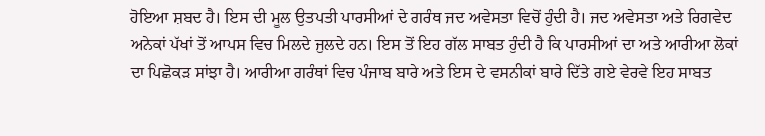ਹੋਇਆ ਸ਼ਬਦ ਹੈ। ਇਸ ਦੀ ਮੂਲ ਉਤਪਤੀ ਪਾਰਸੀਆਂ ਦੇ ਗਰੰਥ ਜਦ ਅਵੇਸਤਾ ਵਿਚੋਂ ਹੁੰਦੀ ਹੈ। ਜਦ ਅਵੇਸਤਾ ਅਤੇ ਰਿਗਵੇਦ ਅਨੇਕਾਂ ਪੱਖਾਂ ਤੋਂ ਆਪਸ ਵਿਚ ਮਿਲਦੇ ਜੁਲਦੇ ਹਨ। ਇਸ ਤੋਂ ਇਹ ਗੱਲ ਸਾਬਤ ਹੁੰਦੀ ਹੈ ਕਿ ਪਾਰਸੀਆਂ ਦਾ ਅਤੇ ਆਰੀਆ ਲੋਕਾਂ ਦਾ ਪਿਛੋਕੜ ਸਾਂਝਾ ਹੈ। ਆਰੀਆ ਗਰੰਥਾਂ ਵਿਚ ਪੰਜਾਬ ਬਾਰੇ ਅਤੇ ਇਸ ਦੇ ਵਸਨੀਕਾਂ ਬਾਰੇ ਦਿੱਤੇ ਗਏ ਵੇਰਵੇ ਇਹ ਸਾਬਤ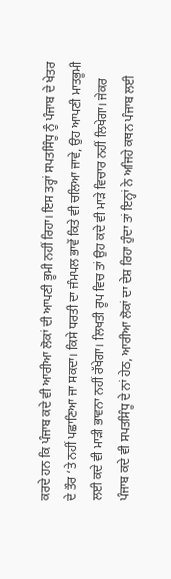ਕਰਦੇ ਹਨ ਕਿ ਪੰਜਾਬ ਕਦੇ ਵੀ ਆਰੀਆ ਲੋਕਾਂ ਦੀ ਆਪਣੀ ਭੂਮੀ ਨਹੀਂ ਰਿਹਾ। ਇਸ ਤਰ੍ਹਾਂ ਸਪਤਸਿੰਧੂ ਨੂੰ ਪੰਜਾਬ ਦੇ ਖੇਤਰ ਦੇ ਤੌਰ ‘ਤੇ ਨਹੀਂ ਪਛਾਣਿਆ ਜਾ ਸਕਦਾ। ਕਿਸੇ ਧਰਤੀ ਦਾ ਜੰਮਪਲ ਭਾਵੇਂ ਕਿਤੇ ਵੀ ਚਲਿਆ ਜਾਵੇ, ਉਹ ਆਪਣੀ ਮਾਤਭੂਮੀ ਲਈ ਕਦੇ ਵੀ ਮਾੜੀ ਭਾਵਨਾ ਨਹੀਂ ਰੱਖੇਗਾ। ਲਿਖਤੀ ਰੂਪ ਵਿਚ ਤਾਂ ਉਹ ਕਦੇ ਵੀ ਮਾੜੇ ਵਿਚਾਰ ਨਹੀਂ ਲਿਖੇਗਾ। ਜੇਕਰ ਪੰਜਾਬ ਕਦੇ ਵੀ ਸਪਤਸਿੰਧੂ ਦੇ ਨਾਂ ਹੇਠ, ਆਰੀਆ ਲੋਕਾਂ ਦਾ ਦੇਸ਼ ਰਿਹਾ ਹੁੰਦਾ ਤਾਂ ਇਨ੍ਹਾਂ ਨੇ ਅਜਿਹੇ ਕਥਨ ਪੰਜਾਬ ਲਈ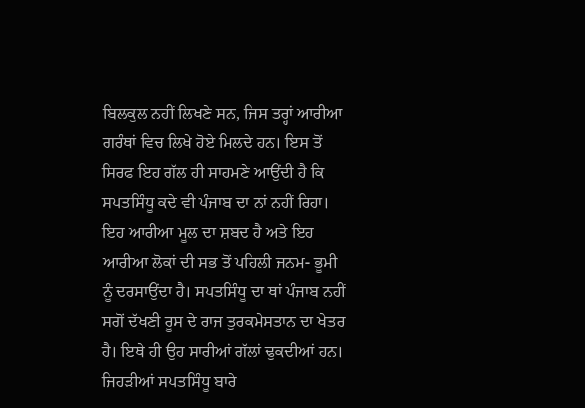ਬਿਲਕੁਲ ਨਹੀਂ ਲਿਖਣੇ ਸਨ, ਜਿਸ ਤਰ੍ਹਾਂ ਆਰੀਆ ਗਰੰਥਾਂ ਵਿਚ ਲਿਖੇ ਹੋਏ ਮਿਲਦੇ ਹਨ। ਇਸ ਤੋਂ ਸਿਰਫ ਇਹ ਗੱਲ ਹੀ ਸਾਹਮਣੇ ਆਉਂਦੀ ਹੈ ਕਿ ਸਪਤਸਿੰਧੂ ਕਦੇ ਵੀ ਪੰਜਾਬ ਦਾ ਨਾਂ ਨਹੀਂ ਰਿਹਾ। ਇਹ ਆਰੀਆ ਮੂਲ ਦਾ ਸ਼ਬਦ ਹੈ ਅਤੇ ਇਹ ਆਰੀਆ ਲੋਕਾਂ ਦੀ ਸਭ ਤੋਂ ਪਹਿਲੀ ਜਨਮ- ਭੂਮੀ ਨੂੰ ਦਰਸਾਉਂਦਾ ਹੈ। ਸਪਤਸਿੰਧੂ ਦਾ ਥਾਂ ਪੰਜਾਬ ਨਹੀਂ ਸਗੋਂ ਦੱਖਣੀ ਰੂਸ ਦੇ ਰਾਜ ਤੁਰਕਮੇਸਤਾਨ ਦਾ ਖੇਤਰ ਹੈ। ਇਥੇ ਹੀ ਉਹ ਸਾਰੀਆਂ ਗੱਲਾਂ ਢੁਕਦੀਆਂ ਹਨ। ਜਿਹੜੀਆਂ ਸਪਤਸਿੰਧੂ ਬਾਰੇ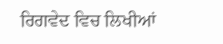ਰਿਗਵੇਦ ਵਿਚ ਲਿਖੀਆਂ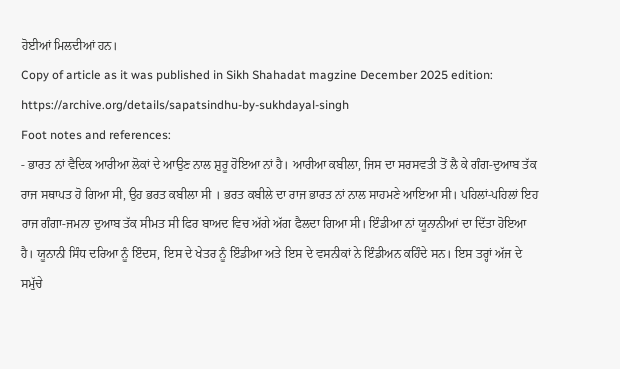ਹੋਈਆਂ ਮਿਲਦੀਆਂ ਹਨ।
Copy of article as it was published in Sikh Shahadat magzine December 2025 edition:
https://archive.org/details/sapatsindhu-by-sukhdayal-singh
Foot notes and references:
- ਭਾਰਤ ਨਾਂ ਵੈਦਿਕ ਆਰੀਆ ਲੋਕਾਂ ਦੇ ਆਉਣ ਨਾਲ ਸ਼ੁਰੂ ਹੋਇਆ ਨਾਂ ਹੈ। ਆਰੀਆ ਕਬੀਲਾ, ਜਿਸ ਦਾ ਸਰਸਵਤੀ ਤੋਂ ਲੈ ਕੇ ਗੰਗ-ਦੁਆਬ ਤੱਕ ਰਾਜ ਸਥਾਪਤ ਹੋ ਗਿਆ ਸੀ, ਉਹ ਭਰਤ ਕਬੀਲਾ ਸੀ । ਭਰਤ ਕਬੀਲੇ ਦਾ ਰਾਜ ਭਾਰਤ ਨਾਂ ਨਾਲ ਸਾਹਮਣੇ ਆਇਆ ਸੀ। ਪਹਿਲਾਂ-ਪਹਿਲਾਂ ਇਹ ਰਾਜ ਗੰਗਾ-ਜਮਨਾ ਦੁਆਬ ਤੱਕ ਸੀਮਤ ਸੀ ਫਿਰ ਬਾਅਦ ਵਿਚ ਅੱਗੇ ਅੱਗ ਫੈਲਦਾ ਗਿਆ ਸੀ। ਇੰਡੀਆ ਨਾਂ ਯੂਨਾਨੀਆਂ ਦਾ ਦਿੱਤਾ ਹੋਇਆ ਹੈ। ਯੂਨਾਨੀ ਸਿੰਧ ਦਰਿਆ ਨੂੰ ਇੰਦਸ, ਇਸ ਦੇ ਖੇਤਰ ਨੂੰ ਇੰਡੀਆ ਅਤੇ ਇਸ ਦੇ ਵਸਨੀਕਾਂ ਨੇ ਇੰਡੀਅਨ ਕਹਿੰਦੇ ਸਨ। ਇਸ ਤਰ੍ਹਾਂ ਅੱਜ ਦੇ ਸਮੁੱਚੇ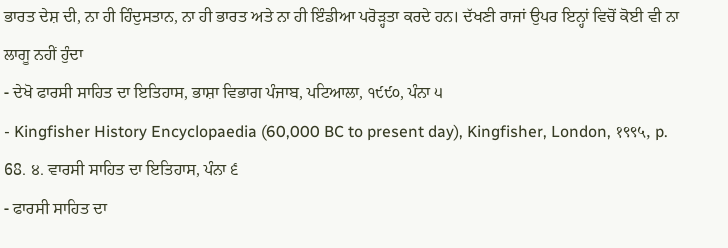ਭਾਰਤ ਦੇਸ਼ ਦੀ, ਨਾ ਹੀ ਹਿੰਦੁਸਤਾਨ, ਨਾ ਹੀ ਭਾਰਤ ਅਤੇ ਨਾ ਹੀ ਇੰਡੀਆ ਪਰੋੜ੍ਹਤਾ ਕਰਦੇ ਹਨ। ਦੱਖਣੀ ਰਾਜਾਂ ਉਪਰ ਇਨ੍ਹਾਂ ਵਿਚੋਂ ਕੋਈ ਵੀ ਨਾ ਲਾਗੂ ਨਹੀਂ ਹੁੰਦਾ
- ਦੇਖੋ ਫਾਰਸੀ ਸਾਹਿਤ ਦਾ ਇਤਿਹਾਸ, ਭਾਸ਼ਾ ਵਿਭਾਗ ਪੰਜਾਬ, ਪਟਿਆਲਾ, ੧੯੯੦, ਪੰਨਾ ੫
- Kingfisher History Encyclopaedia (60,000 BC to present day), Kingfisher, London, १९९५, p. 68. ੪. ਵਾਰਸੀ ਸਾਹਿਤ ਦਾ ਇਤਿਹਾਸ, ਪੰਨਾ ੬
- ਫਾਰਸੀ ਸਾਹਿਤ ਦਾ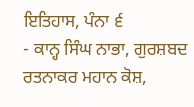ਇਤਿਹਾਸ, ਪੰਨਾ ੬
- ਕਾਨ੍ਹ ਸਿੰਘ ਨਾਭਾ, ਗੁਰਸ਼ਬਦ ਰਤਨਾਕਰ ਮਹਾਨ ਕੋਸ਼,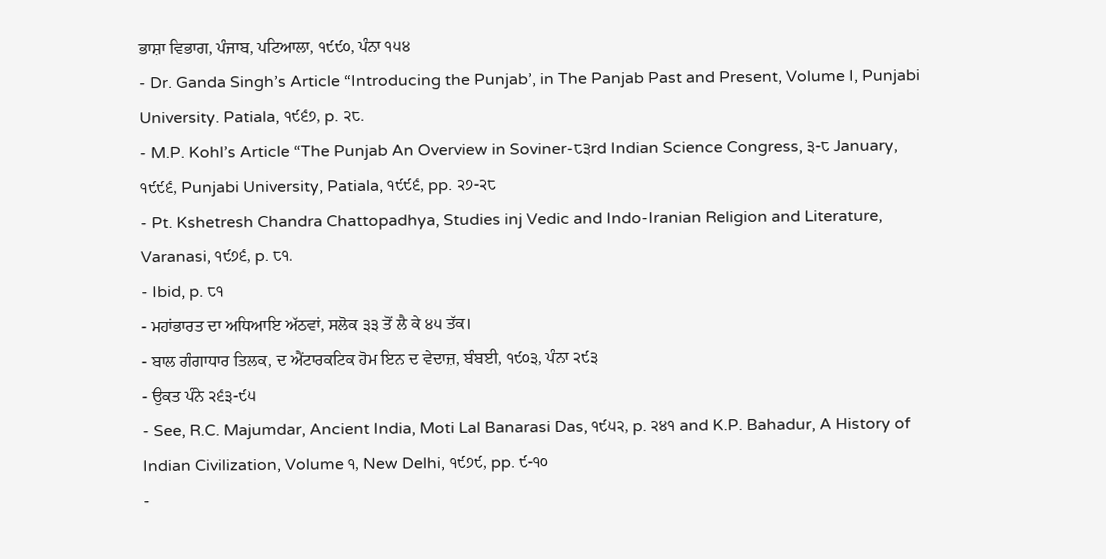ਭਾਸ਼ਾ ਵਿਭਾਗ, ਪੰਜਾਬ, ਪਟਿਆਲਾ, ੧੯੯੦, ਪੰਨਾ ੧੫੪
- Dr. Ganda Singh’s Article “Introducing the Punjab’, in The Panjab Past and Present, Volume I, Punjabi University. Patiala, ੧੯੬੭, p. ੨੮.
- M.P. Kohl’s Article “The Punjab An Overview in Soviner-੮੩rd Indian Science Congress, ੩-੮ January, ੧੯੯੬, Punjabi University, Patiala, ੧੯੯੬, pp. ੨੭-੨੮
- Pt. Kshetresh Chandra Chattopadhya, Studies inj Vedic and Indo-Iranian Religion and Literature, Varanasi, ੧੯੭੬, p. ੮੧.
- Ibid, p. ੮੧
- ਮਹਾਂਭਾਰਤ ਦਾ ਅਧਿਆਇ ਅੱਠਵਾਂ, ਸਲੋਕ ੩੩ ਤੋਂ ਲੈ ਕੇ ੪੫ ਤੱਕ।
- ਬਾਲ ਗੰਗਾਧਾਰ ਤਿਲਕ, ਦ ਐਂਟਾਰਕਟਿਕ ਹੋਮ ਇਨ ਦ ਵੇਦਾਜ਼, ਬੰਬਈ, ੧੯੦੩, ਪੰਨਾ ੨੯੩
- ਉਕਤ ਪੰਨੇ ੨੬੩-੯੫
- See, R.C. Majumdar, Ancient India, Moti Lal Banarasi Das, ੧੯੫੨, p. ੨੪੧ and K.P. Bahadur, A History of Indian Civilization, Volume ੧, New Delhi, ੧੯੭੯, pp. ੯-੧੦
-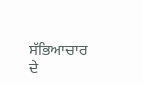ਸੱਭਿਆਚਾਰ ਦੇ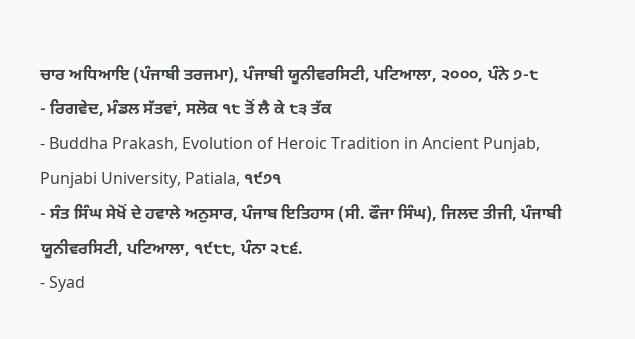ਚਾਰ ਅਧਿਆਇ (ਪੰਜਾਬੀ ਤਰਜਮਾ), ਪੰਜਾਬੀ ਯੂਨੀਵਰਸਿਟੀ, ਪਟਿਆਲਾ, ੨੦੦੦, ਪੰਨੇ ੭-੮
- ਰਿਗਵੇਦ, ਮੰਡਲ ਸੱਤਵਾਂ, ਸਲੋਕ ੧੮ ਤੋਂ ਲੈ ਕੇ ੮੩ ਤੱਕ
- Buddha Prakash, Evolution of Heroic Tradition in Ancient Punjab, Punjabi University, Patiala, ੧੯੭੧
- ਸੰਤ ਸਿੰਘ ਸੇਖੋਂ ਦੇ ਹਵਾਲੇ ਅਨੁਸਾਰ, ਪੰਜਾਬ ਇਤਿਹਾਸ (ਸੀ. ਫੌਜਾ ਸਿੰਘ), ਜਿਲਦ ਤੀਜੀ, ਪੰਜਾਬੀ ਯੂਨੀਵਰਸਿਟੀ, ਪਟਿਆਲਾ, ੧੯੮੮, ਪੰਨਾ ੨੮੬.
- Syad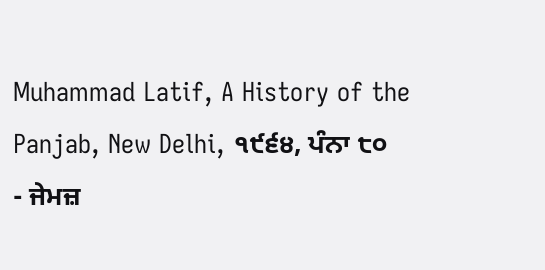Muhammad Latif, A History of the Panjab, New Delhi, ੧੯੬੪, ਪੰਨਾ ੮੦
- ਜੇਮਜ਼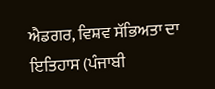ਐਡਗਰ, ਵਿਸ਼ਵ ਸੱਭਿਅਤਾ ਦਾ ਇਤਿਹਾਸ (ਪੰਜਾਬੀ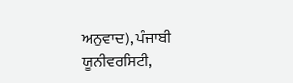ਅਨੁਵਾਦ), ਪੰਜਾਬੀ ਯੂਨੀਵਰਸਿਟੀ,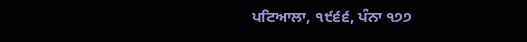ਪਟਿਆਲਾ, ੧੯੬੬, ਪੰਨਾ ੧੭੭